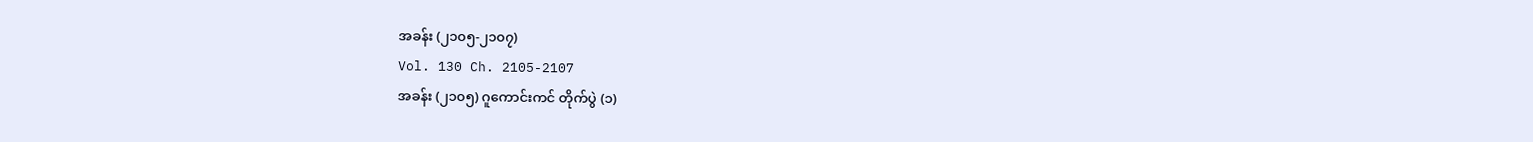အခန်း (၂၁၀၅-၂၁၀၇)
Vol. 130 Ch. 2105-2107
အခန်း (၂၁၀၅) ဂူကောင်းကင် တိုက်ပွဲ (၁)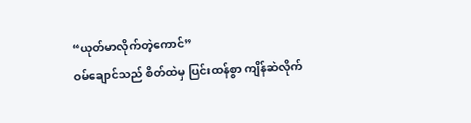“ယုတ်မာလိုက်တဲ့ကောင်”
ဝမ်ချောင်သည် စိတ်ထဲမှ ပြင်းထန်စွာ ကျိန်ဆဲလိုက်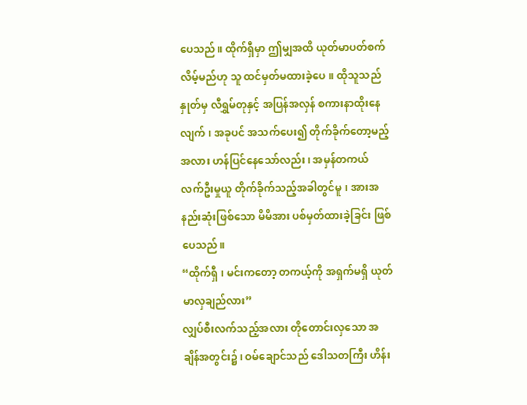ပေသည်။ ထိုက်ရှီမှာ ဤမျှအထိ ယုတ်မာပတ်စက်လိမ့်မည်ဟု သူ ထင်မှတ်မထားခဲ့ပေ။ ထိုသူသည် နှုတ်မှ လီရွှမ်တုနှင့် အပြန်အလှန် စကားနာထိုးနေလျက်၊ အခုပင် အသက်ပေး၍ တိုက်ခိုက်တော့မည့်အလား ဟန်ပြင်နေသော်လည်း၊ အမှန်တကယ် လက်ဦးမှုယူ တိုက်ခိုက်သည့်အခါတွင်မူ၊ အားအနည်းဆုံးဖြစ်သော မိမိအား ပစ်မှတ်ထားခဲ့ခြင်း ဖြစ်ပေသည်။
“ထိုက်ရှီ၊ မင်းကတော့ တကယ့်ကို အရှက်မရှိ ယုတ်မာလှချည်လား”
လျှပ်စီးလက်သည့်အလား တိုတောင်းလှသော အချိန်အတွင်း၌၊ ဝမ်ချောင်သည် ဒေါသတကြီး ဟိန်း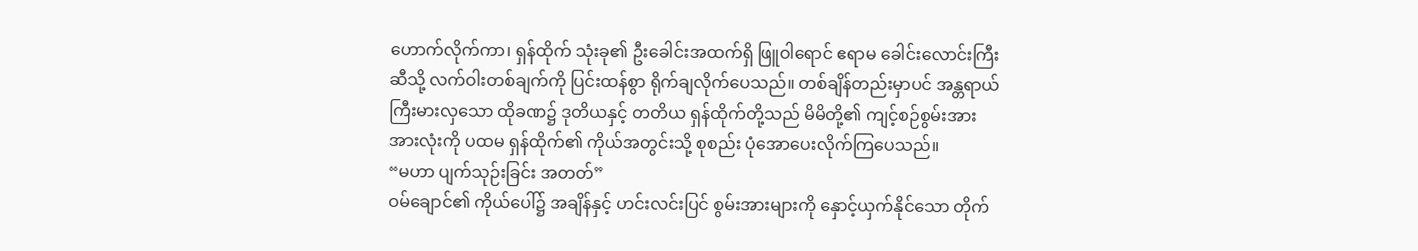ဟောက်လိုက်ကာ၊ ရှန်ထိုက် သုံးခု၏ ဦးခေါင်းအထက်ရှိ ဖြူဝါရောင် ဧရာမ ခေါင်းလောင်းကြီးဆီသို့ လက်ဝါးတစ်ချက်ကို ပြင်းထန်စွာ ရိုက်ချလိုက်ပေသည်။ တစ်ချိန်တည်းမှာပင် အန္တရာယ်ကြီးမားလှသော ထိုခဏ၌ ဒုတိယနှင့် တတိယ ရှန်ထိုက်တို့သည် မိမိတို့၏ ကျင့်စဉ်စွမ်းအား အားလုံးကို ပထမ ရှန်ထိုက်၏ ကိုယ်အတွင်းသို့ စုစည်း ပုံအောပေးလိုက်ကြပေသည်။
“မဟာ ပျက်သုဉ်းခြင်း အတတ်”
ဝမ်ချောင်၏ ကိုယ်ပေါ်၌ အချိန်နှင့် ဟင်းလင်းပြင် စွမ်းအားများကို နှောင့်ယှက်နိုင်သော တိုက်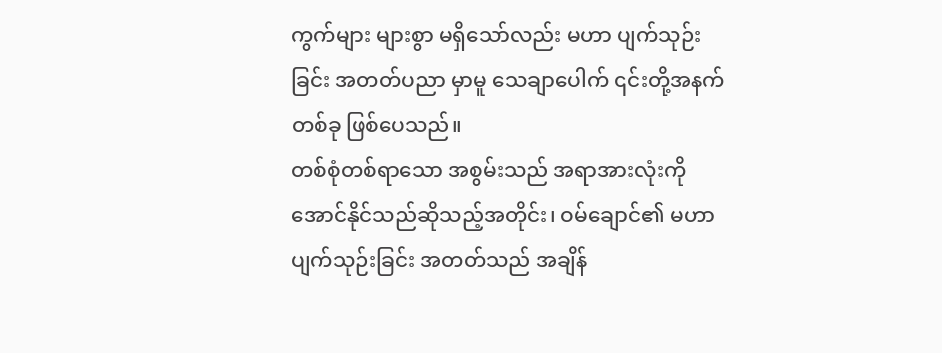ကွက်များ များစွာ မရှိသော်လည်း မဟာ ပျက်သုဉ်းခြင်း အတတ်ပညာ မှာမူ သေချာပေါက် ၎င်းတို့အနက် တစ်ခု ဖြစ်ပေသည်။
တစ်စုံတစ်ရာသော အစွမ်းသည် အရာအားလုံးကို အောင်နိုင်သည်ဆိုသည့်အတိုင်း၊ ဝမ်ချောင်၏ မဟာပျက်သုဉ်းခြင်း အတတ်သည် အချိန်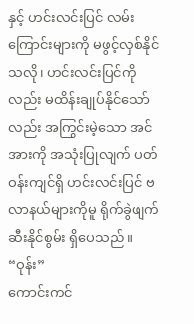နှင့် ဟင်းလင်းပြင် လမ်းကြောင်းများကို မဖွင့်လှစ်နိုင်သလို၊ ဟင်းလင်းပြင်ကိုလည်း မထိန်းချုပ်နိုင်သော်လည်း အကြွင်းမဲ့သော အင်အားကို အသုံးပြုလျက် ပတ်ဝန်းကျင်ရှိ ဟင်းလင်းပြင် ဗလာနယ်များကိုမူ ရိုက်ခွဲဖျက်ဆီးနိုင်စွမ်း ရှိပေသည်။
“ဝုန်း”
ကောင်းကင်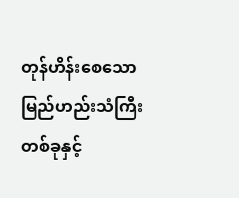တုန်ဟိန်းစေသော မြည်ဟည်းသံကြီး တစ်ခုနှင့်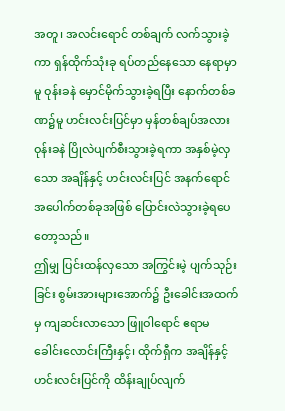အတူ၊ အလင်းရောင် တစ်ချက် လက်သွားခဲ့ကာ ရှန်ထိုက်သုံးခု ရပ်တည်နေသော နေရာမှာမူ ဝုန်းခနဲ မှောင်မိုက်သွားခဲ့ရပြီး နောက်တစ်ခဏ၌မူ ဟင်းလင်းပြင်မှာ မှန်တစ်ချပ်အလား ဝုန်းခနဲ ပြိုလဲပျက်စီးသွားခဲ့ရကာ အနှစ်မဲ့လှသော အချိန်နှင့် ဟင်းလင်းပြင် အနက်ရောင်အပေါက်တစ်ခုအဖြစ် ပြောင်းလဲသွားခဲ့ရပေတော့သည်။
ဤမျှ ပြင်းထန်လှသော အကြွင်းမဲ့ ပျက်သုဉ်းခြင်း စွမ်းအားများအောက်၌ ဦးခေါင်းအထက်မှ ကျဆင်းလာသော ဖြူဝါရောင် ဧရာမ ခေါင်းလောင်းကြီးနှင့်၊ ထိုက်ရှီက အချိန်နှင့် ဟင်းလင်းပြင်ကို ထိန်းချုပ်လျက်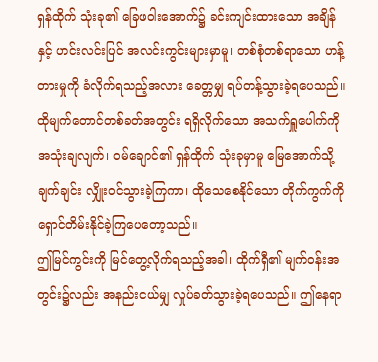ရှန်ထိုက် သုံးခု၏ ခြေဖဝါးအောက်၌ ခင်းကျင်းထားသော အချိန်နှင့် ဟင်းလင်းပြင် အလင်းကွင်းများမှာမူ၊ တစ်စုံတစ်ရာသော ဟန့်တားမှုကို ခံလိုက်ရသည့်အလား ခေတ္တမျှ ရပ်တန့်သွားခဲ့ရပေသည်။ ထိုမျက်တောင်တစ်ခတ်အတွင်း ရရှိလိုက်သော အသက်ရှူပေါက်ကို အသုံးချလျက်၊ ဝမ်ချောင်၏ ရှန်ထိုက် သုံးခုမှာမူ မြေအောက်သို့ ချက်ချင်း လျှိုးဝင်သွားခဲ့ကြကာ၊ ထိုသေစေနိုင်သော တိုက်ကွက်ကို ရှောင်တိမ်းနိုင်ခဲ့ကြပေတော့သည်။
ဤမြင်ကွင်းကို မြင်တွေ့လိုက်ရသည့်အခါ၊ ထိုက်ရှီ၏ မျက်ဝန်းအတွင်း၌လည်း အနည်းငယ်မျှ လှုပ်ခတ်သွားခဲ့ရပေသည်။ ဤနေရာ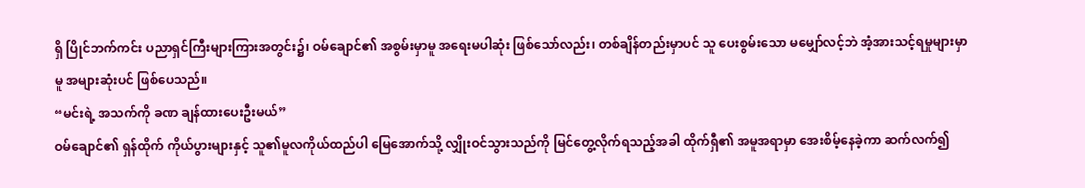ရှိ ပြိုင်ဘက်ကင်း ပညာရှင်ကြီးများကြားအတွင်း၌၊ ဝမ်ချောင်၏ အစွမ်းမှာမူ အရေးမပါဆုံး ဖြစ်သော်လည်း၊ တစ်ချိန်တည်းမှာပင် သူ ပေးစွမ်းသော မမျှော်လင့်ဘဲ အံ့အားသင့်ရမှုများမှာမူ အများဆုံးပင် ဖြစ်ပေသည်။
“မင်းရဲ့ အသက်ကို ခဏ ချန်ထားပေးဦးမယ်”
ဝမ်ချောင်၏ ရှန်ထိုက် ကိုယ်ပွားများနှင့် သူ၏မူလကိုယ်ထည်ပါ မြေအောက်သို့ လျှိုးဝင်သွားသည်ကို မြင်တွေ့လိုက်ရသည့်အခါ ထိုက်ရှီ၏ အမူအရာမှာ အေးစိမ့်နေခဲ့ကာ ဆက်လက်၍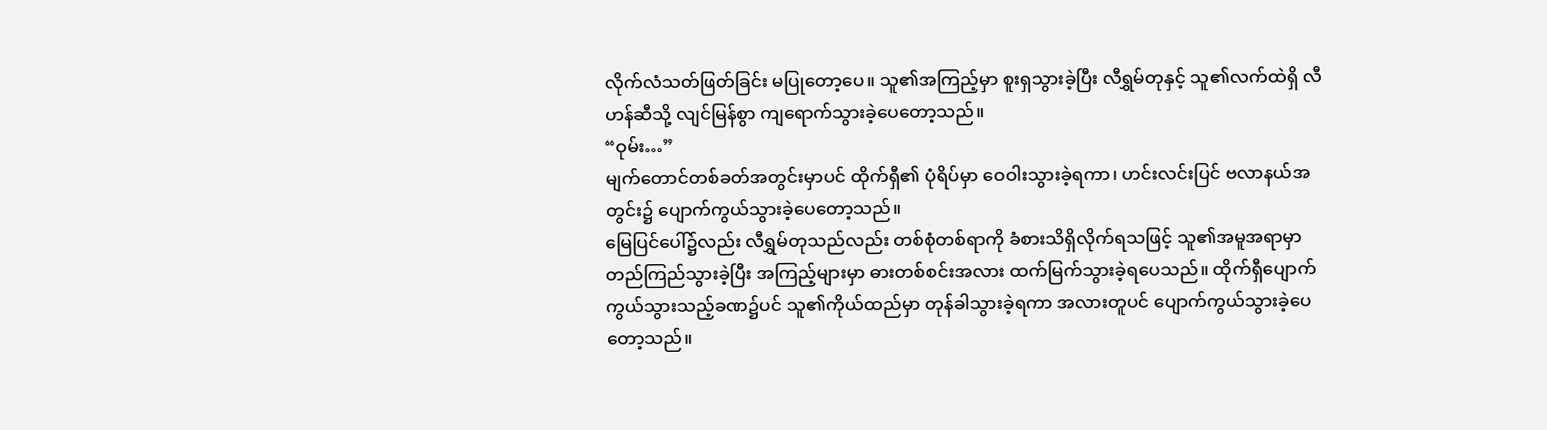လိုက်လံသတ်ဖြတ်ခြင်း မပြုတော့ပေ။ သူ၏အကြည့်မှာ စူးရှသွားခဲ့ပြီး လီရွှမ်တုနှင့် သူ၏လက်ထဲရှိ လီဟန်ဆီသို့ လျင်မြန်စွာ ကျရောက်သွားခဲ့ပေတော့သည်။
“ဝုမ်း…”
မျက်တောင်တစ်ခတ်အတွင်းမှာပင် ထိုက်ရှီ၏ ပုံရိပ်မှာ ဝေဝါးသွားခဲ့ရကာ၊ ဟင်းလင်းပြင် ဗလာနယ်အတွင်း၌ ပျောက်ကွယ်သွားခဲ့ပေတော့သည်။
မြေပြင်ပေါ်၌လည်း လီရွှမ်တုသည်လည်း တစ်စုံတစ်ရာကို ခံစားသိရှိလိုက်ရသဖြင့် သူ၏အမူအရာမှာ တည်ကြည်သွားခဲ့ပြီး အကြည့်များမှာ ဓားတစ်စင်းအလား ထက်မြက်သွားခဲ့ရပေသည်။ ထိုက်ရှီပျောက်ကွယ်သွားသည့်ခဏ၌ပင် သူ၏ကိုယ်ထည်မှာ တုန်ခါသွားခဲ့ရကာ အလားတူပင် ပျောက်ကွယ်သွားခဲ့ပေတော့သည်။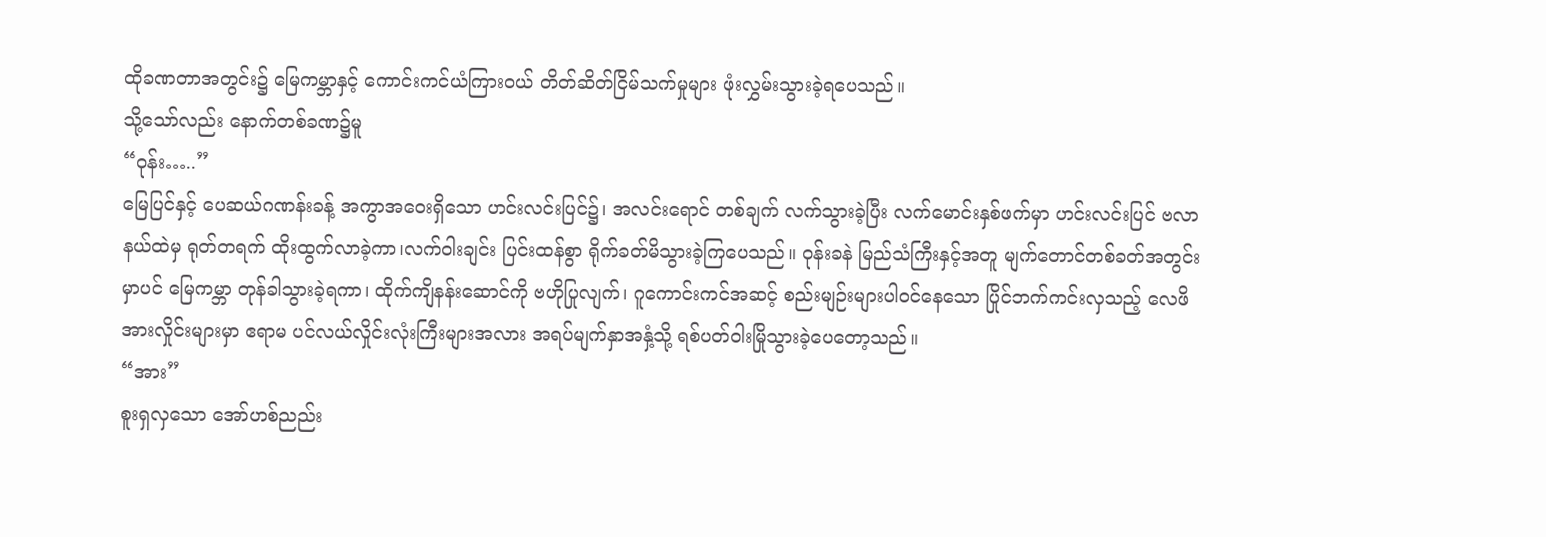ထိုခဏတာအတွင်း၌ မြေကမ္ဘာနှင့် ကောင်းကင်ယံကြားဝယ် တိတ်ဆိတ်ငြိမ်သက်မှုများ ဖုံးလွှမ်းသွားခဲ့ရပေသည်။
သို့သော်လည်း နောက်တစ်ခဏ၌မူ
“ဝုန်း…..”
မြေပြင်နှင့် ပေဆယ်ဂဏန်းခန့် အကွာအဝေးရှိသော ဟင်းလင်းပြင်၌၊ အလင်းရောင် တစ်ချက် လက်သွားခဲ့ပြီး လက်မောင်းနှစ်ဖက်မှာ ဟင်းလင်းပြင် ဗလာနယ်ထဲမှ ရုတ်တရက် ထိုးထွက်လာခဲ့ကာ၊လက်ဝါးချင်း ပြင်းထန်စွာ ရိုက်ခတ်မိသွားခဲ့ကြပေသည်။ ဝုန်းခနဲ မြည်သံကြီးနှင့်အတူ မျက်တောင်တစ်ခတ်အတွင်းမှာပင် မြေကမ္ဘာ တုန်ခါသွားခဲ့ရကာ၊ ထိုက်ကျိနန်းဆောင်ကို ဗဟိုပြုလျက်၊ ဂူကောင်းကင်အဆင့် စည်းမျဉ်းများပါဝင်နေသော ပြိုင်ဘက်ကင်းလှသည့် လေဖိအားလှိုင်းများမှာ ဧရာမ ပင်လယ်လှိုင်းလုံးကြီးများအလား အရပ်မျက်နှာအနှံ့သို့ ရစ်ပတ်ဝါးမြိုသွားခဲ့ပေတော့သည်။
“အား”
စူးရှလှသော အော်ဟစ်ညည်း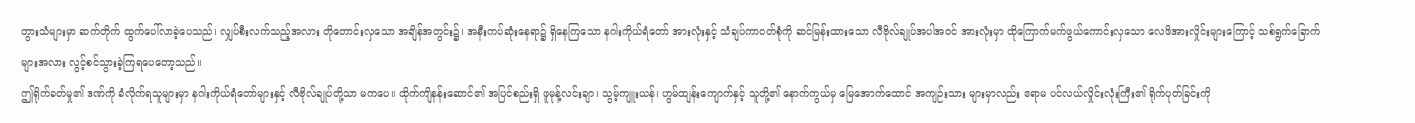တွားသံများမှာ ဆက်တိုက် ထွက်ပေါ်လာခဲ့ပေသည်၊ လျှပ်စီးလက်သည့်အလား တိုတောင်းလှသော အချိန်အတွင်း၌၊ အနီးကပ်ဆုံးနေရာ၌ ရှိနေကြသော နဂါးကိုယ်ရံတော် အားလုံးနှင့် သံချပ်ကာဝတ်စုံကို ဆင်မြန်းထားသော လီဗိုလ်ချုပ်အပါအဝင် အားလုံးမှာ ထိုကြောက်မက်ဖွယ်ကောင်းလှသော လေဖိအားလှိုင်းများကြောင့် သစ်ရွက်ခြောက်များအလား လွင့်စင်သွားခဲ့ကြရပေတော့သည်။
ဤရိုက်ခတ်မှု၏ ဒဏ်ကို ခံလိုက်ရသူများမှာ နဂါးကိုယ်ရံတော်များနှင့် လီဗိုလ်ချုပ်တို့သာ မကပေ။ ထိုက်ကျိနန်းဆောင်၏ အပြင်စည်းရှိ ဖူမုန့်လင်းချာ၊ သွမ့်ကျူးယန်၊ ဟွမ်ထျန်းကျောက်နှင့် သူတို့၏ နောက်ကွယ်မှ မြေအောက်ထောင် အကျဉ်းသား များမှာလည်း ဧရာမ ပင်လယ်လှိုင်းလုံးကြီး၏ ရိုက်ပုတ်ခြင်းကို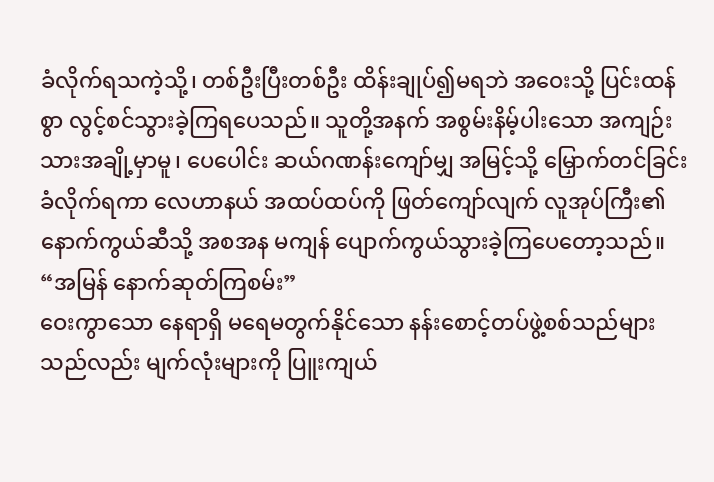ခံလိုက်ရသကဲ့သို့၊ တစ်ဦးပြီးတစ်ဦး ထိန်းချုပ်၍မရဘဲ အဝေးသို့ ပြင်းထန်စွာ လွင့်စင်သွားခဲ့ကြရပေသည်။ သူတို့အနက် အစွမ်းနိမ့်ပါးသော အကျဉ်းသားအချို့မှာမူ၊ ပေပေါင်း ဆယ်ဂဏန်းကျော်မျှ အမြင့်သို့ မြှောက်တင်ခြင်း ခံလိုက်ရကာ လေဟာနယ် အထပ်ထပ်ကို ဖြတ်ကျော်လျက် လူအုပ်ကြီး၏ နောက်ကွယ်ဆီသို့ အစအန မကျန် ပျောက်ကွယ်သွားခဲ့ကြပေတော့သည်။
“အမြန် နောက်ဆုတ်ကြစမ်း”
ဝေးကွာသော နေရာရှိ မရေမတွက်နိုင်သော နန်းစောင့်တပ်ဖွဲ့စစ်သည်များသည်လည်း မျက်လုံးများကို ပြူးကျယ်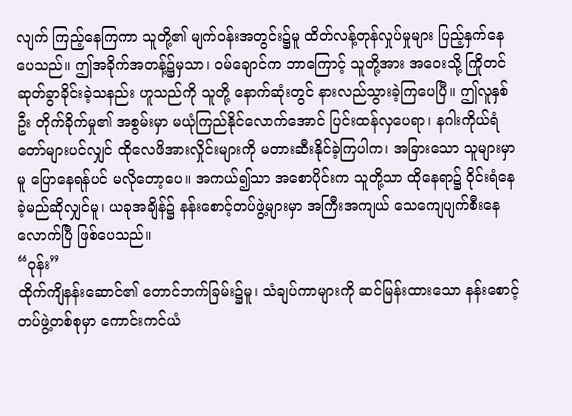လျက် ကြည့်နေကြကာ သူတို့၏ မျက်ဝန်းအတွင်း၌မူ ထိတ်လန့်တုန်လှုပ်မှုများ ပြည့်နှက်နေပေသည်။ ဤအခိုက်အတန့်၌မှသာ၊ ဝမ်ချောင်က ဘာကြောင့် သူတို့အား အဝေးသို့ ကြိုတင် ဆုတ်ခွာခိုင်းခဲ့သနည်း ဟူသည်ကို သူတို့ နောက်ဆုံးတွင် နားလည်သွားခဲ့ကြပေပြီ။ ဤလူနှစ်ဦး တိုက်ခိုက်မှု၏ အစွမ်းမှာ မယုံကြည်နိုင်လောက်အောင် ပြင်းထန်လှပေရာ၊ နဂါးကိုယ်ရံတော်များပင်လျှင် ထိုလေဖိအားလှိုင်းများကို မတားဆီးနိုင်ခဲ့ကြပါက၊ အခြားသော သူများမှာမူ ပြောနေရန်ပင် မလိုတော့ပေ။ အကယ်၍သာ အစောပိုင်းက သူတို့သာ ထိုနေရာ၌ ဝိုင်းရံနေခဲ့မည်ဆိုလျှင်မူ၊ ယခုအချိန်၌ နန်းစောင့်တပ်ဖွဲ့များမှာ အကြီးအကျယ် သေကျေပျက်စီးနေလောက်ပြီ ဖြစ်ပေသည်။
“ဝုန်း”
ထိုက်ကျိနန်းဆောင်၏ တောင်ဘက်ခြမ်း၌မူ၊ သံချပ်ကာများကို ဆင်မြန်းထားသော နန်းစောင့်တပ်ဖွဲ့တစ်စုမှာ ကောင်းကင်ယံ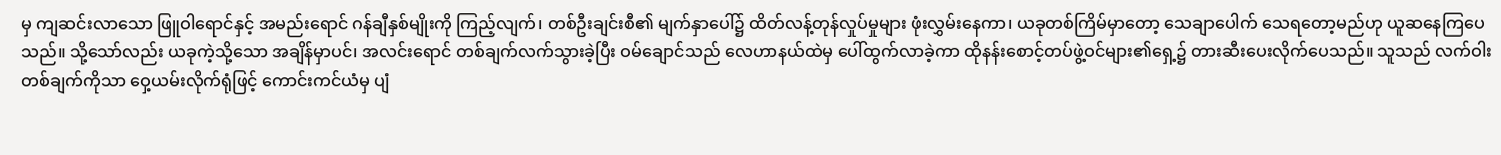မှ ကျဆင်းလာသော ဖြူဝါရောင်နှင့် အမည်းရောင် ဂန်ချီနှစ်မျိုးကို ကြည့်လျက်၊ တစ်ဦးချင်းစီ၏ မျက်နှာပေါ်၌ ထိတ်လန့်တုန်လှုပ်မှုများ ဖုံးလွှမ်းနေကာ၊ ယခုတစ်ကြိမ်မှာတော့ သေချာပေါက် သေရတော့မည်ဟု ယူဆနေကြပေသည်။ သို့သော်လည်း ယခုကဲ့သို့သော အချိန်မှာပင်၊ အလင်းရောင် တစ်ချက်လက်သွားခဲ့ပြီး ဝမ်ချောင်သည် လေဟာနယ်ထဲမှ ပေါ်ထွက်လာခဲ့ကာ ထိုနန်းစောင့်တပ်ဖွဲ့ဝင်များ၏ရှေ့၌ တားဆီးပေးလိုက်ပေသည်။ သူသည် လက်ဝါးတစ်ချက်ကိုသာ ဝှေ့ယမ်းလိုက်ရုံဖြင့် ကောင်းကင်ယံမှ ပျံ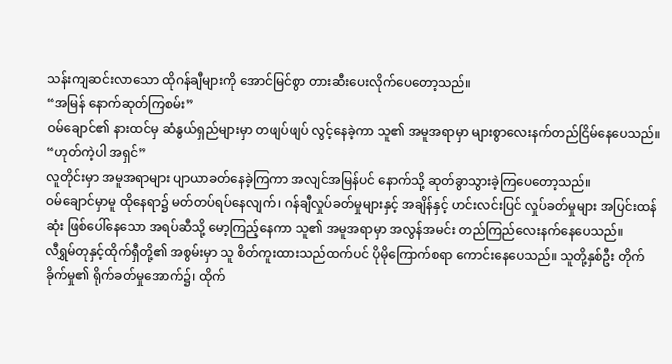သန်းကျဆင်းလာသော ထိုဂန်ချီများကို အောင်မြင်စွာ တားဆီးပေးလိုက်ပေတော့သည်။
“အမြန် နောက်ဆုတ်ကြစမ်း”
ဝမ်ချောင်၏ နားထင်မှ ဆံနွယ်ရှည်များမှာ တဖျပ်ဖျပ် လွင့်နေခဲ့ကာ သူ၏ အမူအရာမှာ များစွာလေးနက်တည်ငြိမ်နေပေသည်။
“ဟုတ်ကဲ့ပါ အရှင်”
လူတိုင်းမှာ အမူအရာများ ပျာယာခတ်နေခဲ့ကြကာ အလျင်အမြန်ပင် နောက်သို့ ဆုတ်ခွာသွားခဲ့ကြပေတော့သည်။
ဝမ်ချောင်မှာမူ ထိုနေရာ၌ မတ်တပ်ရပ်နေလျက်၊ ဂန်ချီလှုပ်ခတ်မှုများနှင့် အချိန်နှင့် ဟင်းလင်းပြင် လှုပ်ခတ်မှုများ အပြင်းထန်ဆုံး ဖြစ်ပေါ်နေသော အရပ်ဆီသို့ မော့ကြည့်နေကာ သူ၏ အမူအရာမှာ အလွန်အမင်း တည်ကြည်လေးနက်နေပေသည်။
လီရွှမ်တုနှင့်ထိုက်ရှီတို့၏ အစွမ်းမှာ သူ စိတ်ကူးထားသည်ထက်ပင် ပိုမိုကြောက်စရာ ကောင်းနေပေသည်။ သူတို့နှစ်ဦး တိုက်ခိုက်မှု၏ ရိုက်ခတ်မှုအောက်၌၊ ထိုက်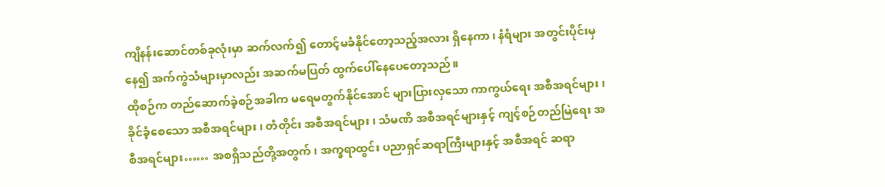ကျိနန်းဆောင်တစ်ခုလုံးမှာ ဆက်လက်၍ တောင့်မခံနိုင်တော့သည့်အလား ရှိနေကာ၊ နံရံများ အတွင်းပိုင်းမှနေ၍ အက်ကွဲသံများမှာလည်း အဆက်မပြတ် ထွက်ပေါ်နေပေတော့သည်။
ထိုစဉ်က တည်ဆောက်ခဲ့စဉ်အခါက မရေမတွက်နိုင်အောင် များပြားလှသော ကာကွယ်ရေး အစီအရင်များ၊ ခိုင်ခံ့စေသော အစီအရင်များ၊ တံတိုင်း အစီအရင်များ၊ သံမဏိ အစီအရင်များနှင့် ကျင့်စဉ်တည်မြဲရေး အစီအရင်များ…… အစရှိသည်တို့အတွက်၊ အက္ခရာထွင်း ပညာရှင်ဆရာကြီးများနှင့် အစီအရင် ဆရာ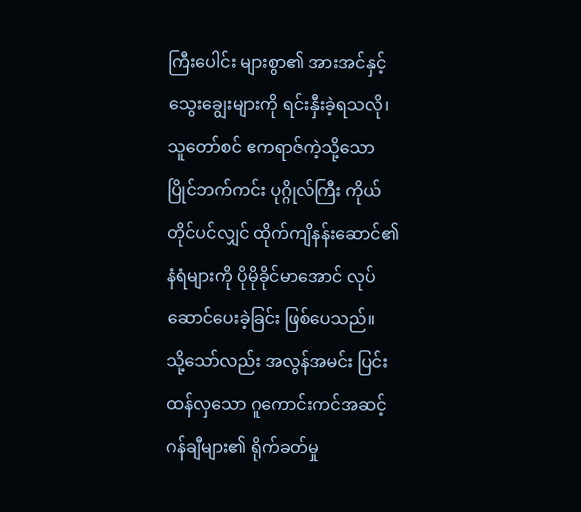ကြီးပေါင်း များစွာ၏ အားအင်နှင့် သွေးချွေးများကို ရင်းနှီးခဲ့ရသလို၊ သူတော်စင် ဧကရာဇ်ကဲ့သို့သော ပြိုင်ဘက်ကင်း ပုဂ္ဂိုလ်ကြီး ကိုယ်တိုင်ပင်လျှင် ထိုက်ကျိနန်းဆောင်၏နံရံများကို ပိုမိုခိုင်မာအောင် လုပ်ဆောင်ပေးခဲ့ခြင်း ဖြစ်ပေသည်။
သို့သော်လည်း အလွန်အမင်း ပြင်းထန်လှသော ဂူကောင်းကင်အဆင့် ဂန်ချီများ၏ ရိုက်ခတ်မှု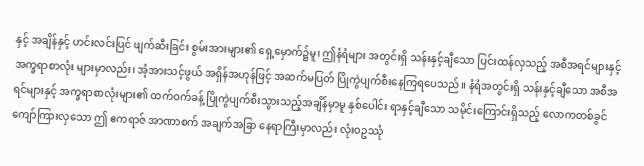နှင့် အချိန်နှင့် ဟင်းလင်းပြင် ဖျက်ဆီးခြင်း စွမ်းအားများ၏ ရှေ့မှောက်၌မူ၊ ဤနံရံများ အတွင်းရှိ သန်းနှင့်ချီသော ပြင်းထန်လှသည့် အစီအရင်များနှင့် အက္ခရာစာလုံး များမှာလည်း၊ အံ့အားသင့်ဖွယ် အရှိန်အဟုန်ဖြင့် အဆက်မပြတ် ပြိုကွဲပျက်စီးနေကြရပေသည်။ နံရံအတွင်းရှိ သန်းနှင့်ချီသော အစီအရင်များနှင့် အက္ခရာစာလုံးများ၏ ထက်ဝက်ခန့် ပြိုကွဲပျက်စီးသွားသည့်အချိန်မှာမူ နှစ်ပေါင်း ရာနှင့်ချီသော သမိုင်းကြောင်းရှိသည့် လောကတစ်ခွင် ကျော်ကြားလှသော ဤ ဧကရာဇ် အာဏာစက် အချက်အခြာ နေရာကြီးမှာလည်း လုံးဝဥဿုံ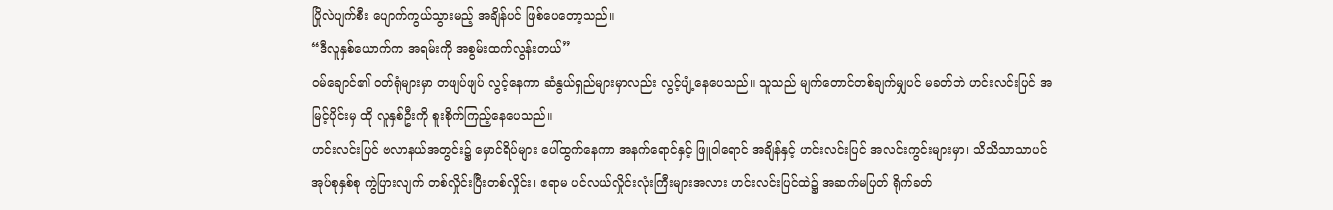ပြိုလဲပျက်စီး ပျောက်ကွယ်သွားမည့် အချိန်ပင် ဖြစ်ပေတော့သည်။
“ဒီလူနှစ်ယောက်က အရမ်းကို အစွမ်းထက်လွန်းတယ်”
ဝမ်ချောင်၏ ဝတ်ရုံများမှာ တဖျပ်ဖျပ် လွင့်နေကာ ဆံနွယ်ရှည်များမှာလည်း လွင့်ပျံ့နေပေသည်။ သူသည် မျက်တောင်တစ်ချက်မျှပင် မခတ်ဘဲ ဟင်းလင်းပြင် အမြင့်ပိုင်းမှ ထို လူနှစ်ဦးကို စူးစိုက်ကြည့်နေပေသည်။
ဟင်းလင်းပြင် ဗလာနယ်အတွင်း၌ မှောင်ရိပ်များ ပေါ်ထွက်နေကာ အနက်ရောင်နှင့် ဖြူဝါရောင် အချိန်နှင့် ဟင်းလင်းပြင် အလင်းကွင်းများမှာ၊ သိသိသာသာပင် အုပ်စုနှစ်စု ကွဲပြားလျက် တစ်လှိုင်းပြီးတစ်လှိုင်း၊ ဧရာမ ပင်လယ်လှိုင်းလုံးကြီးများအလား ဟင်းလင်းပြင်ထဲ၌ အဆက်မပြတ် ရိုက်ခတ်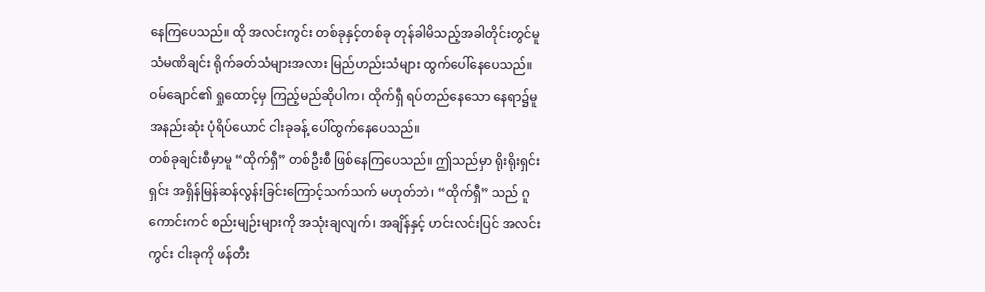နေကြပေသည်။ ထို အလင်းကွင်း တစ်ခုနှင့်တစ်ခု တုန်ခါမိသည့်အခါတိုင်းတွင်မူ သံမဏိချင်း ရိုက်ခတ်သံများအလား မြည်ဟည်းသံများ ထွက်ပေါ်နေပေသည်။ ဝမ်ချောင်၏ ရှုထောင့်မှ ကြည့်မည်ဆိုပါက၊ ထိုက်ရှီ ရပ်တည်နေသော နေရာ၌မူ အနည်းဆုံး ပုံရိပ်ယောင် ငါးခုခန့် ပေါ်ထွက်နေပေသည်။
တစ်ခုချင်းစီမှာမူ “ထိုက်ရှီ” တစ်ဦးစီ ဖြစ်နေကြပေသည်။ ဤသည်မှာ ရိုးရိုးရှင်းရှင်း အရှိန်မြန်ဆန်လွန်းခြင်းကြောင့်သက်သက် မဟုတ်ဘဲ၊ “ထိုက်ရှီ” သည် ဂူကောင်းကင် စည်းမျဉ်းများကို အသုံးချလျက်၊ အချိန်နှင့် ဟင်းလင်းပြင် အလင်းကွင်း ငါးခုကို ဖန်တီး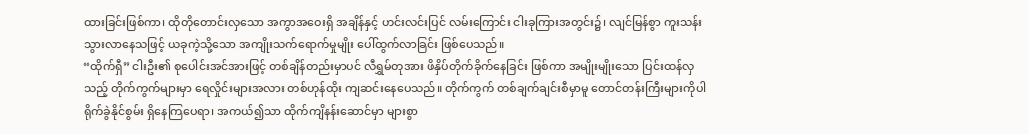ထားခြင်းဖြစ်ကာ၊ ထိုတိုတောင်းလှသော အကွာအဝေးရှိ အချိန်နှင့် ဟင်းလင်းပြင် လမ်းကြောင်း ငါးခုကြားအတွင်း၌၊ လျင်မြန်စွာ ကူးသန်းသွားလာနေသဖြင့် ယခုကဲ့သို့သော အကျိုးသက်ရောက်မှုမျိုး ပေါ်ထွက်လာခြင်း ဖြစ်ပေသည်။
“ထိုက်ရှီ” ငါးဦး၏ စုပေါင်းအင်အားဖြင့် တစ်ချိန်တည်းမှာပင် လီရွှမ်တုအား ဖိနှိပ်တိုက်ခိုက်နေခြင်း ဖြစ်ကာ အမျိုးမျိုးသော ပြင်းထန်လှသည့် တိုက်ကွက်များမှာ ရေလှိုင်းများအလား တစ်ဟုန်ထိုး ကျဆင်းနေပေသည်။ တိုက်ကွက် တစ်ချက်ချင်းစီမှာမူ တောင်တန်းကြီးများကိုပါ ရိုက်ခွဲနိုင်စွမ်း ရှိနေကြပေရာ၊ အကယ်၍သာ ထိုက်ကျိနန်းဆောင်မှာ များစွာ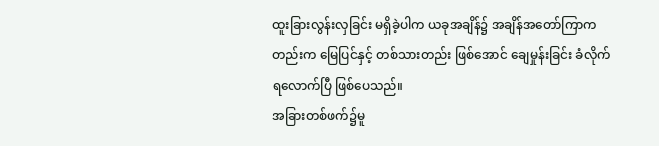ထူးခြားလွန်းလှခြင်း မရှိခဲ့ပါက ယခုအချိန်၌ အချိန်အတော်ကြာကတည်းက မြေပြင်နှင့် တစ်သားတည်း ဖြစ်အောင် ချေမှုန်းခြင်း ခံလိုက်ရလောက်ပြီ ဖြစ်ပေသည်။
အခြားတစ်ဖက်၌မူ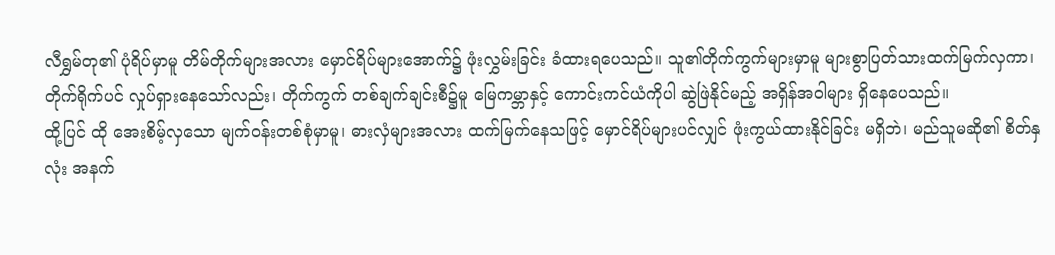လီရွှမ်တု၏ ပုံရိပ်မှာမူ တိမ်တိုက်များအလား မှောင်ရိပ်များအောက်၌ ဖုံးလွှမ်းခြင်း ခံထားရပေသည်။ သူ၏တိုက်ကွက်များမှာမူ များစွာပြတ်သားထက်မြက်လှကာ၊ တိုက်ရိုက်ပင် လှုပ်ရှားနေသော်လည်း၊ တိုက်ကွက် တစ်ချက်ချင်းစီ၌မူ မြေကမ္ဘာနှင့် ကောင်းကင်ယံကိုပါ ဆွဲဖြဲနိုင်မည့် အရှိန်အဝါများ ရှိနေပေသည်။
ထို့ပြင် ထို အေးစိမ့်လှသော မျက်ဝန်းတစ်စုံမှာမူ၊ ဓားလှံများအလား ထက်မြက်နေသဖြင့် မှောင်ရိပ်များပင်လျှင် ဖုံးကွယ်ထားနိုင်ခြင်း မရှိဘဲ၊ မည်သူမဆို၏ စိတ်နှလုံး အနက်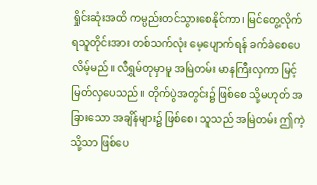ရှိုင်းဆုံးအထိ ကမ္ပည်းတင်သွားစေနိုင်ကာ၊ မြင်တွေ့လိုက်ရသူတိုင်းအား တစ်သက်လုံး မေ့ပျောက်ရန် ခက်ခဲစေပေလိမ့်မည်။ လီရွှမ်တုမှာမူ အမြဲတမ်း မာနကြီးလှကာ မြင့်မြတ်လှပေသည်။ တိုက်ပွဲအတွင်း၌ ဖြစ်စေ သို့မဟုတ် အခြားသော အချိန်များ၌ ဖြစ်စေ၊ သူသည် အမြဲတမ်း ဤကဲ့သို့သာ ဖြစ်ပေ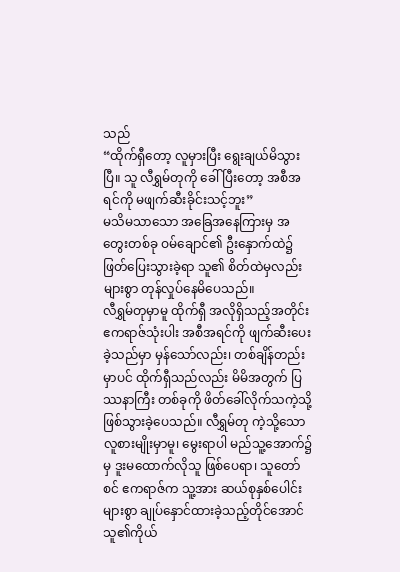သည်
“ထိုက်ရှီတော့ လူမှားပြီး ရွေးချယ်မိသွားပြီ။ သူ လီရွှမ်တုကို ခေါ်ပြီးတော့ အစီအရင်ကို မဖျက်ဆီးခိုင်းသင့်ဘူး”
မသိမသာသော အခြေအနေကြားမှ အတွေးတစ်ခု ဝမ်ချောင်၏ ဦးနှောက်ထဲ၌ ဖြတ်ပြေးသွားခဲ့ရာ သူ၏ စိတ်ထဲမှလည်း များစွာ တုန်လှုပ်နေမိပေသည်။
လီရွှမ်တုမှာမူ ထိုက်ရှီ အလိုရှိသည့်အတိုင်း ဧကရာဇ်သုံးပါး အစီအရင်ကို ဖျက်ဆီးပေးခဲ့သည်မှာ မှန်သော်လည်း၊ တစ်ချိန်တည်းမှာပင် ထိုက်ရှီသည်လည်း မိမိအတွက် ပြဿနာကြီး တစ်ခုကို ဖိတ်ခေါ်လိုက်သကဲ့သို့ ဖြစ်သွားခဲ့ပေသည်။ လီရွှမ်တု ကဲ့သို့သော လူစားမျိုးမှာမူ၊ မွေးရာပါ မည်သူ့အောက်၌မှ ဒူးမထောက်လိုသူ ဖြစ်ပေရာ၊ သူတော်စင် ဧကရာဇ်က သူ့အား ဆယ်စုနှစ်ပေါင်းများစွာ ချုပ်နှောင်ထားခဲ့သည့်တိုင်အောင် သူ၏ကိုယ်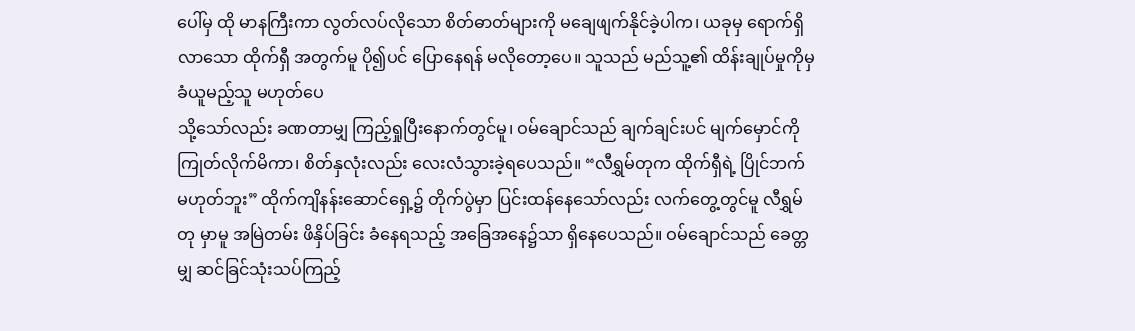ပေါ်မှ ထို မာနကြီးကာ လွတ်လပ်လိုသော စိတ်ဓာတ်များကို မချေဖျက်နိုင်ခဲ့ပါက၊ ယခုမှ ရောက်ရှိလာသော ထိုက်ရှီ အတွက်မူ ပို၍ပင် ပြောနေရန် မလိုတော့ပေ။ သူသည် မည်သူ့၏ ထိန်းချုပ်မှုကိုမှ ခံယူမည့်သူ မဟုတ်ပေ
သို့သော်လည်း ခဏတာမျှ ကြည့်ရှုပြီးနောက်တွင်မူ၊ ဝမ်ချောင်သည် ချက်ချင်းပင် မျက်မှောင်ကို ကြုတ်လိုက်မိကာ၊ စိတ်နှလုံးလည်း လေးလံသွားခဲ့ရပေသည်။ “လီရွှမ်တုက ထိုက်ရှီရဲ့ ပြိုင်ဘက် မဟုတ်ဘူး” ထိုက်ကျိနန်းဆောင်ရှေ့၌ တိုက်ပွဲမှာ ပြင်းထန်နေသော်လည်း လက်တွေ့တွင်မူ လီရွှမ်တု မှာမူ အမြဲတမ်း ဖိနှိပ်ခြင်း ခံနေရသည့် အခြေအနေ၌သာ ရှိနေပေသည်။ ဝမ်ချောင်သည် ခေတ္တမျှ ဆင်ခြင်သုံးသပ်ကြည့်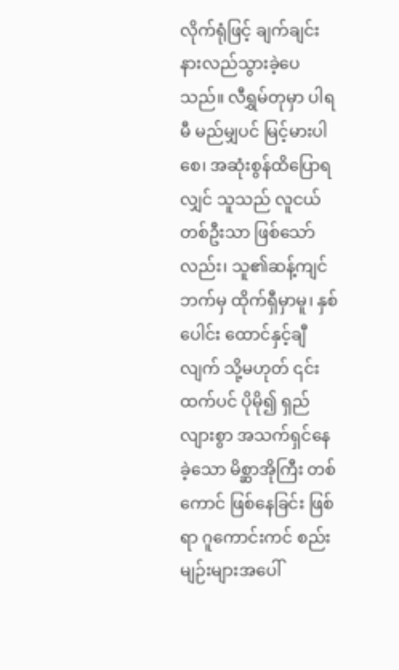လိုက်ရုံဖြင့် ချက်ချင်း နားလည်သွားခဲ့ပေသည်။ လီရွှမ်တုမှာ ပါရမီ မည်မျှပင် မြင့်မားပါစေ၊ အဆုံးစွန်ထိပြောရလျှင် သူသည် လူငယ်တစ်ဦးသာ ဖြစ်သော်လည်း၊ သူ၏ဆန့်ကျင်ဘက်မှ ထိုက်ရှီမှာမူ၊ နှစ်ပေါင်း ထောင်နှင့်ချီလျက် သို့မဟုတ် ၎င်းထက်ပင် ပိုမို၍ ရှည်လျားစွာ အသက်ရှင်နေခဲ့သော မိစ္ဆာအိုကြီး တစ်ကောင် ဖြစ်နေခြင်း ဖြစ်ရာ ဂူကောင်းကင် စည်းမျဉ်းများအပေါ်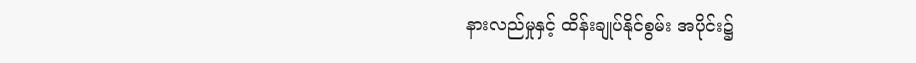နားလည်မှုနှင့် ထိန်းချုပ်နိုင်စွမ်း အပိုင်း၌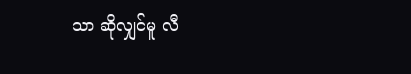သာ ဆိုလျှင်မူ လီ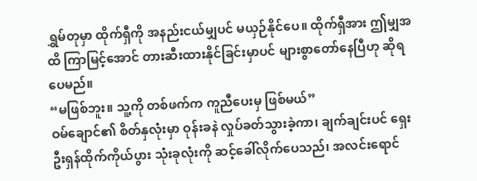ရွှမ်တုမှာ ထိုက်ရှီကို အနည်းငယ်မျှပင် မယှဉ်နိုင်ပေ။ ထိုက်ရှီအား ဤမျှအထိ ကြာမြင့်အောင် တားဆီးထားနိုင်ခြင်းမှာပင် များစွာတော်နေပြီဟု ဆိုရပေမည်။
“မဖြစ်ဘူး။ သူ့ကို တစ်ဖက်က ကူညီပေးမှ ဖြစ်မယ်”
ဝမ်ချောင်၏ စိတ်နှလုံးမှာ ဝုန်းခနဲ လှုပ်ခတ်သွားခဲ့ကာ၊ ချက်ချင်းပင် ရှေးဦးရှန်ထိုက်ကိုယ်ပွား သုံးခုလုံးကို ဆင့်ခေါ်လိုက်ပေသည်၊ အလင်းရောင်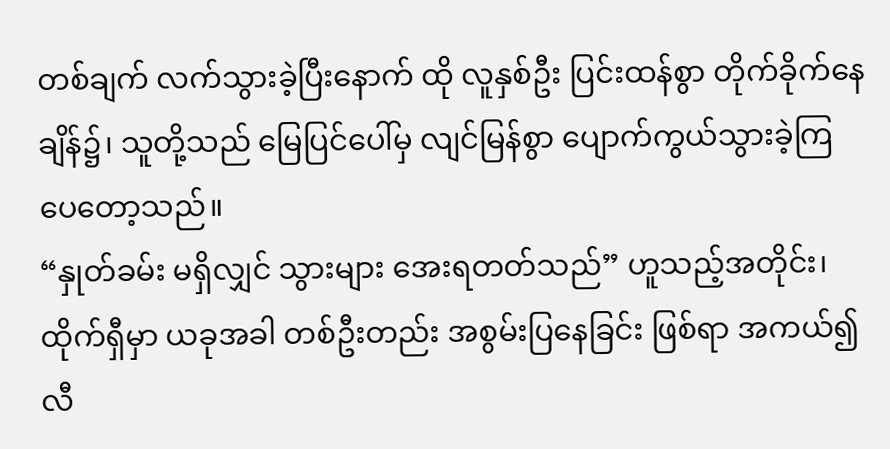တစ်ချက် လက်သွားခဲ့ပြီးနောက် ထို လူနှစ်ဦး ပြင်းထန်စွာ တိုက်ခိုက်နေချိန်၌၊ သူတို့သည် မြေပြင်ပေါ်မှ လျင်မြန်စွာ ပျောက်ကွယ်သွားခဲ့ကြပေတော့သည်။
“နှုတ်ခမ်း မရှိလျှင် သွားများ အေးရတတ်သည်” ဟူသည့်အတိုင်း၊ ထိုက်ရှီမှာ ယခုအခါ တစ်ဦးတည်း အစွမ်းပြနေခြင်း ဖြစ်ရာ အကယ်၍ လီ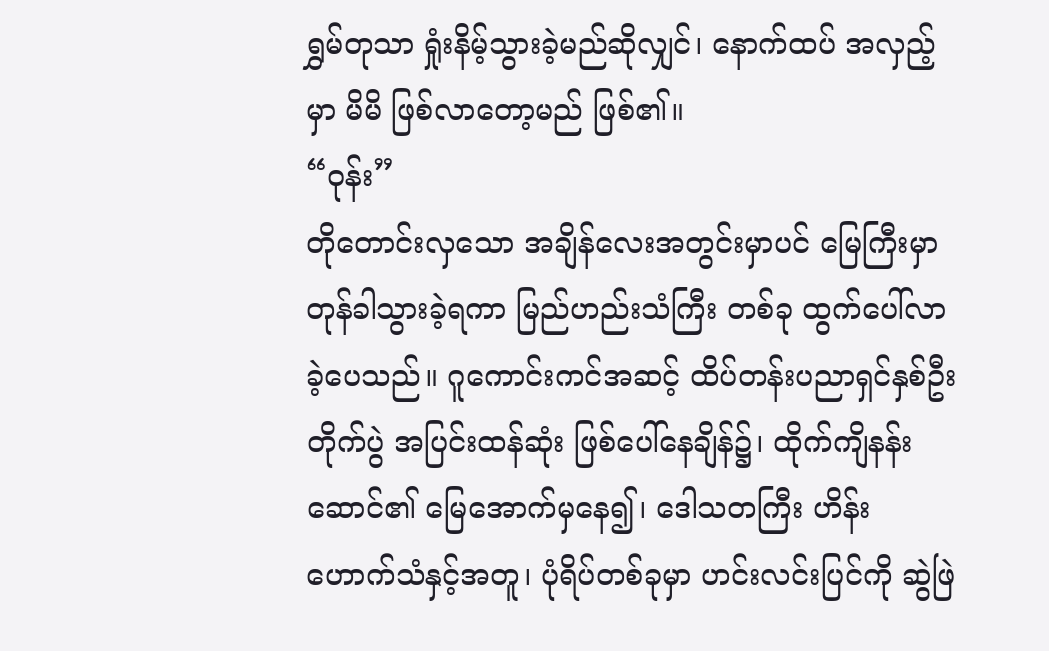ရွှမ်တုသာ ရှုံးနိမ့်သွားခဲ့မည်ဆိုလျှင်၊ နောက်ထပ် အလှည့်မှာ မိမိ ဖြစ်လာတော့မည် ဖြစ်၏။
“ဝုန်း”
တိုတောင်းလှသော အချိန်လေးအတွင်းမှာပင် မြေကြီးမှာ တုန်ခါသွားခဲ့ရကာ မြည်ဟည်းသံကြီး တစ်ခု ထွက်ပေါ်လာခဲ့ပေသည်။ ဂူကောင်းကင်အဆင့် ထိပ်တန်းပညာရှင်နှစ်ဦး တိုက်ပွဲ အပြင်းထန်ဆုံး ဖြစ်ပေါ်နေချိန်၌၊ ထိုက်ကျိနန်းဆောင်၏ မြေအောက်မှနေ၍၊ ဒေါသတကြီး ဟိန်းဟောက်သံနှင့်အတူ၊ ပုံရိပ်တစ်ခုမှာ ဟင်းလင်းပြင်ကို ဆွဲဖြဲ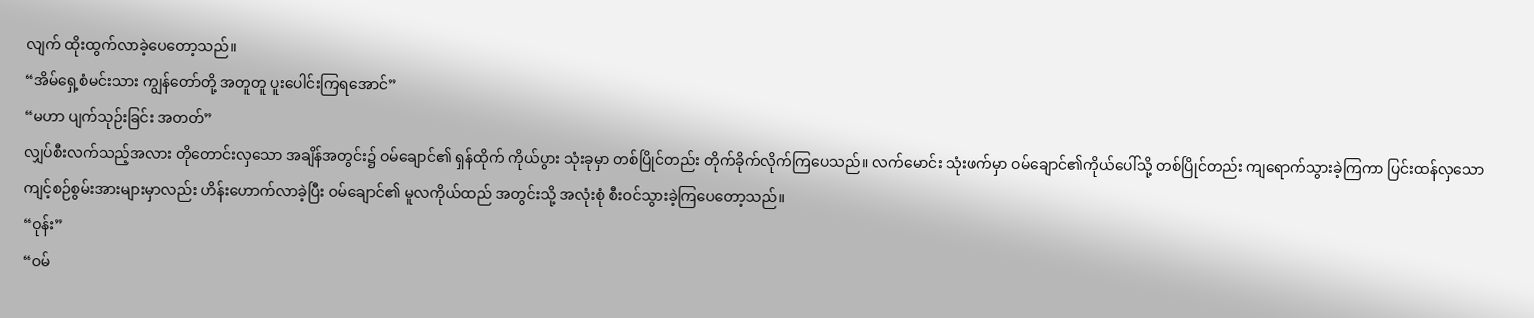လျက် ထိုးထွက်လာခဲ့ပေတော့သည်။
“အိမ်ရှေ့စံမင်းသား ကျွန်တော်တို့ အတူတူ ပူးပေါင်းကြရအောင်”
“မဟာ ပျက်သုဉ်းခြင်း အတတ်”
လျှပ်စီးလက်သည့်အလား တိုတောင်းလှသော အချိန်အတွင်း၌ ဝမ်ချောင်၏ ရှန်ထိုက် ကိုယ်ပွား သုံးခုမှာ တစ်ပြိုင်တည်း တိုက်ခိုက်လိုက်ကြပေသည်။ လက်မောင်း သုံးဖက်မှာ ဝမ်ချောင်၏ကိုယ်ပေါ်သို့ တစ်ပြိုင်တည်း ကျရောက်သွားခဲ့ကြကာ ပြင်းထန်လှသော ကျင့်စဉ်စွမ်းအားများမှာလည်း ဟိန်းဟောက်လာခဲ့ပြီး ဝမ်ချောင်၏ မူလကိုယ်ထည် အတွင်းသို့ အလုံးစုံ စီးဝင်သွားခဲ့ကြပေတော့သည်။
“ဝုန်း”
“ဝမ်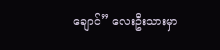ချောင်” လေးဦးသားမှာ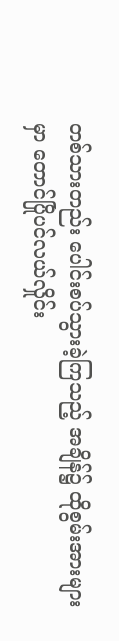တစ်သားတည်း ပေါင်းစပ်သွားခဲ့ကြသည့် အချိန်၌ ထိုစွမ်းအားများမှာ တောင်ပြိုပင်လယ်လှိုင်း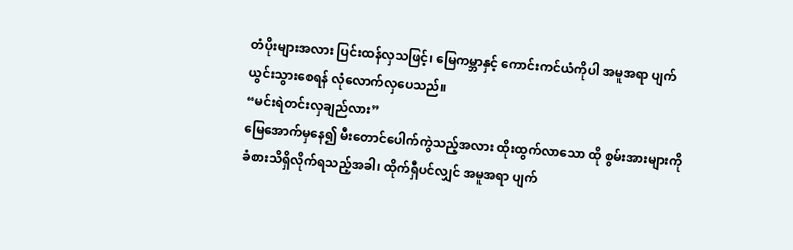တံပိုးများအလား ပြင်းထန်လှသဖြင့်၊ မြေကမ္ဘာနှင့် ကောင်းကင်ယံကိုပါ အမူအရာ ပျက်ယွင်းသွားစေရန် လုံလောက်လှပေသည်။
“မင်းရဲတင်းလှချည်လား”
မြေအောက်မှနေ၍ မီးတောင်ပေါက်ကွဲသည့်အလား ထိုးထွက်လာသော ထို စွမ်းအားများကို ခံစားသိရှိလိုက်ရသည့်အခါ၊ ထိုက်ရှီပင်လျှင် အမူအရာ ပျက်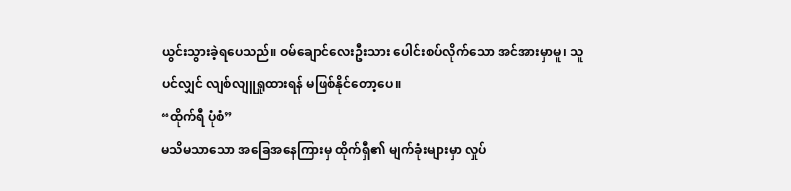ယွင်းသွားခဲ့ရပေသည်။ ဝမ်ချောင်လေးဦးသား ပေါင်းစပ်လိုက်သော အင်အားမှာမူ၊ သူပင်လျှင် လျစ်လျူရှုထားရန် မဖြစ်နိုင်တော့ပေ။
“ထိုက်ရီ ပုံစံ”
မသိမသာသော အခြေအနေကြားမှ ထိုက်ရှီ၏ မျက်ခုံးများမှာ လှုပ်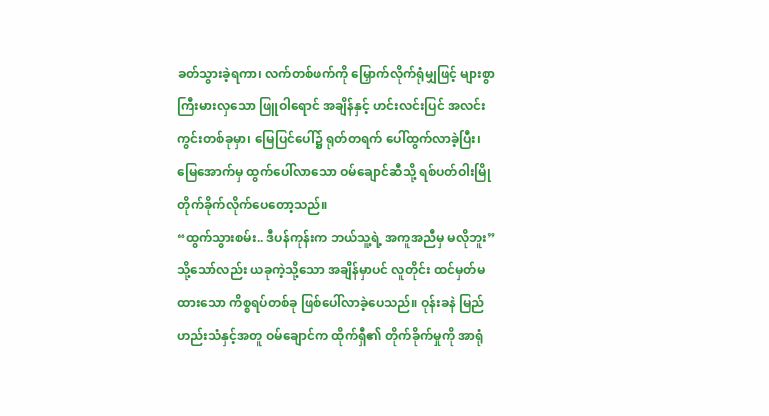ခတ်သွားခဲ့ရကာ၊ လက်တစ်ဖက်ကို မြှောက်လိုက်ရုံမျှဖြင့် များစွာကြီးမားလှသော ဖြူဝါရောင် အချိန်နှင့် ဟင်းလင်းပြင် အလင်းကွင်းတစ်ခုမှာ၊ မြေပြင်ပေါ်၌ ရုတ်တရက် ပေါ်ထွက်လာခဲ့ပြီး၊ မြေအောက်မှ ထွက်ပေါ်လာသော ဝမ်ချောင်ဆီသို့ ရစ်ပတ်ဝါးမြို တိုက်ခိုက်လိုက်ပေတော့သည်။
“ထွက်သွားစမ်း.. ဒီပန်ကုန်းက ဘယ်သူ့ရဲ့ အကူအညီမှ မလိုဘူး”
သို့သော်လည်း ယခုကဲ့သို့သော အချိန်မှာပင် လူတိုင်း ထင်မှတ်မထားသော ကိစ္စရပ်တစ်ခု ဖြစ်ပေါ်လာခဲ့ပေသည်။ ဝုန်းခနဲ မြည်ဟည်းသံနှင့်အတူ ဝမ်ချောင်က ထိုက်ရှီ၏ တိုက်ခိုက်မှုကို အာရုံ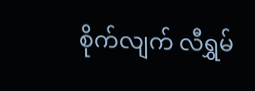စိုက်လျက် လီရွှမ်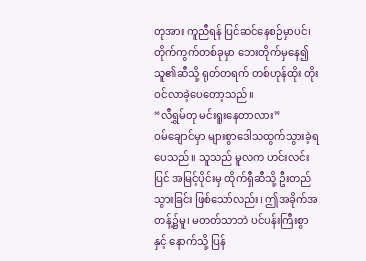တုအား ကူညီရန် ပြင်ဆင်နေစဉ်မှာပင်၊ တိုက်ကွက်တစ်ခုမှာ ဘေးတိုက်မှနေ၍ သူ၏ဆီသို့ ရုတ်တရက် တစ်ဟုန်ထိုး တိုးဝင်လာခဲ့ပေတော့သည်။
“လီရွှမ်တု မင်းရူးနေတာလား”
ဝမ်ချောင်မှာ များစွာဒေါသထွက်သွားခဲ့ရပေသည်။ သူသည် မူလက ဟင်းလင်းပြင် အမြင့်ပိုင်းမှ ထိုက်ရှီဆီသို့ ဦးတည်သွားခြင်း ဖြစ်သော်လည်း၊ ဤအခိုက်အတန့်၌မူ၊ မတတ်သာဘဲ ပင်ပန်းကြီးစွာနှင့် နောက်သို့ ပြန်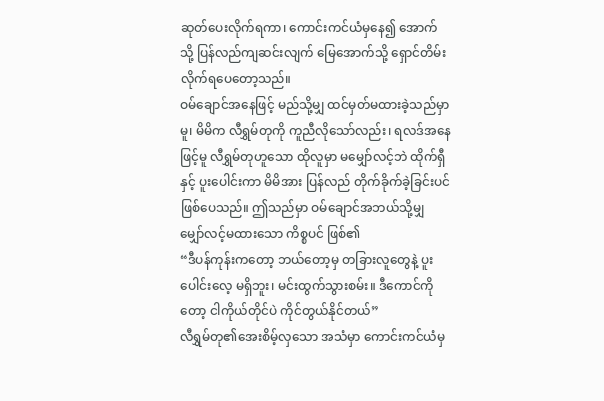ဆုတ်ပေးလိုက်ရကာ၊ ကောင်းကင်ယံမှနေ၍ အောက်သို့ ပြန်လည်ကျဆင်းလျက် မြေအောက်သို့ ရှောင်တိမ်းလိုက်ရပေတော့သည်။
ဝမ်ချောင်အနေဖြင့် မည်သို့မျှ ထင်မှတ်မထားခဲ့သည်မှာမူ၊ မိမိက လီရွှမ်တုကို ကူညီလိုသော်လည်း၊ ရလဒ်အနေဖြင့်မူ လီရွှမ်တုဟူသော ထိုလူမှာ မမျှော်လင့်ဘဲ ထိုက်ရှီနှင့် ပူးပေါင်းကာ မိမိအား ပြန်လည် တိုက်ခိုက်ခဲ့ခြင်းပင် ဖြစ်ပေသည်။ ဤသည်မှာ ဝမ်ချောင်အဘယ်သို့မျှ မျှော်လင့်မထားသော ကိစ္စပင် ဖြစ်၏
“ဒီပန်ကုန်းကတော့ ဘယ်တော့မှ တခြားလူတွေနဲ့ ပူးပေါင်းလေ့ မရှိဘူး၊ မင်းထွက်သွားစမ်း။ ဒီကောင်ကိုတော့ ငါကိုယ်တိုင်ပဲ ကိုင်တွယ်နိုင်တယ်”
လီရွှမ်တု၏အေးစိမ့်လှသော အသံမှာ ကောင်းကင်ယံမှ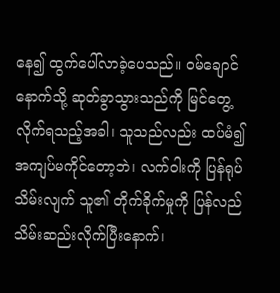နေ၍ ထွက်ပေါ်လာခဲ့ပေသည်။ ဝမ်ချောင်နောက်သို့ ဆုတ်ခွာသွားသည်ကို မြင်တွေ့လိုက်ရသည့်အခါ၊ သူသည်လည်း ထပ်မံ၍အကျပ်မကိုင်တော့ဘဲ၊ လက်ဝါးကို ပြန်ရုပ်သိမ်းလျက် သူ၏ တိုက်ခိုက်မှုကို ပြန်လည် သိမ်းဆည်းလိုက်ပြီးနောက်၊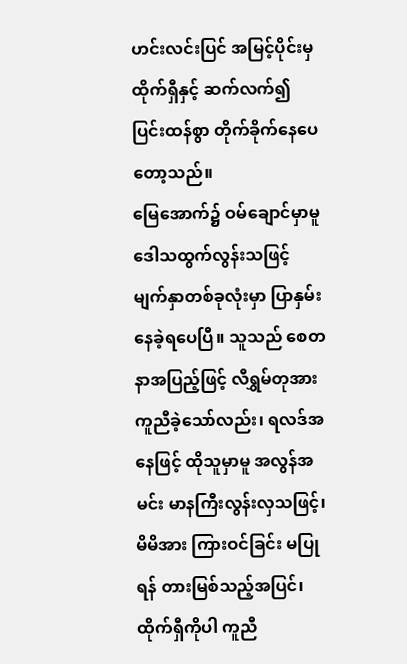ဟင်းလင်းပြင် အမြင့်ပိုင်းမှ ထိုက်ရှီနှင့် ဆက်လက်၍ ပြင်းထန်စွာ တိုက်ခိုက်နေပေတော့သည်။
မြေအောက်၌ ဝမ်ချောင်မှာမူ ဒေါသထွက်လွန်းသဖြင့် မျက်နှာတစ်ခုလုံးမှာ ပြာနှမ်းနေခဲ့ရပေပြီ။ သူသည် စေတနာအပြည့်ဖြင့် လီရွှမ်တုအား ကူညီခဲ့သော်လည်း၊ ရလဒ်အနေဖြင့် ထိုသူမှာမူ အလွန်အမင်း မာနကြီးလွန်းလှသဖြင့်၊ မိမိအား ကြားဝင်ခြင်း မပြုရန် တားမြစ်သည့်အပြင်၊ ထိုက်ရှီကိုပါ ကူညီ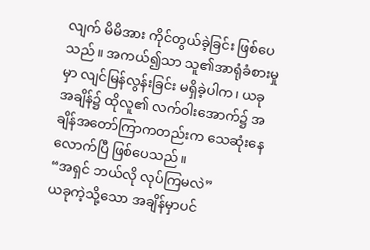လျက် မိမိအား ကိုင်တွယ်ခဲ့ခြင်း ဖြစ်ပေသည်။ အကယ်၍သာ သူ၏အာရုံခံစားမှုမှာ လျင်မြန်လွန်းခြင်း မရှိခဲ့ပါက၊ ယခုအချိန်၌ ထိုလူ၏ လက်ဝါးအောက်၌ အချိန်အတော်ကြာကတည်းက သေဆုံးနေလောက်ပြီ ဖြစ်ပေသည်။
“အရှင် ဘယ်လို လုပ်ကြမလဲ”
ယခုကဲ့သို့သော အချိန်မှာပင်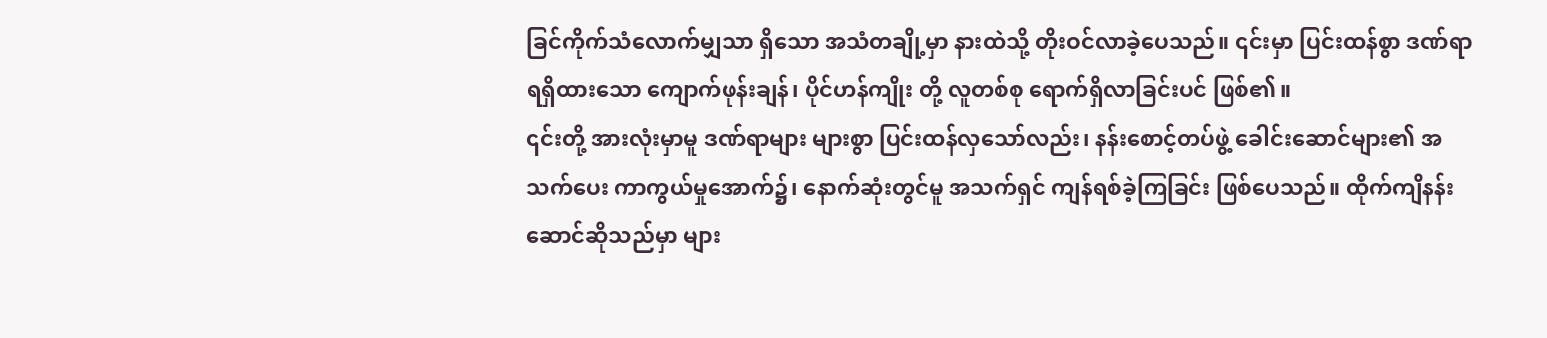ခြင်ကိုက်သံလောက်မျှသာ ရှိသော အသံတချို့မှာ နားထဲသို့ တိုးဝင်လာခဲ့ပေသည်။ ၎င်းမှာ ပြင်းထန်စွာ ဒဏ်ရာရရှိထားသော ကျောက်ဖုန်းချန်၊ ပိုင်ဟန်ကျိုး တို့ လူတစ်စု ရောက်ရှိလာခြင်းပင် ဖြစ်၏။
၎င်းတို့ အားလုံးမှာမူ ဒဏ်ရာများ များစွာ ပြင်းထန်လှသော်လည်း၊ နန်းစောင့်တပ်ဖွဲ့ ခေါင်းဆောင်များ၏ အသက်ပေး ကာကွယ်မှုအောက်၌၊ နောက်ဆုံးတွင်မူ အသက်ရှင် ကျန်ရစ်ခဲ့ကြခြင်း ဖြစ်ပေသည်။ ထိုက်ကျိနန်းဆောင်ဆိုသည်မှာ များ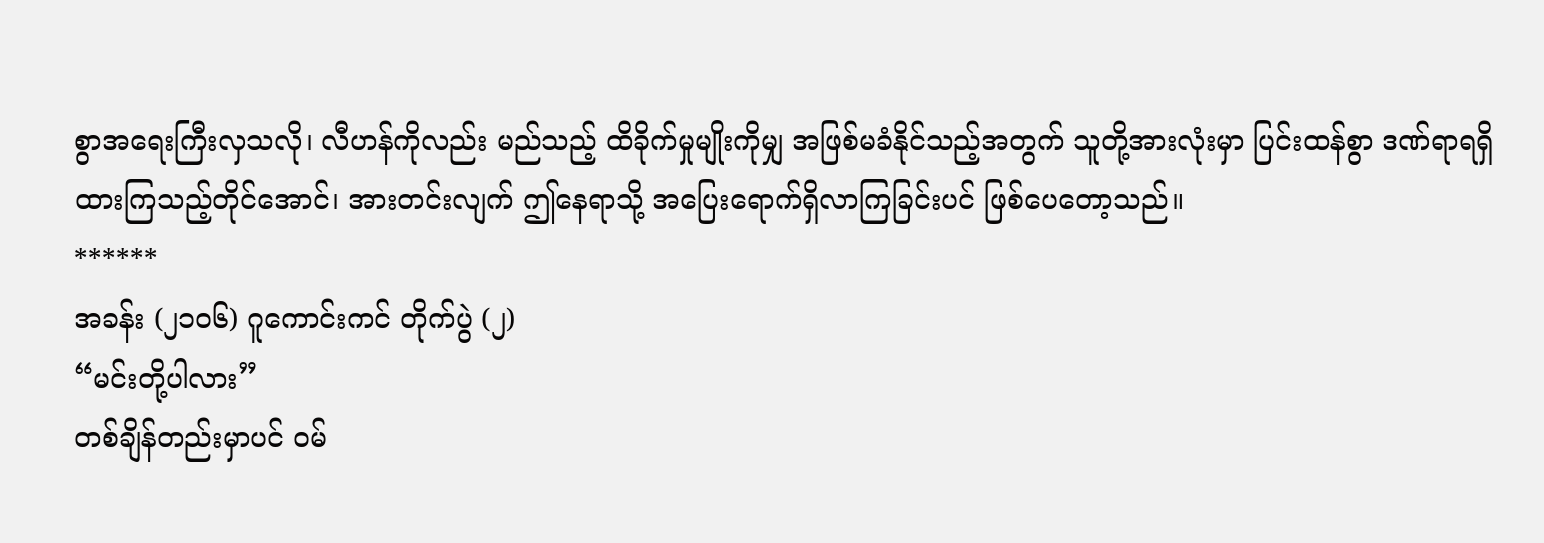စွာအရေးကြီးလှသလို၊ လီဟန်ကိုလည်း မည်သည့် ထိခိုက်မှုမျိုးကိုမျှ အဖြစ်မခံနိုင်သည့်အတွက် သူတို့အားလုံးမှာ ပြင်းထန်စွာ ဒဏ်ရာရရှိထားကြသည့်တိုင်အောင်၊ အားတင်းလျက် ဤနေရာသို့ အပြေးရောက်ရှိလာကြခြင်းပင် ဖြစ်ပေတော့သည်။
******
အခန်း (၂၁၀၆) ဂူကောင်းကင် တိုက်ပွဲ (၂)
“မင်းတို့ပါလား”
တစ်ချိန်တည်းမှာပင် ဝမ်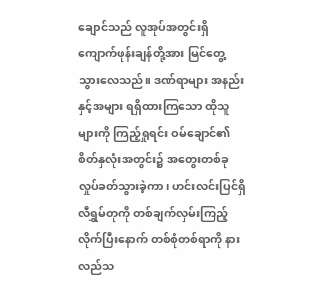ချောင်သည် လူအုပ်အတွင်းရှိ ကျောက်ဖုန်းချန်တို့အား မြင်တွေ့သွားလေသည်။ ဒဏ်ရာများ အနည်းနှင့်အများ ရရှိထားကြသော ထိုသူများကို ကြည့်ရှုရင်း ဝမ်ချောင်၏ စိတ်နှလုံးအတွင်း၌ အတွေးတစ်ခု လှုပ်ခတ်သွားခဲ့ကာ၊ ဟင်းလင်းပြင်ရှိ လီရွှမ်တုကို တစ်ချက်လှမ်းကြည့်လိုက်ပြီးနောက် တစ်စုံတစ်ရာကို နားလည်သ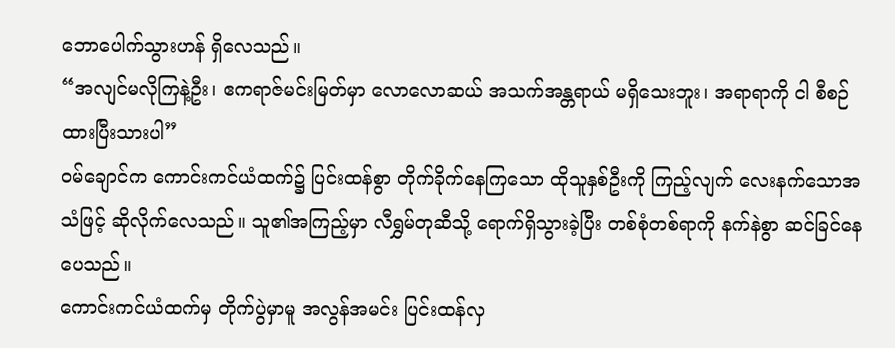ဘောပေါက်သွားဟန် ရှိလေသည်။
“အလျင်မလိုကြနဲ့ဦး၊ ဧကရာဇ်မင်းမြတ်မှာ လောလောဆယ် အသက်အန္တရာယ် မရှိသေးဘူး၊ အရာရာကို ငါ စီစဉ်ထားပြီးသားပါ”
ဝမ်ချောင်က ကောင်းကင်ယံထက်၌ ပြင်းထန်စွာ တိုက်ခိုက်နေကြသော ထိုသူနှစ်ဦးကို ကြည့်လျက် လေးနက်သောအသံဖြင့် ဆိုလိုက်လေသည်။ သူ၏အကြည့်မှာ လီရွှမ်တုဆီသို့ ရောက်ရှိသွားခဲ့ပြီး တစ်စုံတစ်ရာကို နက်နဲစွာ ဆင်ခြင်နေပေသည်။
ကောင်းကင်ယံထက်မှ တိုက်ပွဲမှာမူ အလွန်အမင်း ပြင်းထန်လှ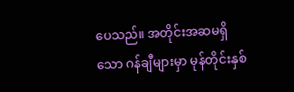ပေသည်။ အတိုင်းအဆမရှိသော ဂန်ချီများမှာ မုန်တိုင်းနှစ်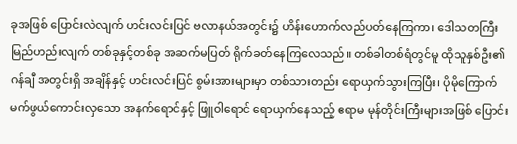ခုအဖြစ် ပြောင်းလဲလျက် ဟင်းလင်းပြင် ဗလာနယ်အတွင်း၌ ဟိန်းဟောက်လည်ပတ်နေကြကာ၊ ဒေါသတကြီး မြည်ဟည်းလျက် တစ်ခုနှင့်တစ်ခု အဆက်မပြတ် ရိုက်ခတ်နေကြလေသည်။ တစ်ခါတစ်ရံတွင်မူ ထိုသူနှစ်ဦး၏ ဂန်ချီ အတွင်းရှိ အချိန်နှင့် ဟင်းလင်းပြင် စွမ်းအားများမှာ တစ်သားတည်း ရောယှက်သွားကြပြီး၊ ပိုမိုကြောက်မက်ဖွယ်ကောင်းလှသော အနက်ရောင်နှင့် ဖြူဝါရောင် ရောယှက်နေသည့် ဧရာမ မုန်တိုင်းကြီးများအဖြစ် ပြောင်း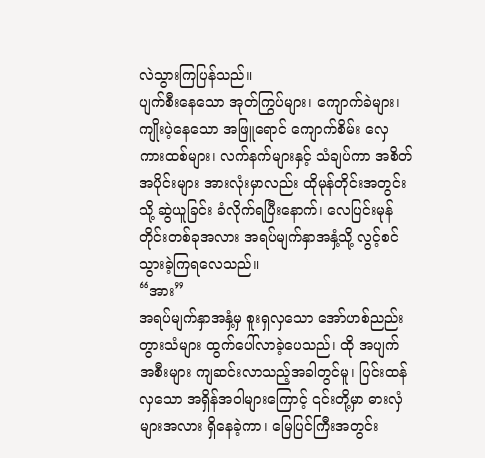လဲသွားကြပြန်သည်။
ပျက်စီးနေသော အုတ်ကြွပ်များ၊ ကျောက်ခဲများ၊ ကျိုးပဲ့နေသော အဖြူရောင် ကျောက်စိမ်း လှေကားထစ်များ၊ လက်နက်များနှင့် သံချပ်ကာ အစိတ်အပိုင်းများ အားလုံးမှာလည်း ထိုမုန်တိုင်းအတွင်းသို့ ဆွဲယူခြင်း ခံလိုက်ရပြီးနောက်၊ လေပြင်းမုန်တိုင်းတစ်ခုအလား အရပ်မျက်နှာအနှံ့သို့ လွင့်စင်သွားခဲ့ကြရလေသည်။
“အား”
အရပ်မျက်နှာအနှံ့မှ စူးရှလှသော အော်ဟစ်ညည်းတွားသံများ ထွက်ပေါ်လာခဲ့ပေသည်၊ ထို အပျက်အစီးများ ကျဆင်းလာသည့်အခါတွင်မူ၊ ပြင်းထန်လှသော အရှိန်အဝါများကြောင့် ၎င်းတို့မှာ ဓားလှံများအလား ရှိနေခဲ့ကာ၊ မြေပြင်ကြီးအတွင်း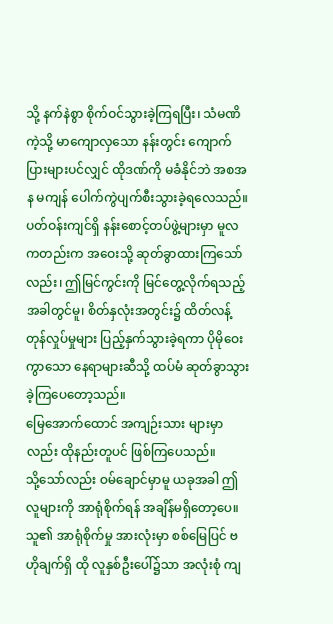သို့ နက်နဲစွာ စိုက်ဝင်သွားခဲ့ကြရပြီး၊ သံမဏိကဲ့သို့ မာကျောလှသော နန်းတွင်း ကျောက်ပြားများပင်လျှင် ထိုဒဏ်ကို မခံနိုင်ဘဲ အစအန မကျန် ပေါက်ကွဲပျက်စီးသွားခဲ့ရလေသည်။
ပတ်ဝန်းကျင်ရှိ နန်းစောင့်တပ်ဖွဲ့များမှာ မူလကတည်းက အဝေးသို့ ဆုတ်ခွာထားကြသော်လည်း၊ ဤမြင်ကွင်းကို မြင်တွေ့လိုက်ရသည့်အခါတွင်မူ၊ စိတ်နှလုံးအတွင်း၌ ထိတ်လန့်တုန်လှုပ်မှုများ ပြည့်နှက်သွားခဲ့ရကာ ပိုမိုဝေးကွာသော နေရာများဆီသို့ ထပ်မံ ဆုတ်ခွာသွားခဲ့ကြပေတော့သည်။
မြေအောက်ထောင် အကျဉ်းသား များမှာလည်း ထိုနည်းတူပင် ဖြစ်ကြပေသည်။
သို့သော်လည်း ဝမ်ချောင်မှာမူ ယခုအခါ ဤလူများကို အာရုံစိုက်ရန် အချိန်မရှိတော့ပေ။ သူ၏ အာရုံစိုက်မှု အားလုံးမှာ စစ်မြေပြင် ဗဟိုချက်ရှိ ထို လူနှစ်ဦးပေါ်၌သာ အလုံးစုံ ကျ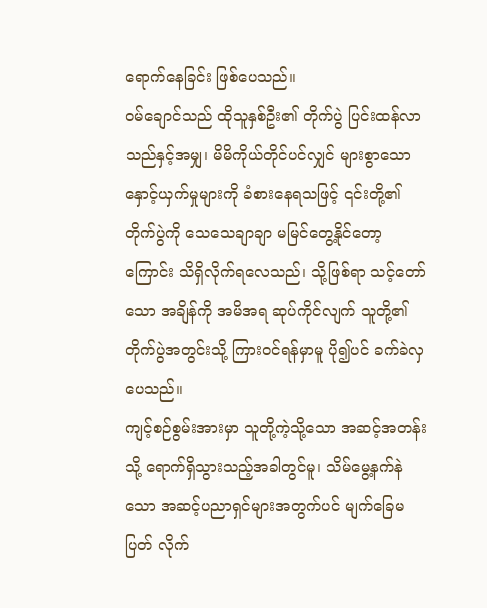ရောက်နေခြင်း ဖြစ်ပေသည်။
ဝမ်ချောင်သည် ထိုသူနှစ်ဦး၏ တိုက်ပွဲ ပြင်းထန်လာသည်နှင့်အမျှ၊ မိမိကိုယ်တိုင်ပင်လျှင် များစွာသော နှောင့်ယှက်မှုများကို ခံစားနေရသဖြင့် ၎င်းတို့၏ တိုက်ပွဲကို သေသေချာချာ မမြင်တွေ့နိုင်တော့ကြောင်း သိရှိလိုက်ရလေသည်၊ သို့ဖြစ်ရာ သင့်တော်သော အချိန်ကို အမိအရ ဆုပ်ကိုင်လျက် သူတို့၏ တိုက်ပွဲအတွင်းသို့ ကြားဝင်ရန်မှာမူ ပို၍ပင် ခက်ခဲလှပေသည်။
ကျင့်စဉ်စွမ်းအားမှာ သူတို့ကဲ့သို့သော အဆင့်အတန်းသို့ ရောက်ရှိသွားသည့်အခါတွင်မူ၊ သိမ်မွေ့နက်နဲသော အဆင့်ပညာရှင်များအတွက်ပင် မျက်ခြေမပြတ် လိုက်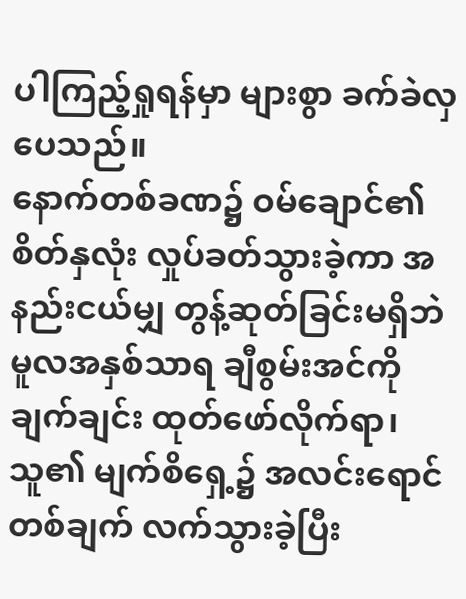ပါကြည့်ရှုရန်မှာ များစွာ ခက်ခဲလှပေသည်။
နောက်တစ်ခဏ၌ ဝမ်ချောင်၏ စိတ်နှလုံး လှုပ်ခတ်သွားခဲ့ကာ အနည်းငယ်မျှ တွန့်ဆုတ်ခြင်းမရှိဘဲ မူလအနှစ်သာရ ချီစွမ်းအင်ကို ချက်ချင်း ထုတ်ဖော်လိုက်ရာ၊ သူ၏ မျက်စိရှေ့၌ အလင်းရောင် တစ်ချက် လက်သွားခဲ့ပြီး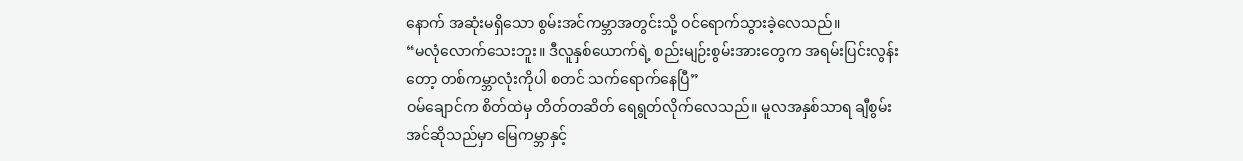နောက် အဆုံးမရှိသော စွမ်းအင်ကမ္ဘာအတွင်းသို့ ဝင်ရောက်သွားခဲ့လေသည်။
“မလုံလောက်သေးဘူး။ ဒီလူနှစ်ယောက်ရဲ့ စည်းမျဉ်းစွမ်းအားတွေက အရမ်းပြင်းလွန်းတော့ တစ်ကမ္ဘာလုံးကိုပါ စတင် သက်ရောက်နေပြီ”
ဝမ်ချောင်က စိတ်ထဲမှ တိတ်တဆိတ် ရေရွတ်လိုက်လေသည်။ မူလအနှစ်သာရ ချီစွမ်းအင်ဆိုသည်မှာ မြေကမ္ဘာနှင့်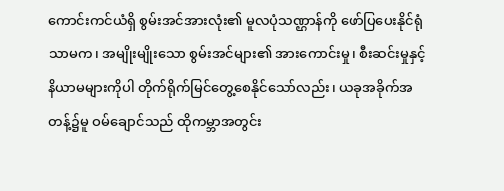ကောင်းကင်ယံရှိ စွမ်းအင်အားလုံး၏ မူလပုံသဏ္ဌာန်ကို ဖော်ပြပေးနိုင်ရုံသာမက၊ အမျိုးမျိုးသော စွမ်းအင်များ၏ အားကောင်းမှု၊ စီးဆင်းမှုနှင့် နိယာမများကိုပါ တိုက်ရိုက်မြင်တွေ့စေနိုင်သော်လည်း၊ ယခုအခိုက်အတန့်၌မူ ဝမ်ချောင်သည် ထိုကမ္ဘာအတွင်း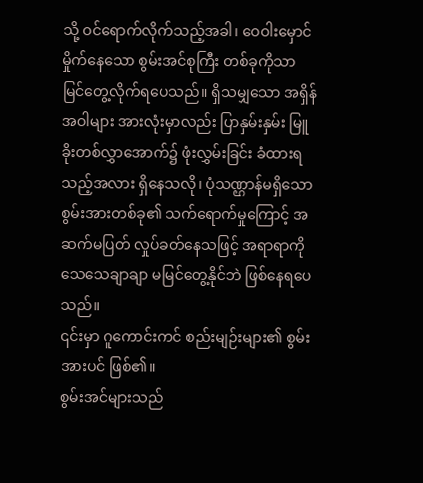သို့ ဝင်ရောက်လိုက်သည့်အခါ၊ ဝေဝါးမှောင်မှိုက်နေသော စွမ်းအင်စုကြီး တစ်ခုကိုသာ မြင်တွေ့လိုက်ရပေသည်။ ရှိသမျှသော အရှိန်အဝါများ အားလုံးမှာလည်း ပြာနှမ်းနှမ်း မြူခိုးတစ်လွှာအောက်၌ ဖုံးလွှမ်းခြင်း ခံထားရသည့်အလား ရှိနေသလို၊ ပုံသဏ္ဌာန်မရှိသော စွမ်းအားတစ်ခု၏ သက်ရောက်မှုကြောင့် အဆက်မပြတ် လှုပ်ခတ်နေသဖြင့် အရာရာကို သေသေချာချာ မမြင်တွေ့နိုင်ဘဲ ဖြစ်နေရပေသည်။
၎င်းမှာ ဂူကောင်းကင် စည်းမျဉ်းများ၏ စွမ်းအားပင် ဖြစ်၏။
စွမ်းအင်များသည်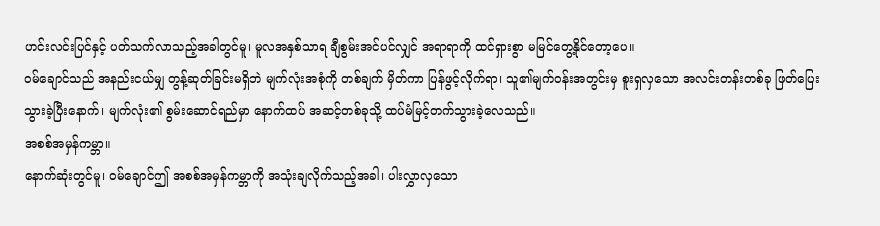ဟင်းလင်းပြင်နှင့် ပတ်သက်လာသည့်အခါတွင်မူ၊ မူလအနှစ်သာရ ချီစွမ်းအင်ပင်လျှင် အရာရာကို ထင်ရှားစွာ မမြင်တွေ့နိုင်တော့ပေ။
ဝမ်ချောင်သည် အနည်းငယ်မျှ တွန့်ဆုတ်ခြင်းမရှိဘဲ မျက်လုံးအစုံကို တစ်ချက် မှိတ်ကာ ပြန်ဖွင့်လိုက်ရာ၊ သူ၏မျက်ဝန်းအတွင်းမှ စူးရှလှသော အလင်းတန်းတစ်ခု ဖြတ်ပြေးသွားခဲ့ပြီးနောက်၊ မျက်လုံး၏ စွမ်းဆောင်ရည်မှာ နောက်ထပ် အဆင့်တစ်ခုသို့ ထပ်မံမြင့်တက်သွားခဲ့လေသည်။
အစစ်အမှန်ကမ္ဘာ။
နောက်ဆုံးတွင်မူ၊ ဝမ်ချောင်ဤ အစစ်အမှန်ကမ္ဘာကို အသုံးချလိုက်သည့်အခါ၊ ပါးလွှာလှသော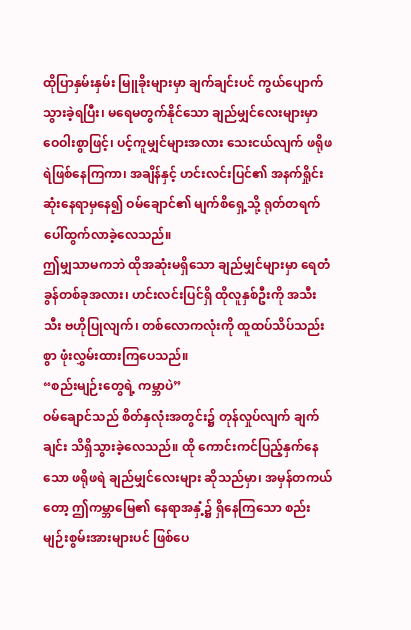ထိုပြာနှမ်းနှမ်း မြူခိုးများမှာ ချက်ချင်းပင် ကွယ်ပျောက်သွားခဲ့ရပြီး၊ မရေမတွက်နိုင်သော ချည်မျှင်လေးများမှာ ဝေဝါးစွာဖြင့်၊ ပင့်ကူမျှင်များအလား သေးငယ်လျက် ဖရိုဖရဲဖြစ်နေကြကာ၊ အချိန်နှင့် ဟင်းလင်းပြင်၏ အနက်ရှိုင်းဆုံးနေရာမှနေ၍ ဝမ်ချောင်၏ မျက်စိရှေ့သို့ ရုတ်တရက် ပေါ်ထွက်လာခဲ့လေသည်။
ဤမျှသာမကဘဲ ထိုအဆုံးမရှိသော ချည်မျှင်များမှာ ရေတံခွန်တစ်ခုအလား၊ ဟင်းလင်းပြင်ရှိ ထိုလူနှစ်ဦးကို အသီးသီး ဗဟိုပြုလျက်၊ တစ်လောကလုံးကို ထူထပ်သိပ်သည်းစွာ ဖုံးလွှမ်းထားကြပေသည်။
“စည်းမျဉ်းတွေရဲ့ ကမ္ဘာပဲ”
ဝမ်ချောင်သည် စိတ်နှလုံးအတွင်း၌ တုန်လှုပ်လျက် ချက်ချင်း သိရှိသွားခဲ့လေသည်။ ထို ကောင်းကင်ပြည့်နှက်နေသော ဖရိုဖရဲ ချည်မျှင်လေးများ ဆိုသည်မှာ၊ အမှန်တကယ်တော့ ဤကမ္ဘာမြေ၏ နေရာအနှံ့၌ ရှိနေကြသော စည်းမျဉ်းစွမ်းအားများပင် ဖြစ်ပေ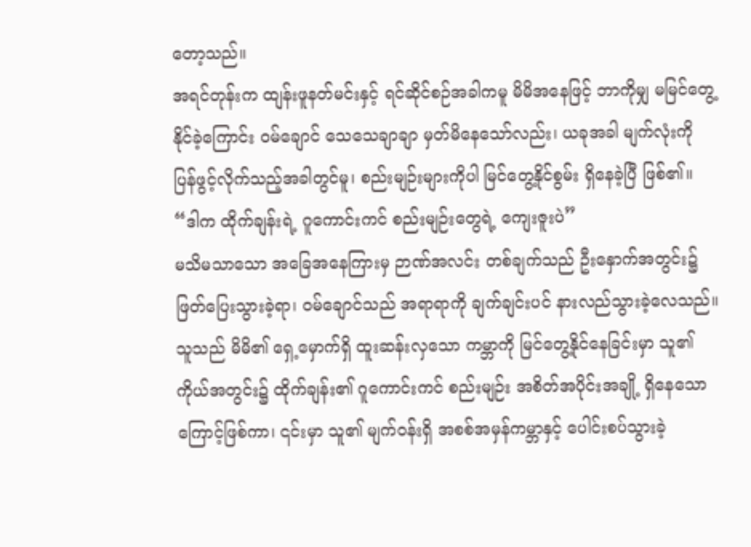တော့သည်။
အရင်တုန်းက ထျန်းဖူနတ်မင်းနှင့် ရင်ဆိုင်စဉ်အခါကမူ မိမိအနေဖြင့် ဘာကိုမျှ မမြင်တွေ့နိုင်ခဲ့ကြောင်း ဝမ်ချောင် သေသေချာချာ မှတ်မိနေသော်လည်း၊ ယခုအခါ မျက်လုံးကို ပြန်ဖွင့်လိုက်သည့်အခါတွင်မူ၊ စည်းမျဉ်းများကိုပါ မြင်တွေ့နိုင်စွမ်း ရှိနေခဲ့ပြီ ဖြစ်၏။
“ဒါက ထိုက်ချန်းရဲ့ ဂူကောင်းကင် စည်းမျဉ်းတွေရဲ့ ကျေးဇူးပဲ”
မသိမသာသော အခြေအနေကြားမှ ဉာဏ်အလင်း တစ်ချက်သည် ဦးနှောက်အတွင်း၌ ဖြတ်ပြေးသွားခဲ့ရာ၊ ဝမ်ချောင်သည် အရာရာကို ချက်ချင်းပင် နားလည်သွားခဲ့လေသည်။
သူသည် မိမိ၏ ရှေ့မှောက်ရှိ ထူးဆန်းလှသော ကမ္ဘာကို မြင်တွေ့နိုင်နေခြင်းမှာ သူ၏ကိုယ်အတွင်း၌ ထိုက်ချန်း၏ ဂူကောင်းကင် စည်းမျဉ်း အစိတ်အပိုင်းအချို့ ရှိနေသောကြောင့်ဖြစ်ကာ၊ ၎င်းမှာ သူ၏ မျက်ဝန်းရှိ အစစ်အမှန်ကမ္ဘာနှင့် ပေါင်းစပ်သွားခဲ့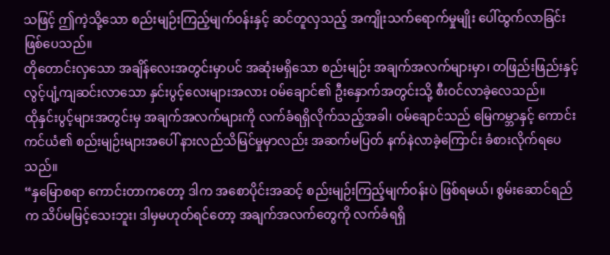သဖြင့် ဤကဲ့သို့သော စည်းမျဉ်းကြည့်မျက်ဝန်းနှင့် ဆင်တူလှသည့် အကျိုးသက်ရောက်မှုမျိုး ပေါ်ထွက်လာခြင်း ဖြစ်ပေသည်။
တိုတောင်းလှသော အချိန်လေးအတွင်းမှာပင် အဆုံးမရှိသော စည်းမျဉ်း အချက်အလက်များမှာ၊ တဖြည်းဖြည်းနှင့် လွင့်ပျံ့ကျဆင်းလာသော နှင်းပွင့်လေးများအလား ဝမ်ချောင်၏ ဦးနှောက်အတွင်းသို့ စီးဝင်လာခဲ့လေသည်။
ထိုနှင်းပွင့်များအတွင်းမှ အချက်အလက်များကို လက်ခံရရှိလိုက်သည့်အခါ၊ ဝမ်ချောင်သည် မြေကမ္ဘာနှင့် ကောင်းကင်ယံ၏ စည်းမျဉ်းများအပေါ် နားလည်သိမြင်မှုမှာလည်း အဆက်မပြတ် နက်နဲလာခဲ့ကြောင်း ခံစားလိုက်ရပေသည်။
“နှမြောစရာ ကောင်းတာကတော့ ဒါက အစောပိုင်းအဆင့် စည်းမျဉ်းကြည့်မျက်ဝန်းပဲ ဖြစ်ရမယ်၊ စွမ်းဆောင်ရည်က သိပ်မမြင့်သေးဘူး၊ ဒါမှမဟုတ်ရင်တော့ အချက်အလက်တွေကို လက်ခံရရှိ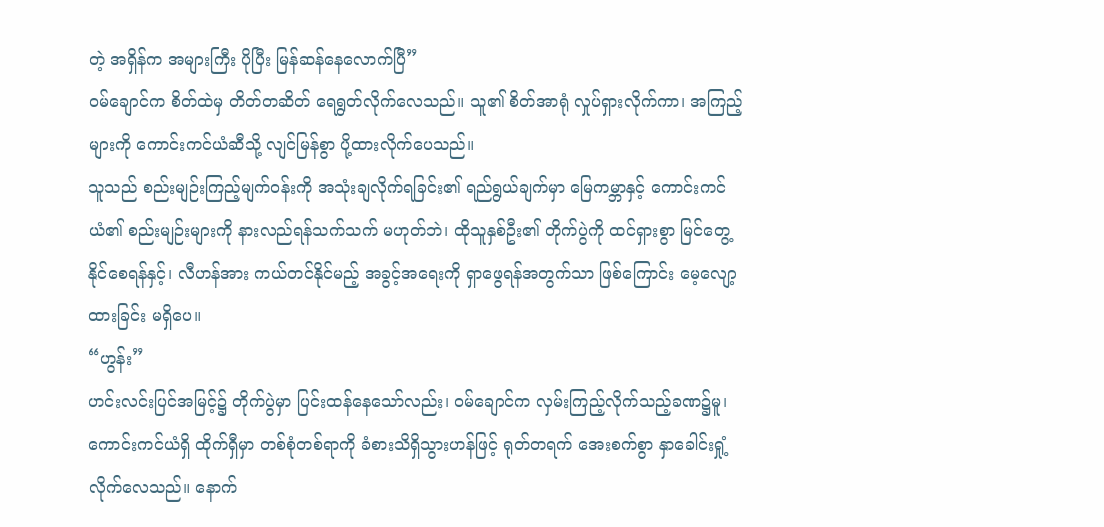တဲ့ အရှိန်က အများကြီး ပိုပြီး မြန်ဆန်နေလောက်ပြီ”
ဝမ်ချောင်က စိတ်ထဲမှ တိတ်တဆိတ် ရေရွတ်လိုက်လေသည်။ သူ၏ စိတ်အာရုံ လှုပ်ရှားလိုက်ကာ၊ အကြည့်များကို ကောင်းကင်ယံဆီသို့ လျင်မြန်စွာ ပို့ထားလိုက်ပေသည်။
သူသည် စည်းမျဉ်းကြည့်မျက်ဝန်းကို အသုံးချလိုက်ရခြင်း၏ ရည်ရွယ်ချက်မှာ မြေကမ္ဘာနှင့် ကောင်းကင်ယံ၏ စည်းမျဉ်းများကို နားလည်ရန်သက်သက် မဟုတ်ဘဲ၊ ထိုသူနှစ်ဦး၏ တိုက်ပွဲကို ထင်ရှားစွာ မြင်တွေ့နိုင်စေရန်နှင့်၊ လီဟန်အား ကယ်တင်နိုင်မည့် အခွင့်အရေးကို ရှာဖွေရန်အတွက်သာ ဖြစ်ကြောင်း မေ့လျော့ထားခြင်း မရှိပေ။
“ဟွန်း”
ဟင်းလင်းပြင်အမြင့်၌ တိုက်ပွဲမှာ ပြင်းထန်နေသော်လည်း၊ ဝမ်ချောင်က လှမ်းကြည့်လိုက်သည့်ခဏ၌မူ၊ ကောင်းကင်ယံရှိ ထိုက်ရှီမှာ တစ်စုံတစ်ရာကို ခံစားသိရှိသွားဟန်ဖြင့် ရုတ်တရက် အေးစက်စွာ နှာခေါင်းရှုံ့လိုက်လေသည်။ နောက်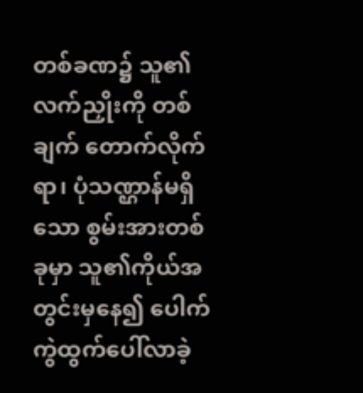တစ်ခဏ၌ သူ၏လက်ညှိုးကို တစ်ချက် တောက်လိုက်ရာ၊ ပုံသဏ္ဌာန်မရှိသော စွမ်းအားတစ်ခုမှာ သူ၏ကိုယ်အတွင်းမှနေ၍ ပေါက်ကွဲထွက်ပေါ်လာခဲ့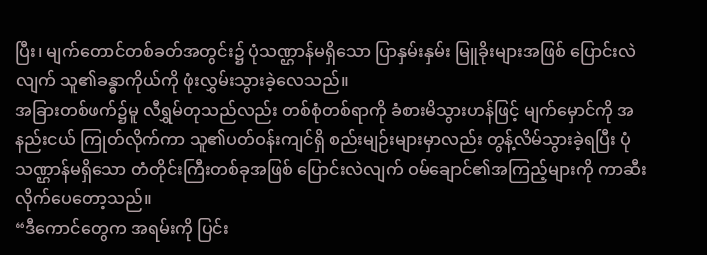ပြီး၊ မျက်တောင်တစ်ခတ်အတွင်း၌ ပုံသဏ္ဌာန်မရှိသော ပြာနှမ်းနှမ်း မြူခိုးများအဖြစ် ပြောင်းလဲလျက် သူ၏ခန္ဓာကိုယ်ကို ဖုံးလွှမ်းသွားခဲ့လေသည်။
အခြားတစ်ဖက်၌မူ လီရွှမ်တုသည်လည်း တစ်စုံတစ်ရာကို ခံစားမိသွားဟန်ဖြင့် မျက်မှောင်ကို အနည်းငယ် ကြုတ်လိုက်ကာ သူ၏ပတ်ဝန်းကျင်ရှိ စည်းမျဉ်းများမှာလည်း တွန့်လိမ်သွားခဲ့ရပြီး ပုံသဏ္ဌာန်မရှိသော တံတိုင်းကြီးတစ်ခုအဖြစ် ပြောင်းလဲလျက် ဝမ်ချောင်၏အကြည့်များကို ကာဆီးလိုက်ပေတော့သည်။
“ဒီကောင်တွေက အရမ်းကို ပြင်း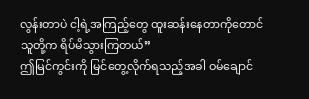လွန်းတာပဲ ငါ့ရဲ့အကြည့်တွေ ထူးဆန်းနေတာကိုတောင် သူတို့က ရိပ်မိသွားကြတယ်”
ဤမြင်ကွင်းကို မြင်တွေ့လိုက်ရသည့်အခါ ဝမ်ချောင်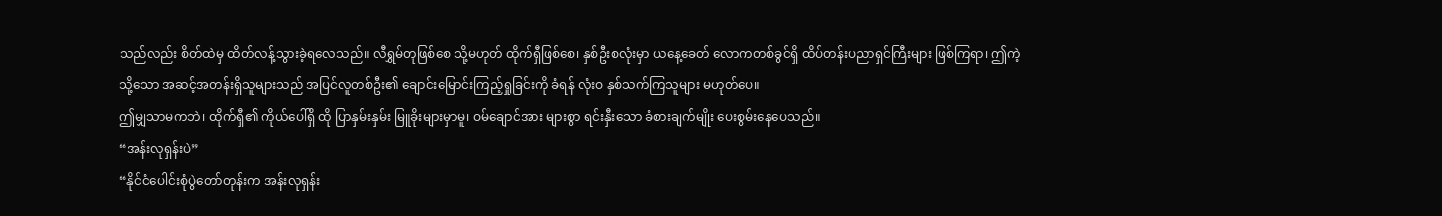သည်လည်း စိတ်ထဲမှ ထိတ်လန့်သွားခဲ့ရလေသည်။ လီရွှမ်တုဖြစ်စေ သို့မဟုတ် ထိုက်ရှီဖြစ်စေ၊ နှစ်ဦးစလုံးမှာ ယနေ့ခေတ် လောကတစ်ခွင်ရှိ ထိပ်တန်းပညာရှင်ကြီးများ ဖြစ်ကြရာ၊ ဤကဲ့သို့သော အဆင့်အတန်းရှိသူများသည် အပြင်လူတစ်ဦး၏ ချောင်းမြောင်းကြည့်ရှုခြင်းကို ခံရန် လုံးဝ နှစ်သက်ကြသူများ မဟုတ်ပေ။
ဤမျှသာမကဘဲ၊ ထိုက်ရှီ၏ ကိုယ်ပေါ်ရှိ ထို ပြာနှမ်းနှမ်း မြူခိုးများမှာမူ၊ ဝမ်ချောင်အား များစွာ ရင်းနှီးသော ခံစားချက်မျိုး ပေးစွမ်းနေပေသည်။
“အန်းလုရှန်းပဲ”
“နိုင်ငံပေါင်းစုံပွဲတော်တုန်းက အန်းလုရှန်း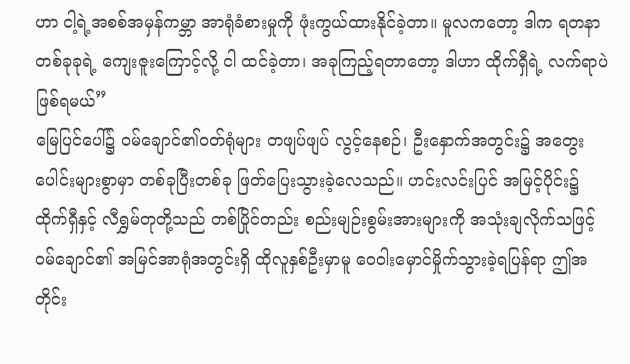ဟာ ငါ့ရဲ့အစစ်အမှန်ကမ္ဘာ အာရုံခံစားမှုကို ဖုံးကွယ်ထားနိုင်ခဲ့တာ။ မူလကတော့ ဒါက ရတနာတစ်ခုခုရဲ့ ကျေးဇူးကြောင့်လို့ ငါ ထင်ခဲ့တာ၊ အခုကြည့်ရတာတော့ ဒါဟာ ထိုက်ရှီရဲ့ လက်ရာပဲ ဖြစ်ရမယ်”
မြေပြင်ပေါ်၌ ဝမ်ချောင်၏ဝတ်ရုံများ တဖျပ်ဖျပ် လွင့်နေစဉ်၊ ဦးနှောက်အတွင်း၌ အတွေးပေါင်းများစွာမှာ တစ်ခုပြီးတစ်ခု ဖြတ်ပြေးသွားခဲ့လေသည်။ ဟင်းလင်းပြင် အမြင့်ပိုင်း၌ ထိုက်ရှီနှင့် လီရွှမ်တုတို့သည် တစ်ပြိုင်တည်း စည်းမျဉ်းစွမ်းအားများကို အသုံးချလိုက်သဖြင့် ဝမ်ချောင်၏ အမြင်အာရုံအတွင်းရှိ ထိုလူနှစ်ဦးမှာမူ ဝေဝါးမှောင်မှိုက်သွားခဲ့ရပြန်ရာ ဤအတိုင်း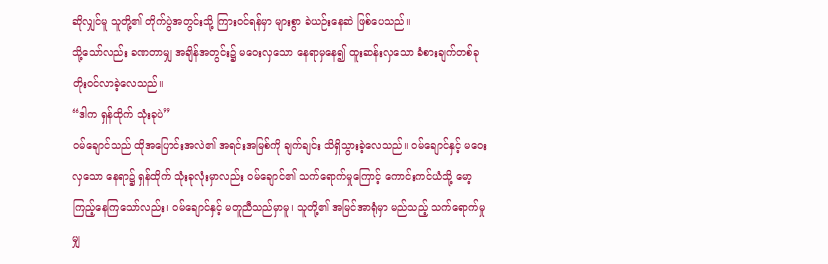ဆိုလျှင်မူ သူတို့၏ တိုက်ပွဲအတွင်းသို့ ကြားဝင်ရန်မှာ များစွာ ခဲယဉ်းနေဆဲ ဖြစ်ပေသည်။
သို့သော်လည်း ခဏတာမျှ အချိန်အတွင်း၌ မဝေးလှသော နေရာမှနေ၍ ထူးဆန်းလှသော ခံစားချက်တစ်ခု တိုးဝင်လာခဲ့လေသည်။
“ဒါက ရှန်ထိုက် သုံးခုပဲ”
ဝမ်ချောင်သည် ထိုအပြောင်းအလဲ၏ အရင်းအမြစ်ကို ချက်ချင်း သိရှိသွားခဲ့လေသည်။ ဝမ်ချောင်နှင့် မဝေးလှသော နေရာ၌ ရှန်ထိုက် သုံးခုလုံးမှာလည်း ဝမ်ချောင်၏ သက်ရောက်မှုကြောင့် ကောင်းကင်ယံသို့ မော့ကြည့်နေကြသော်လည်း၊ ဝမ်ချောင်နှင့် မတူညီသည်မှာမူ၊ သူတို့၏ အမြင်အာရုံမှာ မည်သည့် သက်ရောက်မှုမျှ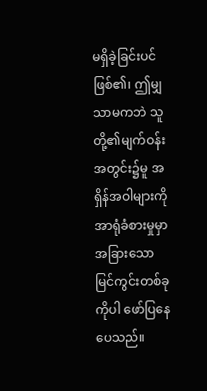မရှိခဲ့ခြင်းပင် ဖြစ်၏၊ ဤမျှသာမကဘဲ သူတို့၏မျက်ဝန်းအတွင်း၌မူ အရှိန်အဝါများကို အာရုံခံစားမှုမှာ အခြားသော မြင်ကွင်းတစ်ခုကိုပါ ဖော်ပြနေပေသည်။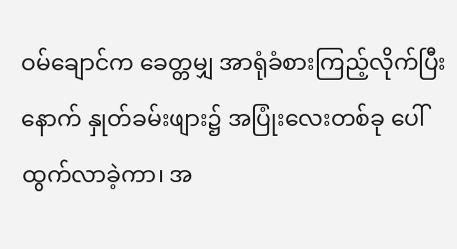ဝမ်ချောင်က ခေတ္တမျှ အာရုံခံစားကြည့်လိုက်ပြီးနောက် နှုတ်ခမ်းဖျား၌ အပြုံးလေးတစ်ခု ပေါ်ထွက်လာခဲ့ကာ၊ အ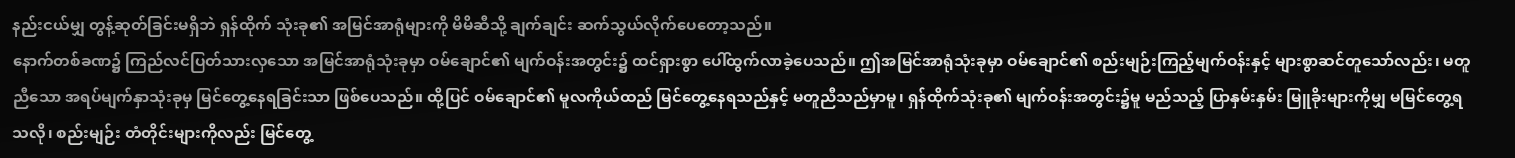နည်းငယ်မျှ တွန့်ဆုတ်ခြင်းမရှိဘဲ ရှန်ထိုက် သုံးခု၏ အမြင်အာရုံများကို မိမိဆီသို့ ချက်ချင်း ဆက်သွယ်လိုက်ပေတော့သည်။
နောက်တစ်ခဏ၌ ကြည်လင်ပြတ်သားလှသော အမြင်အာရုံသုံးခုမှာ ဝမ်ချောင်၏ မျက်ဝန်းအတွင်း၌ ထင်ရှားစွာ ပေါ်ထွက်လာခဲ့ပေသည်။ ဤအမြင်အာရုံသုံးခုမှာ ဝမ်ချောင်၏ စည်းမျဉ်းကြည့်မျက်ဝန်းနှင့် များစွာဆင်တူသော်လည်း၊ မတူညီသော အရပ်မျက်နှာသုံးခုမှ မြင်တွေ့နေရခြင်းသာ ဖြစ်ပေသည်။ ထို့ပြင် ဝမ်ချောင်၏ မူလကိုယ်ထည် မြင်တွေ့နေရသည်နှင့် မတူညီသည်မှာမူ၊ ရှန်ထိုက်သုံးခု၏ မျက်ဝန်းအတွင်း၌မူ မည်သည့် ပြာနှမ်းနှမ်း မြူခိုးများကိုမျှ မမြင်တွေ့ရသလို၊ စည်းမျဉ်း တံတိုင်းများကိုလည်း မြင်တွေ့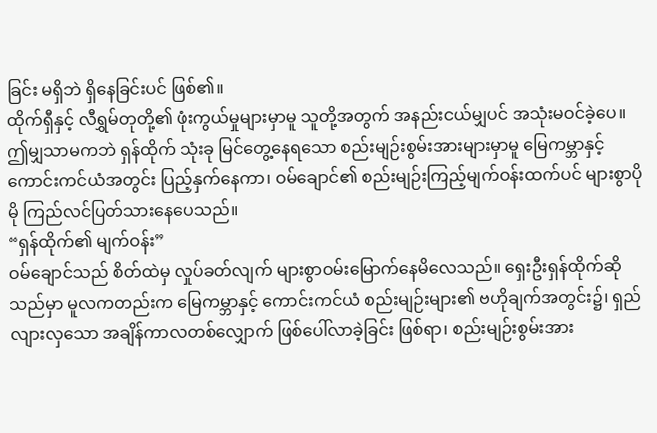ခြင်း မရှိဘဲ ရှိနေခြင်းပင် ဖြစ်၏။
ထိုက်ရှီနှင့် လီရွှမ်တုတို့၏ ဖုံးကွယ်မှုများမှာမူ သူတို့အတွက် အနည်းငယ်မျှပင် အသုံးမဝင်ခဲ့ပေ။ ဤမျှသာမကဘဲ ရှန်ထိုက် သုံးခု မြင်တွေ့နေရသော စည်းမျဉ်းစွမ်းအားများမှာမူ မြေကမ္ဘာနှင့် ကောင်းကင်ယံအတွင်း ပြည့်နှက်နေကာ၊ ဝမ်ချောင်၏ စည်းမျဉ်းကြည့်မျက်ဝန်းထက်ပင် များစွာပိုမို ကြည်လင်ပြတ်သားနေပေသည်။
“ရှန်ထိုက်၏ မျက်ဝန်း”
ဝမ်ချောင်သည် စိတ်ထဲမှ လှုပ်ခတ်လျက် များစွာဝမ်းမြောက်နေမိလေသည်။ ရှေးဦးရှန်ထိုက်ဆိုသည်မှာ မူလကတည်းက မြေကမ္ဘာနှင့် ကောင်းကင်ယံ စည်းမျဉ်းများ၏ ဗဟိုချက်အတွင်း၌၊ ရှည်လျားလှသော အချိန်ကာလတစ်လျှောက် ဖြစ်ပေါ်လာခဲ့ခြင်း ဖြစ်ရာ၊ စည်းမျဉ်းစွမ်းအား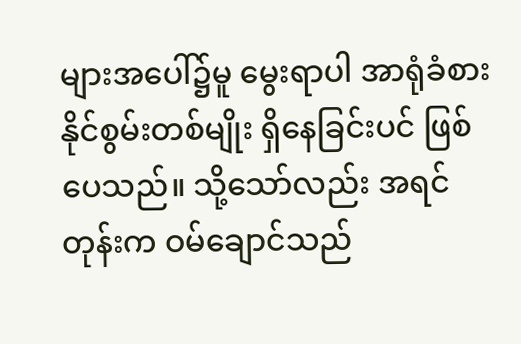များအပေါ်၌မူ မွေးရာပါ အာရုံခံစားနိုင်စွမ်းတစ်မျိုး ရှိနေခြင်းပင် ဖြစ်ပေသည်။ သို့သော်လည်း အရင်တုန်းက ဝမ်ချောင်သည်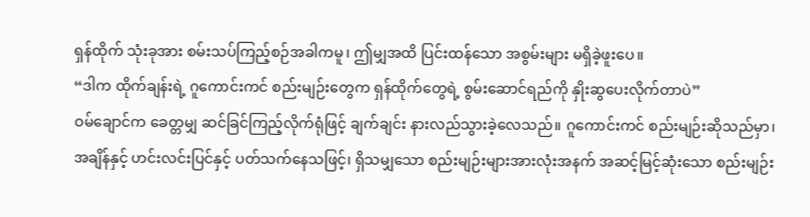ရှန်ထိုက် သုံးခုအား စမ်းသပ်ကြည့်စဉ်အခါကမူ၊ ဤမျှအထိ ပြင်းထန်သော အစွမ်းများ မရှိခဲ့ဖူးပေ။
“ဒါက ထိုက်ချန်းရဲ့ ဂူကောင်းကင် စည်းမျဉ်းတွေက ရှန်ထိုက်တွေရဲ့ စွမ်းဆောင်ရည်ကို နှိုးဆွပေးလိုက်တာပဲ”
ဝမ်ချောင်က ခေတ္တမျှ ဆင်ခြင်ကြည့်လိုက်ရုံဖြင့် ချက်ချင်း နားလည်သွားခဲ့လေသည်။ ဂူကောင်းကင် စည်းမျဉ်းဆိုသည်မှာ၊ အချိန်နှင့် ဟင်းလင်းပြင်နှင့် ပတ်သက်နေသဖြင့်၊ ရှိသမျှသော စည်းမျဉ်းများအားလုံးအနက် အဆင့်မြင့်ဆုံးသော စည်းမျဉ်း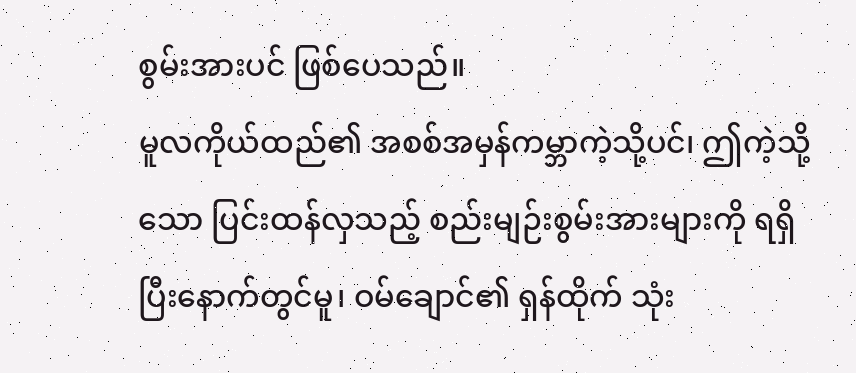စွမ်းအားပင် ဖြစ်ပေသည်။
မူလကိုယ်ထည်၏ အစစ်အမှန်ကမ္ဘာကဲ့သို့ပင်၊ ဤကဲ့သို့သော ပြင်းထန်လှသည့် စည်းမျဉ်းစွမ်းအားများကို ရရှိပြီးနောက်တွင်မူ၊ ဝမ်ချောင်၏ ရှန်ထိုက် သုံး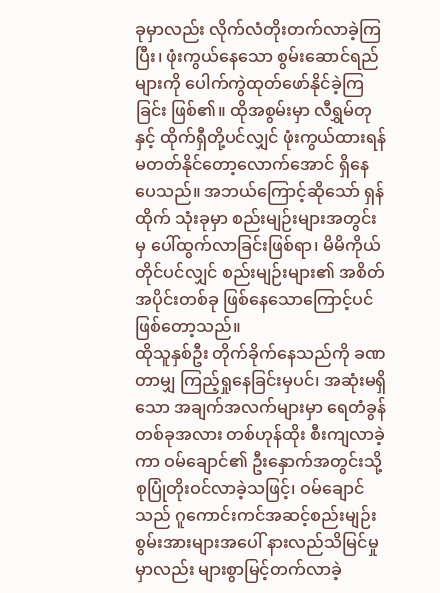ခုမှာလည်း လိုက်လံတိုးတက်လာခဲ့ကြပြီး၊ ဖုံးကွယ်နေသော စွမ်းဆောင်ရည်များကို ပေါက်ကွဲထုတ်ဖော်နိုင်ခဲ့ကြခြင်း ဖြစ်၏။ ထိုအစွမ်းမှာ လီရွှမ်တုနှင့် ထိုက်ရှီတို့ပင်လျှင် ဖုံးကွယ်ထားရန် မတတ်နိုင်တော့လောက်အောင် ရှိနေပေသည်။ အဘယ်ကြောင့်ဆိုသော် ရှန်ထိုက် သုံးခုမှာ စည်းမျဉ်းများအတွင်းမှ ပေါ်ထွက်လာခြင်းဖြစ်ရာ၊ မိမိကိုယ်တိုင်ပင်လျှင် စည်းမျဉ်းများ၏ အစိတ်အပိုင်းတစ်ခု ဖြစ်နေသောကြောင့်ပင် ဖြစ်တော့သည်။
ထိုသူနှစ်ဦး တိုက်ခိုက်နေသည်ကို ခဏတာမျှ ကြည့်ရှုနေခြင်းမှပင်၊ အဆုံးမရှိသော အချက်အလက်များမှာ ရေတံခွန်တစ်ခုအလား တစ်ဟုန်ထိုး စီးကျလာခဲ့ကာ ဝမ်ချောင်၏ ဦးနှောက်အတွင်းသို့ စုပြုံတိုးဝင်လာခဲ့သဖြင့်၊ ဝမ်ချောင်သည် ဂူကောင်းကင်အဆင့်စည်းမျဉ်းစွမ်းအားများအပေါ် နားလည်သိမြင်မှုမှာလည်း များစွာမြင့်တက်လာခဲ့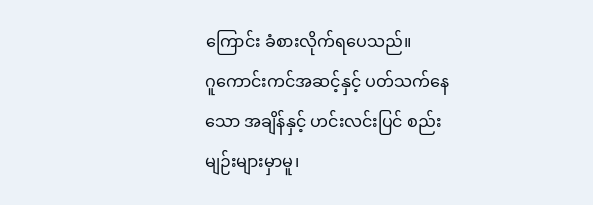ကြောင်း ခံစားလိုက်ရပေသည်။
ဂူကောင်းကင်အဆင့်နှင့် ပတ်သက်နေသော အချိန်နှင့် ဟင်းလင်းပြင် စည်းမျဉ်းများမှာမူ၊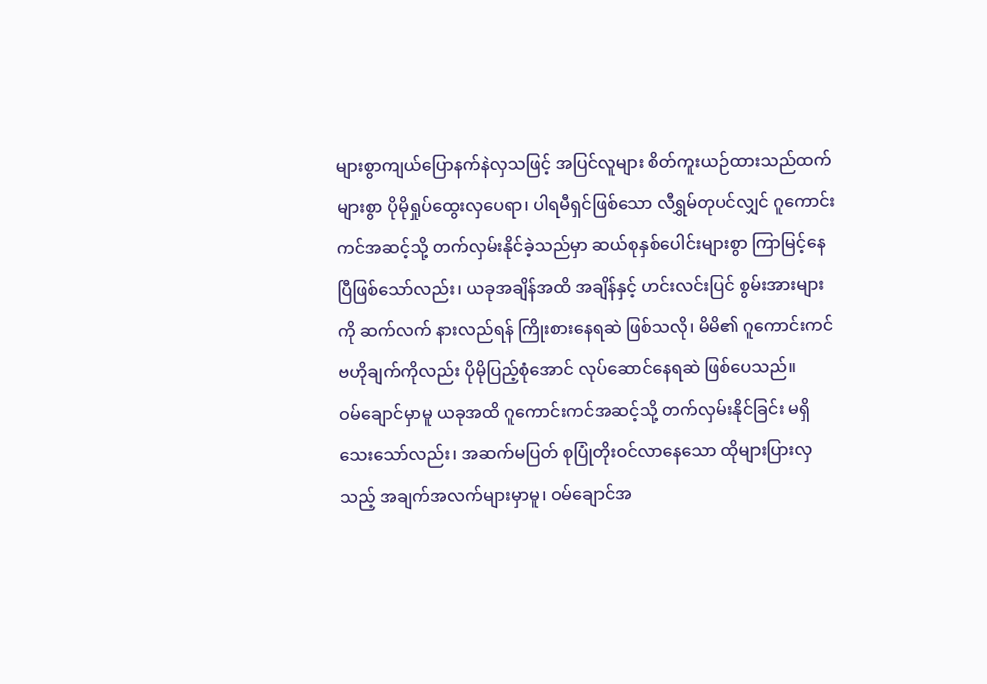များစွာကျယ်ပြောနက်နဲလှသဖြင့် အပြင်လူများ စိတ်ကူးယဉ်ထားသည်ထက် များစွာ ပိုမိုရှုပ်ထွေးလှပေရာ၊ ပါရမီရှင်ဖြစ်သော လီရွှမ်တုပင်လျှင် ဂူကောင်းကင်အဆင့်သို့ တက်လှမ်းနိုင်ခဲ့သည်မှာ ဆယ်စုနှစ်ပေါင်းများစွာ ကြာမြင့်နေပြီဖြစ်သော်လည်း၊ ယခုအချိန်အထိ အချိန်နှင့် ဟင်းလင်းပြင် စွမ်းအားများကို ဆက်လက် နားလည်ရန် ကြိုးစားနေရဆဲ ဖြစ်သလို၊ မိမိ၏ ဂူကောင်းကင် ဗဟိုချက်ကိုလည်း ပိုမိုပြည့်စုံအောင် လုပ်ဆောင်နေရဆဲ ဖြစ်ပေသည်။
ဝမ်ချောင်မှာမူ ယခုအထိ ဂူကောင်းကင်အဆင့်သို့ တက်လှမ်းနိုင်ခြင်း မရှိသေးသော်လည်း၊ အဆက်မပြတ် စုပြုံတိုးဝင်လာနေသော ထိုများပြားလှသည့် အချက်အလက်များမှာမူ၊ ဝမ်ချောင်အ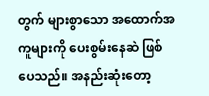တွက် များစွာသော အထောက်အကူများကို ပေးစွမ်းနေဆဲ ဖြစ်ပေသည်။ အနည်းဆုံးတော့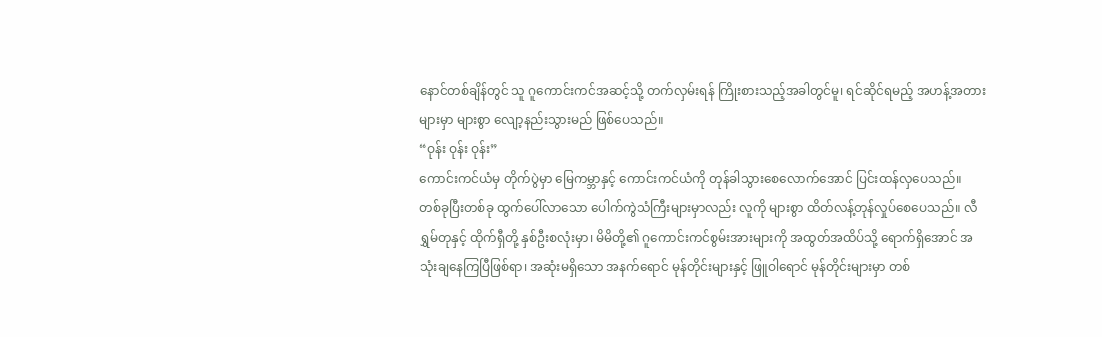နောင်တစ်ချိန်တွင် သူ ဂူကောင်းကင်အဆင့်သို့ တက်လှမ်းရန် ကြိုးစားသည့်အခါတွင်မူ၊ ရင်ဆိုင်ရမည့် အဟန့်အတားများမှာ များစွာ လျော့နည်းသွားမည် ဖြစ်ပေသည်။
“ဝုန်း ဝုန်း ဝုန်း”
ကောင်းကင်ယံမှ တိုက်ပွဲမှာ မြေကမ္ဘာနှင့် ကောင်းကင်ယံကို တုန်ခါသွားစေလောက်အောင် ပြင်းထန်လှပေသည်။ တစ်ခုပြီးတစ်ခု ထွက်ပေါ်လာသော ပေါက်ကွဲသံကြီးများမှာလည်း လူကို များစွာ ထိတ်လန့်တုန်လှုပ်စေပေသည်။ လီရွှမ်တုနှင့် ထိုက်ရှီတို့ နှစ်ဦးစလုံးမှာ၊ မိမိတို့၏ ဂူကောင်းကင်စွမ်းအားများကို အထွတ်အထိပ်သို့ ရောက်ရှိအောင် အသုံးချနေကြပြီဖြစ်ရာ၊ အဆုံးမရှိသော အနက်ရောင် မုန်တိုင်းများနှင့် ဖြူဝါရောင် မုန်တိုင်းများမှာ တစ်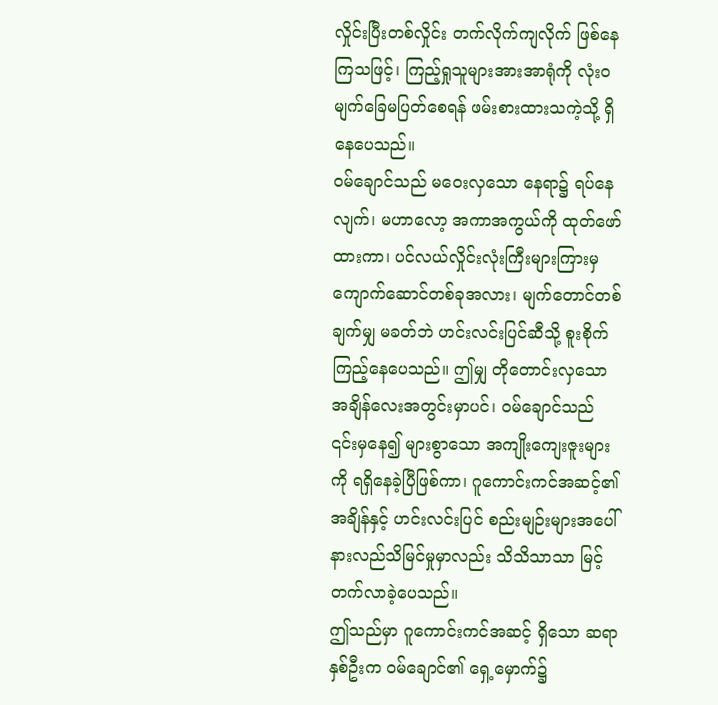လှိုင်းပြီးတစ်လှိုင်း တက်လိုက်ကျလိုက် ဖြစ်နေကြသဖြင့်၊ ကြည့်ရှုသူများအားအာရုံကို လုံးဝမျက်ခြေမပြတ်စေရန် ဖမ်းစားထားသကဲ့သို့ ရှိနေပေသည်။
ဝမ်ချောင်သည် မဝေးလှသော နေရာ၌ ရပ်နေလျက်၊ မဟာလော့ အကာအကွယ်ကို ထုတ်ဖော်ထားကာ၊ ပင်လယ်လှိုင်းလုံးကြီးများကြားမှ ကျောက်ဆောင်တစ်ခုအလား၊ မျက်တောင်တစ်ချက်မျှ မခတ်ဘဲ ဟင်းလင်းပြင်ဆီသို့ စူးစိုက်ကြည့်နေပေသည်။ ဤမျှ တိုတောင်းလှသော အချိန်လေးအတွင်းမှာပင်၊ ဝမ်ချောင်သည် ၎င်းမှနေ၍ များစွာသော အကျိုးကျေးဇူးများကို ရရှိနေခဲ့ပြီဖြစ်ကာ၊ ဂူကောင်းကင်အဆင့်၏ အချိန်နှင့် ဟင်းလင်းပြင် စည်းမျဉ်းများအပေါ် နားလည်သိမြင်မှုမှာလည်း သိသိသာသာ မြင့်တက်လာခဲ့ပေသည်။
ဤသည်မှာ ဂူကောင်းကင်အဆင့် ရှိသော ဆရာနှစ်ဦးက ဝမ်ချောင်၏ ရှေ့မှောက်၌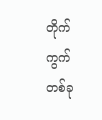တိုက်ကွက်တစ်ခု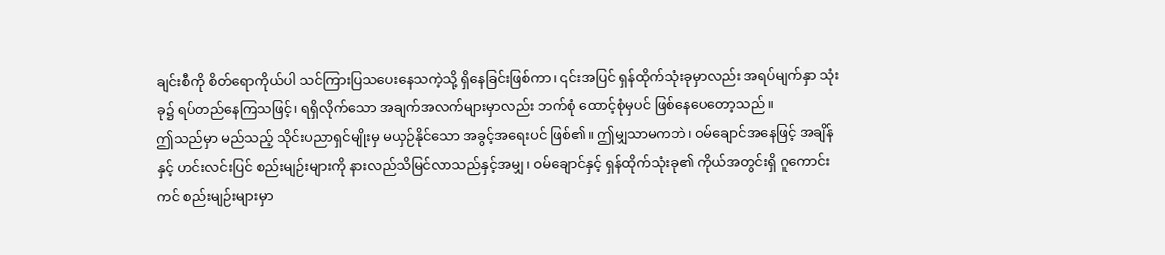ချင်းစီကို စိတ်ရောကိုယ်ပါ သင်ကြားပြသပေးနေသကဲ့သို့ ရှိနေခြင်းဖြစ်ကာ၊ ၎င်းအပြင် ရှန်ထိုက်သုံးခုမှာလည်း အရပ်မျက်နှာ သုံးခု၌ ရပ်တည်နေကြသဖြင့်၊ ရရှိလိုက်သော အချက်အလက်များမှာလည်း ဘက်စုံ ထောင့်စုံမှပင် ဖြစ်နေပေတော့သည်။
ဤသည်မှာ မည်သည့် သိုင်းပညာရှင်မျိုးမှ မယှဉ်နိုင်သော အခွင့်အရေးပင် ဖြစ်၏။ ဤမျှသာမကဘဲ၊ ဝမ်ချောင်အနေဖြင့် အချိန်နှင့် ဟင်းလင်းပြင် စည်းမျဉ်းများကို နားလည်သိမြင်လာသည်နှင့်အမျှ၊ ဝမ်ချောင်နှင့် ရှန်ထိုက်သုံးခု၏ ကိုယ်အတွင်းရှိ ဂူကောင်းကင် စည်းမျဉ်းများမှာ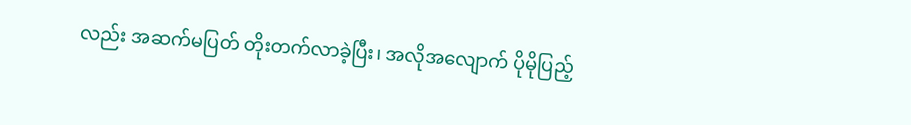လည်း အဆက်မပြတ် တိုးတက်လာခဲ့ပြီး၊ အလိုအလျောက် ပိုမိုပြည့်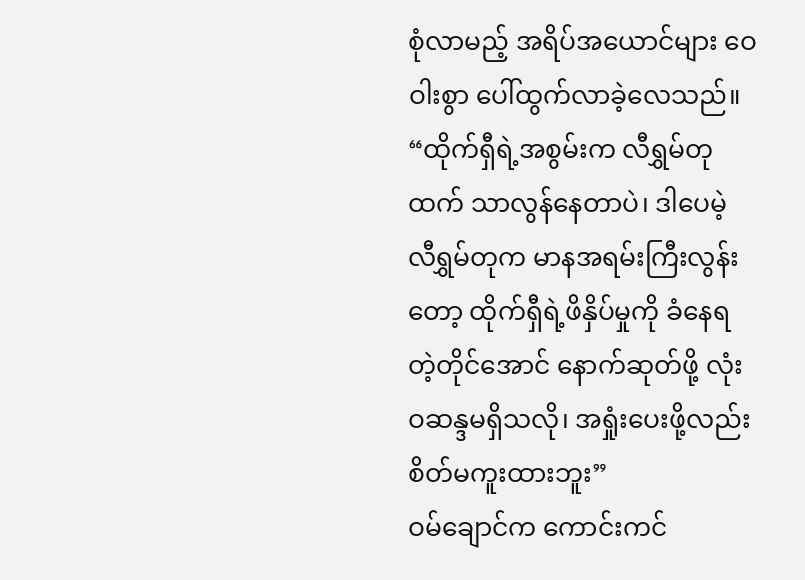စုံလာမည့် အရိပ်အယောင်များ ဝေဝါးစွာ ပေါ်ထွက်လာခဲ့လေသည်။
“ထိုက်ရှီရဲ့အစွမ်းက လီရွှမ်တုထက် သာလွန်နေတာပဲ၊ ဒါပေမဲ့ လီရွှမ်တုက မာနအရမ်းကြီးလွန်းတော့ ထိုက်ရှီရဲ့ဖိနှိပ်မှုကို ခံနေရတဲ့တိုင်အောင် နောက်ဆုတ်ဖို့ လုံးဝဆန္ဒမရှိသလို၊ အရှုံးပေးဖို့လည်း စိတ်မကူးထားဘူး”
ဝမ်ချောင်က ကောင်းကင်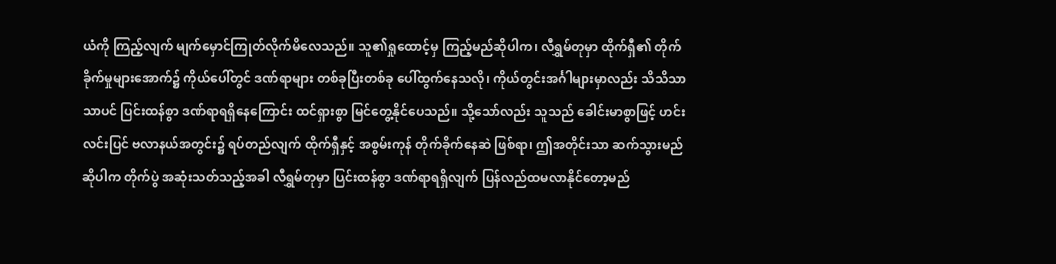ယံကို ကြည့်လျက် မျက်မှောင်ကြုတ်လိုက်မိလေသည်။ သူ၏ရှုထောင့်မှ ကြည့်မည်ဆိုပါက၊ လီရွှမ်တုမှာ ထိုက်ရှီ၏ တိုက်ခိုက်မှုများအောက်၌ ကိုယ်ပေါ်တွင် ဒဏ်ရာများ တစ်ခုပြီးတစ်ခု ပေါ်ထွက်နေသလို၊ ကိုယ်တွင်းအင်္ဂါများမှာလည်း သိသိသာသာပင် ပြင်းထန်စွာ ဒဏ်ရာရရှိနေကြောင်း ထင်ရှားစွာ မြင်တွေ့နိုင်ပေသည်။ သို့သော်လည်း သူသည် ခေါင်းမာစွာဖြင့် ဟင်းလင်းပြင် ဗလာနယ်အတွင်း၌ ရပ်တည်လျက် ထိုက်ရှီနှင့် အစွမ်းကုန် တိုက်ခိုက်နေဆဲ ဖြစ်ရာ၊ ဤအတိုင်းသာ ဆက်သွားမည်ဆိုပါက တိုက်ပွဲ အဆုံးသတ်သည့်အခါ လီရွှမ်တုမှာ ပြင်းထန်စွာ ဒဏ်ရာရရှိလျက် ပြန်လည်ထမလာနိုင်တော့မည်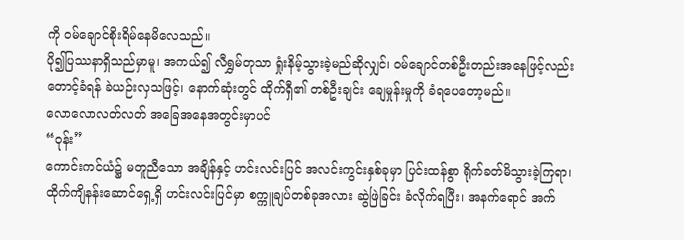ကို ဝမ်ချောင်စိုးရိမ်နေမိလေသည်။
ပို၍ပြဿနာရှိသည်မှာမူ၊ အကယ်၍ လီရွှမ်တုသာ ရှုံးနိမ့်သွားခဲ့မည်ဆိုလျှင်၊ ဝမ်ချောင်တစ်ဦးတည်းအနေဖြင့်လည်း တောင့်ခံရန် ခဲယဉ်းလှသဖြင့်၊ နောက်ဆုံးတွင် ထိုက်ရှီ၏ တစ်ဦးချင်း ချေမှုန်းမှုကို ခံရပေတော့မည်။
လောလောလတ်လတ် အခြေအနေအတွင်းမှာပင်
“ဝုန်း”
ကောင်းကင်ယံ၌ မတူညီသော အချိန်နှင့် ဟင်းလင်းပြင် အလင်းကွင်းနှစ်ခုမှာ ပြင်းထန်စွာ ရိုက်ခတ်မိသွားခဲ့ကြရာ၊ ထိုက်ကျိနန်းဆောင်ရှေ့ရှိ ဟင်းလင်းပြင်မှာ စက္ကူချပ်တစ်ခုအလား ဆွဲဖြဲခြင်း ခံလိုက်ရပြီး၊ အနက်ရောင် အက်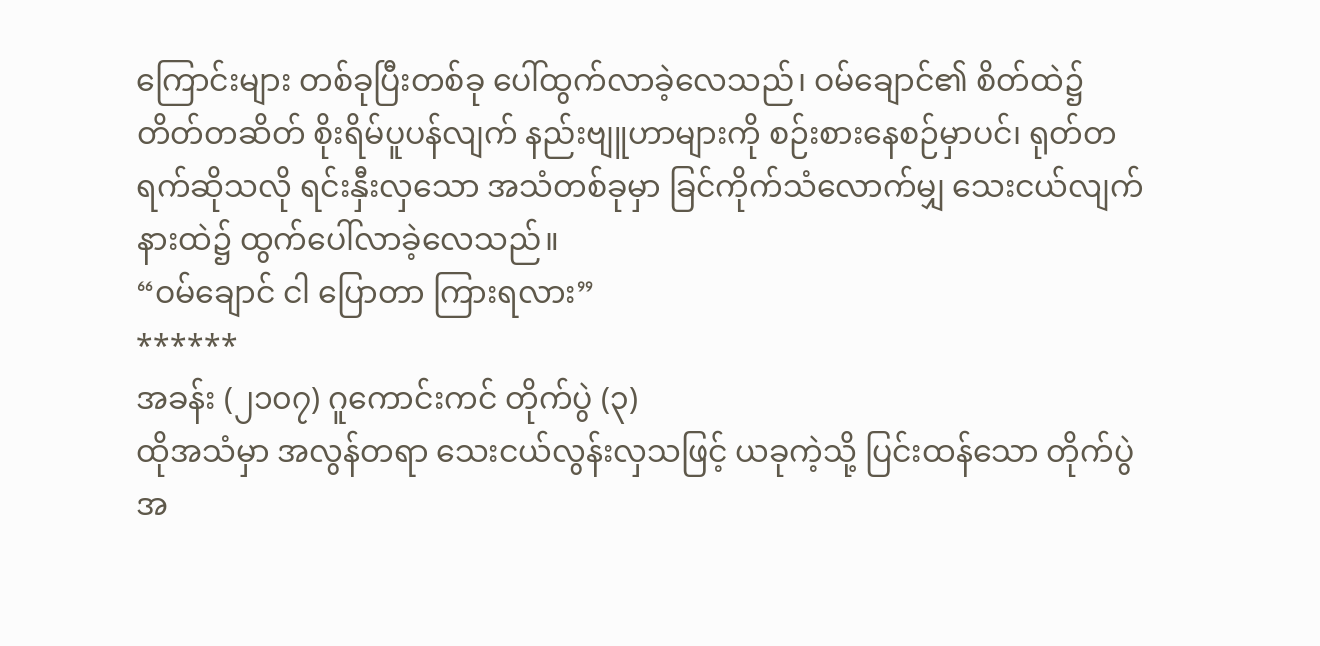ကြောင်းများ တစ်ခုပြီးတစ်ခု ပေါ်ထွက်လာခဲ့လေသည်၊ ဝမ်ချောင်၏ စိတ်ထဲ၌ တိတ်တဆိတ် စိုးရိမ်ပူပန်လျက် နည်းဗျူဟာများကို စဉ်းစားနေစဉ်မှာပင်၊ ရုတ်တရက်ဆိုသလို ရင်းနှီးလှသော အသံတစ်ခုမှာ ခြင်ကိုက်သံလောက်မျှ သေးငယ်လျက် နားထဲ၌ ထွက်ပေါ်လာခဲ့လေသည်။
“ဝမ်ချောင် ငါ ပြောတာ ကြားရလား”
******
အခန်း (၂၁၀၇) ဂူကောင်းကင် တိုက်ပွဲ (၃)
ထိုအသံမှာ အလွန်တရာ သေးငယ်လွန်းလှသဖြင့် ယခုကဲ့သို့ ပြင်းထန်သော တိုက်ပွဲအ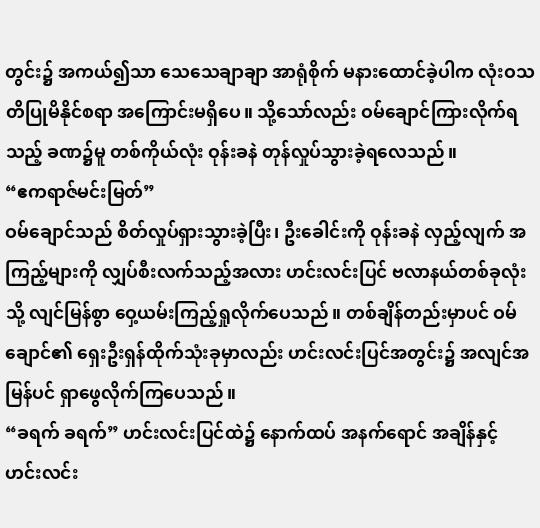တွင်း၌ အကယ်၍သာ သေသေချာချာ အာရုံစိုက် မနားထောင်ခဲ့ပါက လုံးဝသတိပြုမိနိုင်စရာ အကြောင်းမရှိပေ။ သို့သော်လည်း ဝမ်ချောင်ကြားလိုက်ရသည့် ခဏ၌မူ တစ်ကိုယ်လုံး ဝုန်းခနဲ တုန်လှုပ်သွားခဲ့ရလေသည်။
“ဧကရာဇ်မင်းမြတ်”
ဝမ်ချောင်သည် စိတ်လှုပ်ရှားသွားခဲ့ပြီး၊ ဦးခေါင်းကို ဝုန်းခနဲ လှည့်လျက် အကြည့်များကို လျှပ်စီးလက်သည့်အလား ဟင်းလင်းပြင် ဗလာနယ်တစ်ခုလုံးသို့ လျင်မြန်စွာ ဝှေ့ယမ်းကြည့်ရှုလိုက်ပေသည်။ တစ်ချိန်တည်းမှာပင် ဝမ်ချောင်၏ ရှေးဦးရှန်ထိုက်သုံးခုမှာလည်း ဟင်းလင်းပြင်အတွင်း၌ အလျင်အမြန်ပင် ရှာဖွေလိုက်ကြပေသည်။
“ခရက် ခရက်” ဟင်းလင်းပြင်ထဲ၌ နောက်ထပ် အနက်ရောင် အချိန်နှင့် ဟင်းလင်း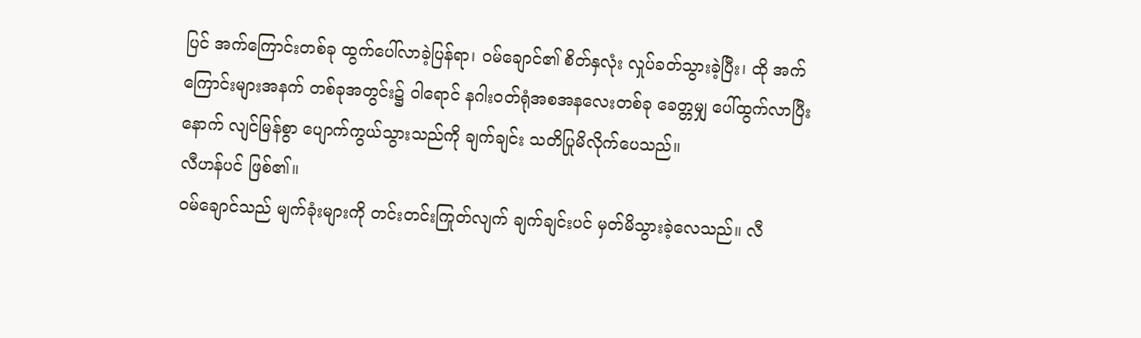ပြင် အက်ကြောင်းတစ်ခု ထွက်ပေါ်လာခဲ့ပြန်ရာ၊ ဝမ်ချောင်၏ စိတ်နှလုံး လှုပ်ခတ်သွားခဲ့ပြီး၊ ထို အက်ကြောင်းများအနက် တစ်ခုအတွင်း၌ ဝါရောင် နဂါးဝတ်ရုံအစအနလေးတစ်ခု ခေတ္တမျှ ပေါ်ထွက်လာပြီးနောက် လျင်မြန်စွာ ပျောက်ကွယ်သွားသည်ကို ချက်ချင်း သတိပြုမိလိုက်ပေသည်။
လီဟန်ပင် ဖြစ်၏။
ဝမ်ချောင်သည် မျက်ခုံးများကို တင်းတင်းကြုတ်လျက် ချက်ချင်းပင် မှတ်မိသွားခဲ့လေသည်။ လီ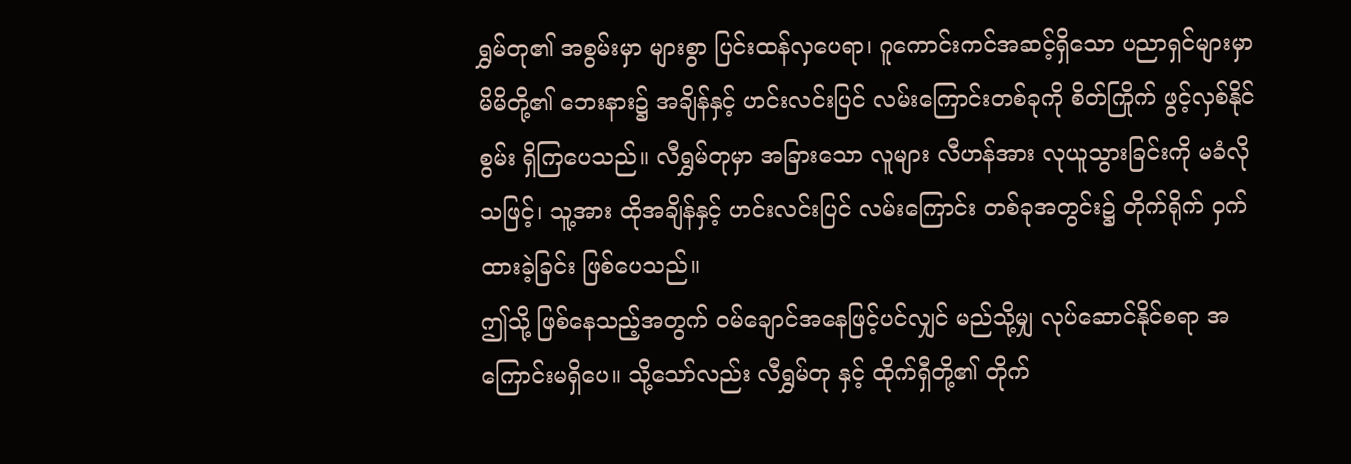ရွှမ်တု၏ အစွမ်းမှာ များစွာ ပြင်းထန်လှပေရာ၊ ဂူကောင်းကင်အဆင့်ရှိသော ပညာရှင်များမှာ မိမိတို့၏ ဘေးနား၌ အချိန်နှင့် ဟင်းလင်းပြင် လမ်းကြောင်းတစ်ခုကို စိတ်ကြိုက် ဖွင့်လှစ်နိုင်စွမ်း ရှိကြပေသည်။ လီရွှမ်တုမှာ အခြားသော လူများ လီဟန်အား လုယူသွားခြင်းကို မခံလိုသဖြင့်၊ သူ့အား ထိုအချိန်နှင့် ဟင်းလင်းပြင် လမ်းကြောင်း တစ်ခုအတွင်း၌ တိုက်ရိုက် ဝှက်ထားခဲ့ခြင်း ဖြစ်ပေသည်။
ဤသို့ ဖြစ်နေသည့်အတွက် ဝမ်ချောင်အနေဖြင့်ပင်လျှင် မည်သို့မျှ လုပ်ဆောင်နိုင်စရာ အကြောင်းမရှိပေ။ သို့သော်လည်း လီရွှမ်တု နှင့် ထိုက်ရှီတို့၏ တိုက်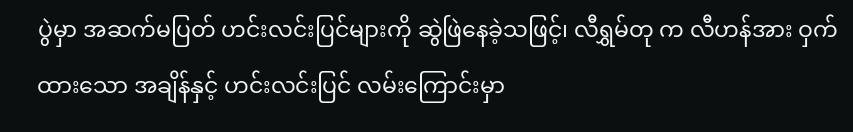ပွဲမှာ အဆက်မပြတ် ဟင်းလင်းပြင်များကို ဆွဲဖြဲနေခဲ့သဖြင့်၊ လီရွှမ်တု က လီဟန်အား ဝှက်ထားသော အချိန်နှင့် ဟင်းလင်းပြင် လမ်းကြောင်းမှာ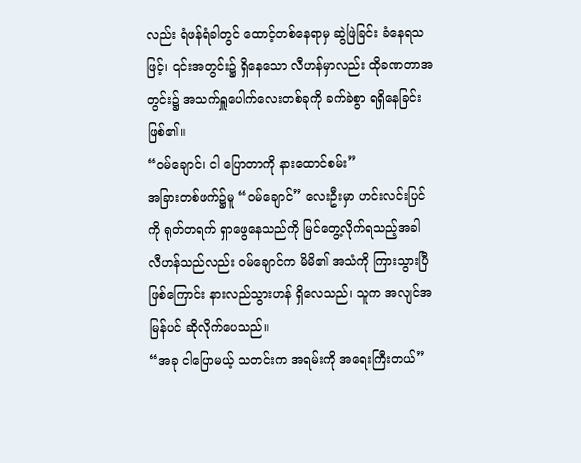လည်း ရံဖန်ရံခါတွင် ထောင့်တစ်နေရာမှ ဆွဲဖြဲခြင်း ခံနေရသဖြင့်၊ ၎င်းအတွင်း၌ ရှိနေသော လီဟန်မှာလည်း ထိုခဏတာအတွင်း၌ အသက်ရှူပေါက်လေးတစ်ခုကို ခက်ခဲစွာ ရရှိနေခြင်း ဖြစ်၏။
“ဝမ်ချောင်၊ ငါ ပြောတာကို နားထောင်စမ်း”
အခြားတစ်ဖက်၌မူ “ဝမ်ချောင်” လေးဦးမှာ ဟင်းလင်းပြင်ကို ရုတ်တရက် ရှာဖွေနေသည်ကို မြင်တွေ့လိုက်ရသည့်အခါ လီဟန်သည်လည်း ဝမ်ချောင်က မိမိ၏ အသံကို ကြားသွားပြီဖြစ်ကြောင်း နားလည်သွားဟန် ရှိလေသည်၊ သူက အလျင်အမြန်ပင် ဆိုလိုက်ပေသည်။
“အခု ငါပြောမယ့် သတင်းက အရမ်းကို အရေးကြီးတယ်”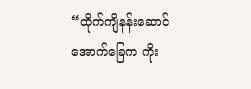“ထိုက်ကျိနန်းဆောင် အောက်ခြေက ကိုး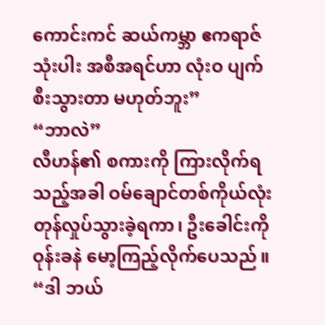ကောင်းကင် ဆယ်ကမ္ဘာ ဧကရာဇ်သုံးပါး အစီအရင်ဟာ လုံးဝ ပျက်စီးသွားတာ မဟုတ်ဘူး”
“ဘာလဲ”
လီဟန်၏ စကားကို ကြားလိုက်ရသည့်အခါ ဝမ်ချောင်တစ်ကိုယ်လုံး တုန်လှုပ်သွားခဲ့ရကာ၊ ဦးခေါင်းကို ဝုန်းခနဲ မော့ကြည့်လိုက်ပေသည်။
“ဒါ ဘယ်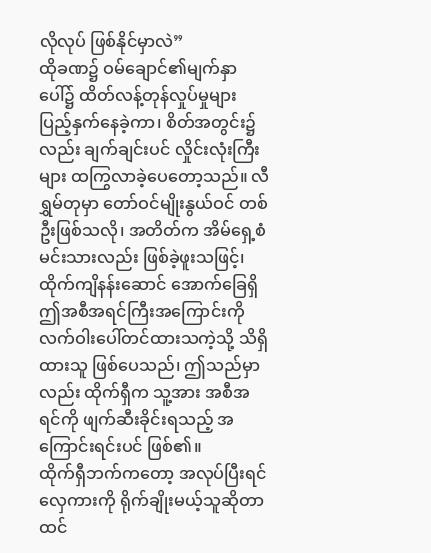လိုလုပ် ဖြစ်နိုင်မှာလဲ”
ထိုခဏ၌ ဝမ်ချောင်၏မျက်နှာပေါ်၌ ထိတ်လန့်တုန်လှုပ်မှုများ ပြည့်နှက်နေခဲ့ကာ၊ စိတ်အတွင်း၌လည်း ချက်ချင်းပင် လှိုင်းလုံးကြီးများ ထကြွလာခဲ့ပေတော့သည်။ လီရွှမ်တုမှာ တော်ဝင်မျိုးနွယ်ဝင် တစ်ဦးဖြစ်သလို၊ အတိတ်က အိမ်ရှေ့စံမင်းသားလည်း ဖြစ်ခဲ့ဖူးသဖြင့်၊ ထိုက်ကျိနန်းဆောင် အောက်ခြေရှိ ဤအစီအရင်ကြီးအကြောင်းကို လက်ဝါးပေါ်တင်ထားသကဲ့သို့ သိရှိထားသူ ဖြစ်ပေသည်၊ ဤသည်မှာလည်း ထိုက်ရှီက သူ့အား အစီအရင်ကို ဖျက်ဆီးခိုင်းရသည့် အကြောင်းရင်းပင် ဖြစ်၏။
ထိုက်ရှီဘက်ကတော့ အလုပ်ပြီးရင် လှေကားကို ရိုက်ချိုးမယ့်သူဆိုတာ ထင်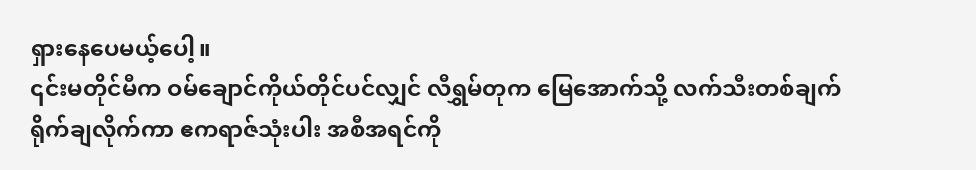ရှားနေပေမယ့်ပေါ့။
၎င်းမတိုင်မီက ဝမ်ချောင်ကိုယ်တိုင်ပင်လျှင် လီရွှမ်တုက မြေအောက်သို့ လက်သီးတစ်ချက် ရိုက်ချလိုက်ကာ ဧကရာဇ်သုံးပါး အစီအရင်ကို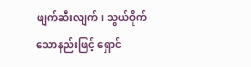ဖျက်ဆီးလျက်၊ သွယ်ဝိုက်သောနည်းဖြင့် ရှောင်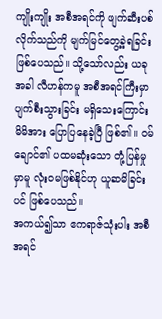ကျိုးကျိုး အစီအရင်ကို ဖျက်ဆီးပစ်လိုက်သည်ကို မျက်မြင်တွေ့ခဲ့ရခြင်း ဖြစ်ပေသည်။ သို့သော်လည်း ယခုအခါ လီဟန်ကမူ အစီအရင်ကြီးမှာ ပျက်စီးသွားခြင်း မရှိသေးကြောင်း မိမိအား ပြောပြနေခဲ့ပြီ ဖြစ်၏။ ဝမ်ချောင်၏ ပထမဆုံးသော တုံ့ပြန်မှုမှာမူ လုံးဝမဖြစ်နိုင်ဟု ယူဆမိခြင်းပင် ဖြစ်ပေသည်။
အကယ်၍သာ ဧကရာဇ်သုံးပါး အစီအရင်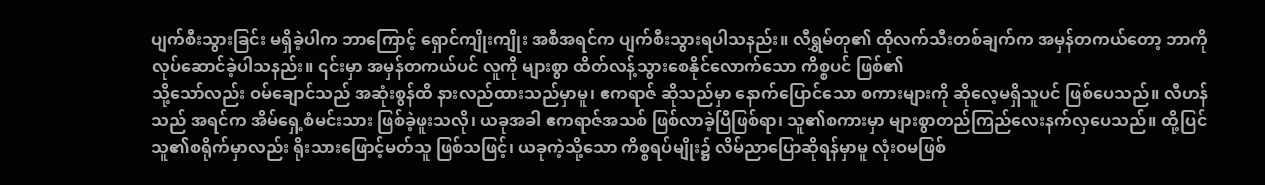ပျက်စီးသွားခြင်း မရှိခဲ့ပါက ဘာကြောင့် ရှောင်ကျိုးကျိုး အစီအရင်က ပျက်စီးသွားရပါသနည်း။ လီရွှမ်တု၏ ထိုလက်သီးတစ်ချက်က အမှန်တကယ်တော့ ဘာကိုလုပ်ဆောင်ခဲ့ပါသနည်း။ ၎င်းမှာ အမှန်တကယ်ပင် လူကို များစွာ ထိတ်လန့်သွားစေနိုင်လောက်သော ကိစ္စပင် ဖြစ်၏
သို့သော်လည်း ဝမ်ချောင်သည် အဆုံးစွန်ထိ နားလည်ထားသည်မှာမူ၊ ဧကရာဇ် ဆိုသည်မှာ နောက်ပြောင်သော စကားများကို ဆိုလေ့မရှိသူပင် ဖြစ်ပေသည်။ လီဟန်သည် အရင်က အိမ်ရှေ့စံမင်းသား ဖြစ်ခဲ့ဖူးသလို၊ ယခုအခါ ဧကရာဇ်အသစ် ဖြစ်လာခဲ့ပြီဖြစ်ရာ၊ သူ၏စကားမှာ များစွာတည်ကြည်လေးနက်လှပေသည်။ ထို့ပြင် သူ၏စရိုက်မှာလည်း ရိုးသားဖြောင့်မတ်သူ ဖြစ်သဖြင့်၊ ယခုကဲ့သို့သော ကိစ္စရပ်မျိုး၌ လိမ်ညာပြောဆိုရန်မှာမူ လုံးဝမဖြစ်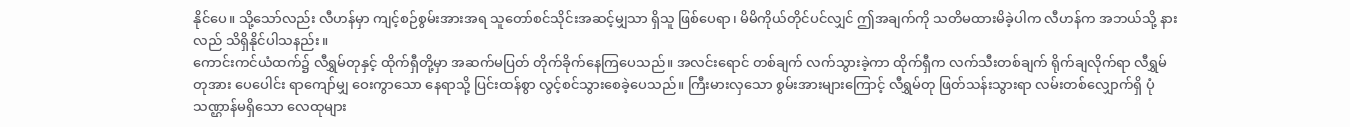နိုင်ပေ။ သို့သော်လည်း လီဟန်မှာ ကျင့်စဉ်စွမ်းအားအရ သူတော်စင်သိုင်းအဆင့်မျှသာ ရှိသူ ဖြစ်ပေရာ၊ မိမိကိုယ်တိုင်ပင်လျှင် ဤအချက်ကို သတိမထားမိခဲ့ပါက လီဟန်က အဘယ်သို့ နားလည် သိရှိနိုင်ပါသနည်း။
ကောင်းကင်ယံထက်၌ လီရွှမ်တုနှင့် ထိုက်ရှီတို့မှာ အဆက်မပြတ် တိုက်ခိုက်နေကြပေသည်။ အလင်းရောင် တစ်ချက် လက်သွားခဲ့ကာ ထိုက်ရှီက လက်သီးတစ်ချက် ရိုက်ချလိုက်ရာ လီရွှမ်တုအား ပေပေါင်း ရာကျော်မျှ ဝေးကွာသော နေရာသို့ ပြင်းထန်စွာ လွင့်စင်သွားစေခဲ့ပေသည်။ ကြီးမားလှသော စွမ်းအားများကြောင့် လီရွှမ်တု ဖြတ်သန်းသွားရာ လမ်းတစ်လျှောက်ရှိ ပုံသဏ္ဌာန်မရှိသော လေထုများ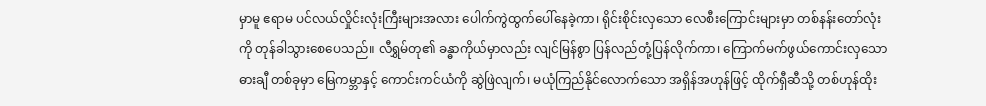မှာမူ ဧရာမ ပင်လယ်လှိုင်းလုံးကြီးများအလား ပေါက်ကွဲထွက်ပေါ်နေခဲ့ကာ၊ ရိုင်းစိုင်းလှသော လေစီးကြောင်းများမှာ တစ်နန်းတော်လုံးကို တုန်ခါသွားစေပေသည်။ လီရွှမ်တု၏ ခန္ဓာကိုယ်မှာလည်း လျင်မြန်စွာ ပြန်လည်တုံ့ပြန်လိုက်ကာ၊ ကြောက်မက်ဖွယ်ကောင်းလှသော ဓားချီ တစ်ခုမှာ မြေကမ္ဘာနှင့် ကောင်းကင်ယံကို ဆွဲဖြဲလျက်၊ မယုံကြည်နိုင်လောက်သော အရှိန်အဟုန်ဖြင့် ထိုက်ရှီဆီသို့ တစ်ဟုန်ထိုး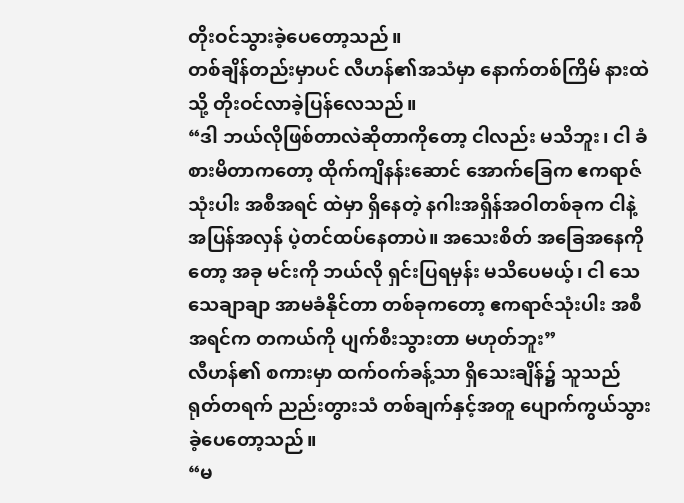တိုးဝင်သွားခဲ့ပေတော့သည်။
တစ်ချိန်တည်းမှာပင် လီဟန်၏အသံမှာ နောက်တစ်ကြိမ် နားထဲသို့ တိုးဝင်လာခဲ့ပြန်လေသည်။
“ဒါ ဘယ်လိုဖြစ်တာလဲဆိုတာကိုတော့ ငါလည်း မသိဘူး၊ ငါ ခံစားမိတာကတော့ ထိုက်ကျိနန်းဆောင် အောက်ခြေက ဧကရာဇ်သုံးပါး အစီအရင် ထဲမှာ ရှိနေတဲ့ နဂါးအရှိန်အဝါတစ်ခုက ငါနဲ့ အပြန်အလှန် ပဲ့တင်ထပ်နေတာပဲ။ အသေးစိတ် အခြေအနေကိုတော့ အခု မင်းကို ဘယ်လို ရှင်းပြရမှန်း မသိပေမယ့်၊ ငါ သေသေချာချာ အာမခံနိုင်တာ တစ်ခုကတော့ ဧကရာဇ်သုံးပါး အစီအရင်က တကယ်ကို ပျက်စီးသွားတာ မဟုတ်ဘူး”
လီဟန်၏ စကားမှာ ထက်ဝက်ခန့်သာ ရှိသေးချိန်၌ သူသည် ရုတ်တရက် ညည်းတွားသံ တစ်ချက်နှင့်အတူ ပျောက်ကွယ်သွားခဲ့ပေတော့သည်။
“မ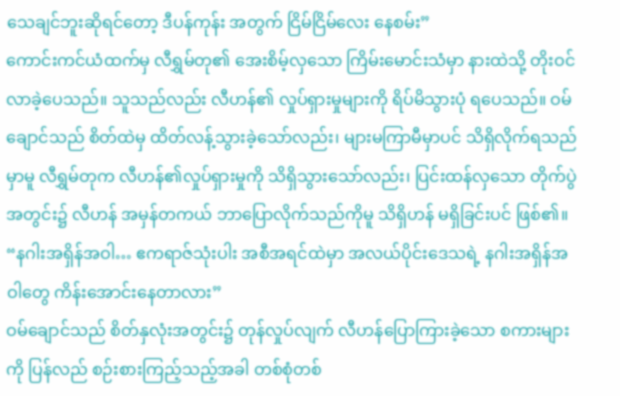သေချင်ဘူးဆိုရင်တော့ ဒီပန်ကုန်း အတွက် ငြိမ်ငြိမ်လေး နေစမ်း”
ကောင်းကင်ယံထက်မှ လီရွှမ်တု၏ အေးစိမ့်လှသော ကြိမ်းမောင်းသံမှာ နားထဲသို့ တိုးဝင်လာခဲ့ပေသည်။ သူသည်လည်း လီဟန်၏ လှုပ်ရှားမှုများကို ရိပ်မိသွားပုံ ရပေသည်။ ဝမ်ချောင်သည် စိတ်ထဲမှ ထိတ်လန့်သွားခဲ့သော်လည်း၊ များမကြာမီမှာပင် သိရှိလိုက်ရသည်မှာမူ လီရွှမ်တုက လီဟန်၏လှုပ်ရှားမှုကို သိရှိသွားသော်လည်း၊ ပြင်းထန်လှသော တိုက်ပွဲအတွင်း၌ လီဟန် အမှန်တကယ် ဘာပြောလိုက်သည်ကိုမူ သိရှိဟန် မရှိခြင်းပင် ဖြစ်၏။
“နဂါးအရှိန်အဝါ… ဧကရာဇ်သုံးပါး အစီအရင်ထဲမှာ အလယ်ပိုင်းဒေသရဲ့ နဂါးအရှိန်အဝါတွေ ကိန်းအောင်းနေတာလား”
ဝမ်ချောင်သည် စိတ်နှလုံးအတွင်း၌ တုန်လှုပ်လျက် လီဟန်ပြောကြားခဲ့သော စကားများကို ပြန်လည် စဉ်းစားကြည့်သည့်အခါ တစ်စုံတစ်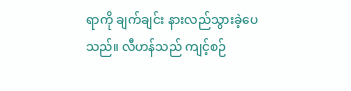ရာကို ချက်ချင်း နားလည်သွားခဲ့ပေသည်။ လီဟန်သည် ကျင့်စဉ်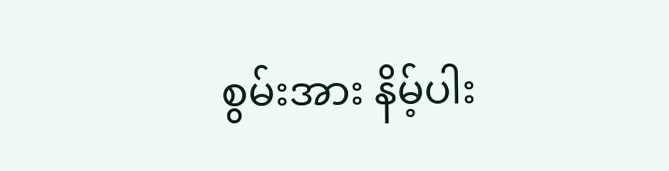စွမ်းအား နိမ့်ပါး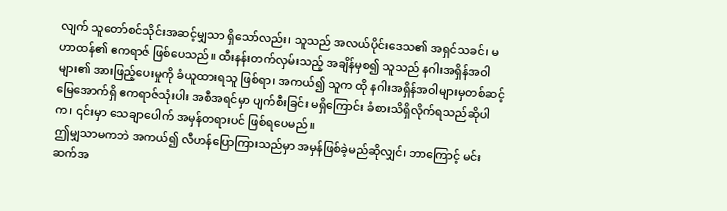လျက် သူတော်စင်သိုင်းအဆင့်မျှသာ ရှိသော်လည်း၊ သူသည် အလယ်ပိုင်းဒေသ၏ အရှင်သခင်၊ မဟာထန်၏ ဧကရာဇ် ဖြစ်ပေသည်။ ထီးနန်းတက်လှမ်းသည့် အချိန်မှစ၍ သူသည် နဂါးအရှိန်အဝါများ၏ အားဖြည့်ပေးမှုကို ခံယူထားရသူ ဖြစ်ရာ၊ အကယ်၍ သူက ထို နဂါးအရှိန်အဝါများမှတစ်ဆင့် မြေအောက်ရှိ ဧကရာဇ်သုံးပါး အစီအရင်မှာ ပျက်စီးခြင်း မရှိကြောင်း ခံစားသိရှိလိုက်ရသည်ဆိုပါက၊ ၎င်းမှာ သေချာပေါက် အမှန်တရားပင် ဖြစ်ရပေမည်။
ဤမျှသာမကဘဲ အကယ်၍ လီဟန်ပြောကြားသည်မှာ အမှန်ဖြစ်ခဲ့မည်ဆိုလျှင်၊ ဘာကြောင့် မင်းဆက်အ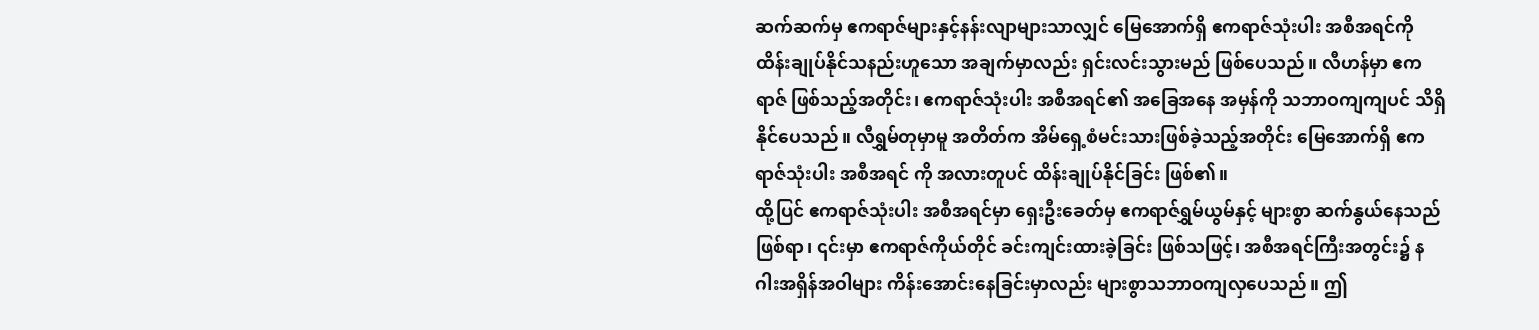ဆက်ဆက်မှ ဧကရာဇ်များနှင့်နန်းလျာများသာလျှင် မြေအောက်ရှိ ဧကရာဇ်သုံးပါး အစီအရင်ကို ထိန်းချုပ်နိုင်သနည်းဟူသော အချက်မှာလည်း ရှင်းလင်းသွားမည် ဖြစ်ပေသည်။ လီဟန်မှာ ဧကရာဇ် ဖြစ်သည့်အတိုင်း၊ ဧကရာဇ်သုံးပါး အစီအရင်၏ အခြေအနေ အမှန်ကို သဘာဝကျကျပင် သိရှိနိုင်ပေသည်။ လီရွှမ်တုမှာမူ အတိတ်က အိမ်ရှေ့စံမင်းသားဖြစ်ခဲ့သည့်အတိုင်း မြေအောက်ရှိ ဧကရာဇ်သုံးပါး အစီအရင် ကို အလားတူပင် ထိန်းချုပ်နိုင်ခြင်း ဖြစ်၏။
ထို့ပြင် ဧကရာဇ်သုံးပါး အစီအရင်မှာ ရှေးဦးခေတ်မှ ဧကရာဇ်ရွှမ်ယွမ်နှင့် များစွာ ဆက်နွယ်နေသည်ဖြစ်ရာ၊ ၎င်းမှာ ဧကရာဇ်ကိုယ်တိုင် ခင်းကျင်းထားခဲ့ခြင်း ဖြစ်သဖြင့်၊ အစီအရင်ကြီးအတွင်း၌ နဂါးအရှိန်အဝါများ ကိန်းအောင်းနေခြင်းမှာလည်း များစွာသဘာဝကျလှပေသည်။ ဤ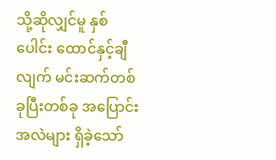သို့ဆိုလျှင်မူ နှစ်ပေါင်း ထောင်နှင့်ချီလျက် မင်းဆက်တစ်ခုပြီးတစ်ခု အပြောင်းအလဲများ ရှိခဲ့သော်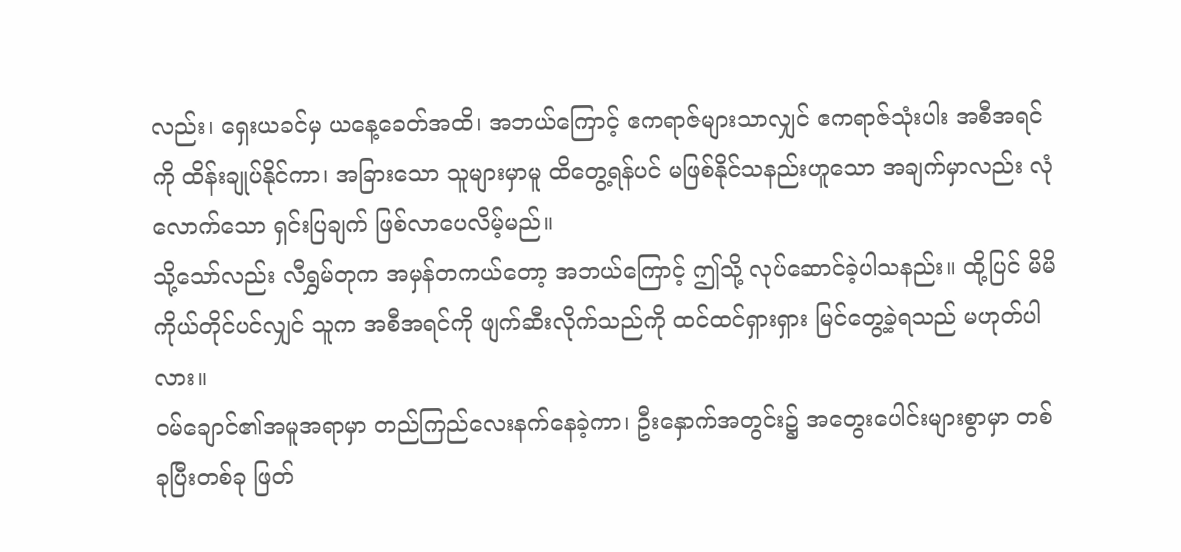လည်း၊ ရှေးယခင်မှ ယနေ့ခေတ်အထိ၊ အဘယ်ကြောင့် ဧကရာဇ်များသာလျှင် ဧကရာဇ်သုံးပါး အစီအရင်ကို ထိန်းချုပ်နိုင်ကာ၊ အခြားသော သူများမှာမူ ထိတွေ့ရန်ပင် မဖြစ်နိုင်သနည်းဟူသော အချက်မှာလည်း လုံလောက်သော ရှင်းပြချက် ဖြစ်လာပေလိမ့်မည်။
သို့သော်လည်း လီရွှမ်တုက အမှန်တကယ်တော့ အဘယ်ကြောင့် ဤသို့ လုပ်ဆောင်ခဲ့ပါသနည်း။ ထို့ပြင် မိမိကိုယ်တိုင်ပင်လျှင် သူက အစီအရင်ကို ဖျက်ဆီးလိုက်သည်ကို ထင်ထင်ရှားရှား မြင်တွေ့ခဲ့ရသည် မဟုတ်ပါလား။
ဝမ်ချောင်၏အမူအရာမှာ တည်ကြည်လေးနက်နေခဲ့ကာ၊ ဦးနှောက်အတွင်း၌ အတွေးပေါင်းများစွာမှာ တစ်ခုပြီးတစ်ခု ဖြတ်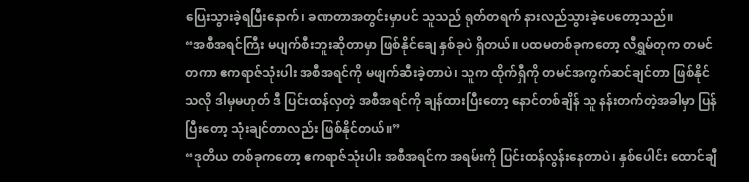ပြေးသွားခဲ့ရပြီးနောက်၊ ခဏတာအတွင်းမှာပင် သူသည် ရုတ်တရက် နားလည်သွားခဲ့ပေတော့သည်။
“အစီအရင်ကြီး မပျက်စီးဘူးဆိုတာမှာ ဖြစ်နိုင်ချေ နှစ်ခုပဲ ရှိတယ်။ ပထမတစ်ခုကတော့ လီရွှမ်တုက တမင်တကာ ဧကရာဇ်သုံးပါး အစီအရင်ကို မဖျက်ဆီးခဲ့တာပဲ၊ သူက ထိုက်ရှီကို တမင်အကွက်ဆင်ချင်တာ ဖြစ်နိုင်သလို ဒါမှမဟုတ် ဒီ ပြင်းထန်လှတဲ့ အစီအရင်ကို ချန်ထားပြီးတော့ နောင်တစ်ချိန် သူ နန်းတက်တဲ့အခါမှာ ပြန်ပြီးတော့ သုံးချင်တာလည်း ဖြစ်နိုင်တယ်။”
“ဒုတိယ တစ်ခုကတော့ ဧကရာဇ်သုံးပါး အစီအရင်က အရမ်းကို ပြင်းထန်လွန်းနေတာပဲ၊ နှစ်ပေါင်း ထောင်ချီ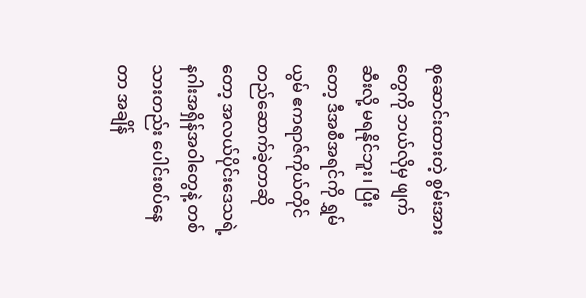စုဆောင်းထားတဲ့ စွမ်းအားတွေကို ဘယ်လိုမှ ဖျက်ဆီးလို့ မရနိုင်ဘူး၊ ပြီးတော့ ဒီအစီအရင်ကို ရွှမ်ယွမ် ဧကရာဇ်ကိုယ်တိုင် တည်ဆောက်ခဲ့တာဆိုတော့ အလယ်ပိုင်းဒေသရဲ့ နဂါးအရှိန်အဝါတွေနဲ့ တစ်သားတည်း ပေါင်းစပ်နေတာ အချိန်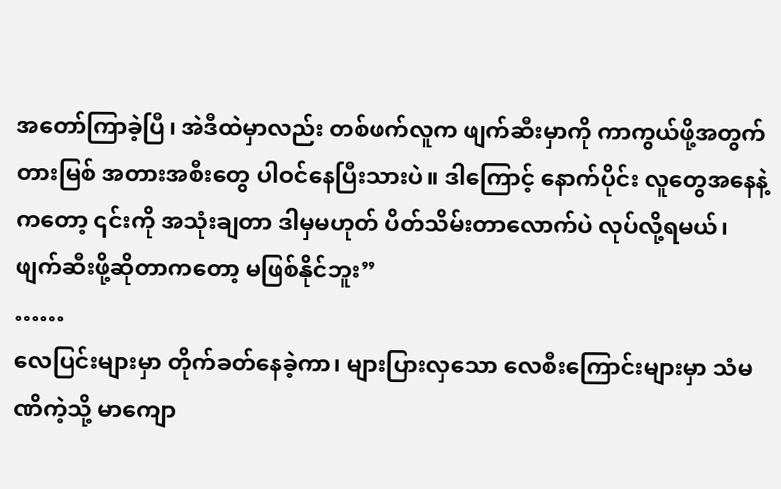အတော်ကြာခဲ့ပြီ၊ အဲဒီထဲမှာလည်း တစ်ဖက်လူက ဖျက်ဆီးမှာကို ကာကွယ်ဖို့အတွက် တားမြစ် အတားအစီးတွေ ပါဝင်နေပြီးသားပဲ။ ဒါကြောင့် နောက်ပိုင်း လူတွေအနေနဲ့ကတော့ ၎င်းကို အသုံးချတာ ဒါမှမဟုတ် ပိတ်သိမ်းတာလောက်ပဲ လုပ်လို့ရမယ်၊ ဖျက်ဆီးဖို့ဆိုတာကတော့ မဖြစ်နိုင်ဘူး”
……
လေပြင်းများမှာ တိုက်ခတ်နေခဲ့ကာ၊ များပြားလှသော လေစီးကြောင်းများမှာ သံမဏိကဲ့သို့ မာကျော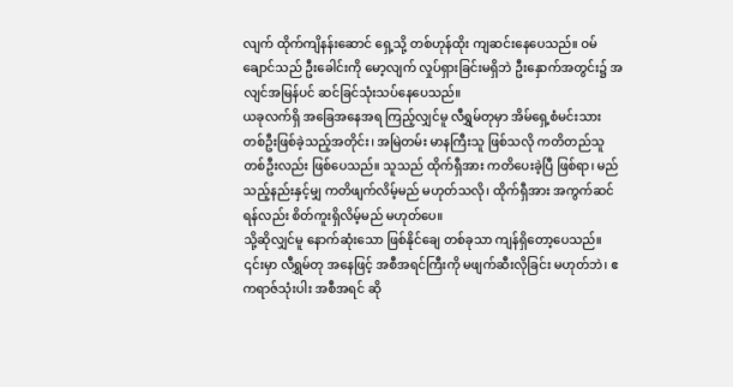လျက် ထိုက်ကျိနန်းဆောင် ရှေ့သို့ တစ်ဟုန်ထိုး ကျဆင်းနေပေသည်။ ဝမ်ချောင်သည် ဦးခေါင်းကို မော့လျက် လှုပ်ရှားခြင်းမရှိဘဲ ဦးနှောက်အတွင်း၌ အလျင်အမြန်ပင် ဆင်ခြင်သုံးသပ်နေပေသည်။
ယခုလက်ရှိ အခြေအနေအရ ကြည့်လျှင်မူ လီရွှမ်တုမှာ အိမ်ရှေ့စံမင်းသား တစ်ဦးဖြစ်ခဲ့သည့်အတိုင်း၊ အမြဲတမ်း မာနကြီးသူ ဖြစ်သလို ကတိတည်သူတစ်ဦးလည်း ဖြစ်ပေသည်။ သူသည် ထိုက်ရှီအား ကတိပေးခဲ့ပြီ ဖြစ်ရာ၊ မည်သည့်နည်းနှင့်မျှ ကတိဖျက်လိမ့်မည် မဟုတ်သလို၊ ထိုက်ရှီအား အကွက်ဆင်ရန်လည်း စိတ်ကူးရှိလိမ့်မည် မဟုတ်ပေ။
သို့ဆိုလျှင်မူ နောက်ဆုံးသော ဖြစ်နိုင်ချေ တစ်ခုသာ ကျန်ရှိတော့ပေသည်။
၎င်းမှာ လီရွှမ်တု အနေဖြင့် အစီအရင်ကြီးကို မဖျက်ဆီးလိုခြင်း မဟုတ်ဘဲ၊ ဧကရာဇ်သုံးပါး အစီအရင် ဆို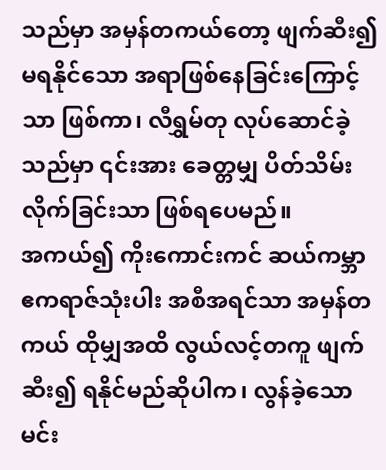သည်မှာ အမှန်တကယ်တော့ ဖျက်ဆီး၍ မရနိုင်သော အရာဖြစ်နေခြင်းကြောင့်သာ ဖြစ်ကာ၊ လီရွှမ်တု လုပ်ဆောင်ခဲ့သည်မှာ ၎င်းအား ခေတ္တမျှ ပိတ်သိမ်းလိုက်ခြင်းသာ ဖြစ်ရပေမည်။
အကယ်၍ ကိုးကောင်းကင် ဆယ်ကမ္ဘာ ဧကရာဇ်သုံးပါး အစီအရင်သာ အမှန်တကယ် ထိုမျှအထိ လွယ်လင့်တကူ ဖျက်ဆီး၍ ရနိုင်မည်ဆိုပါက၊ လွန်ခဲ့သော မင်း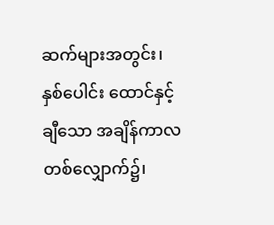ဆက်များအတွင်း၊ နှစ်ပေါင်း ထောင်နှင့်ချီသော အချိန်ကာလ တစ်လျှောက်၌၊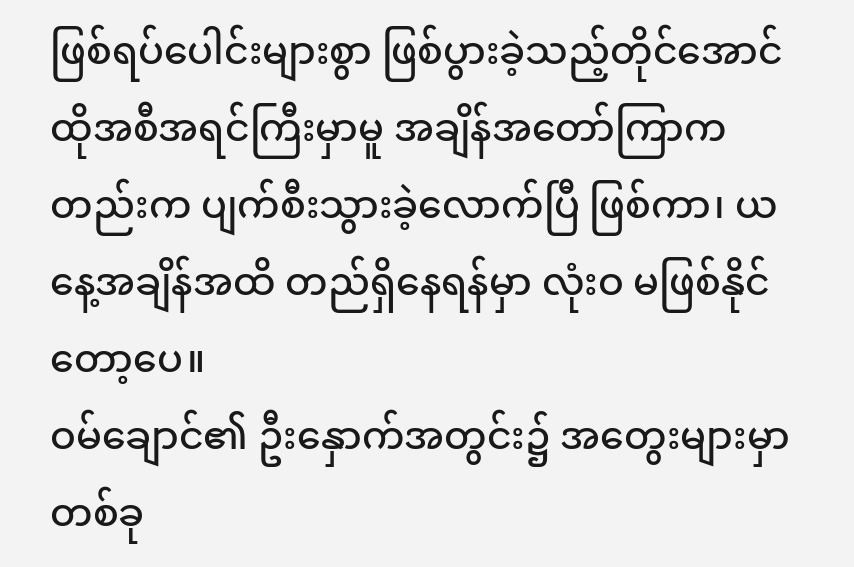ဖြစ်ရပ်ပေါင်းများစွာ ဖြစ်ပွားခဲ့သည့်တိုင်အောင် ထိုအစီအရင်ကြီးမှာမူ အချိန်အတော်ကြာကတည်းက ပျက်စီးသွားခဲ့လောက်ပြီ ဖြစ်ကာ၊ ယနေ့အချိန်အထိ တည်ရှိနေရန်မှာ လုံးဝ မဖြစ်နိုင်တော့ပေ။
ဝမ်ချောင်၏ ဦးနှောက်အတွင်း၌ အတွေးများမှာ တစ်ခု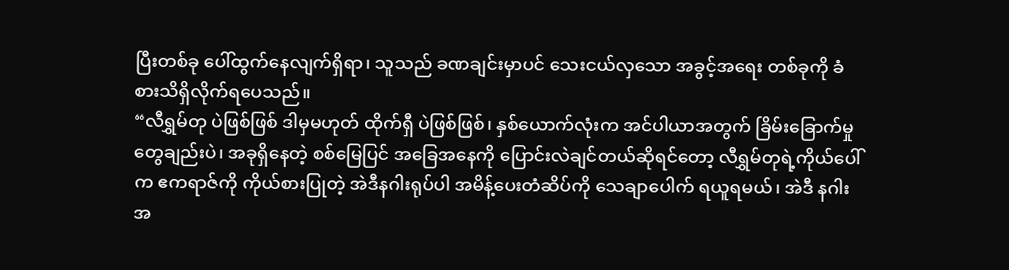ပြီးတစ်ခု ပေါ်ထွက်နေလျက်ရှိရာ၊ သူသည် ခဏချင်းမှာပင် သေးငယ်လှသော အခွင့်အရေး တစ်ခုကို ခံစားသိရှိလိုက်ရပေသည်။
“လီရွှမ်တု ပဲဖြစ်ဖြစ် ဒါမှမဟုတ် ထိုက်ရှီ ပဲဖြစ်ဖြစ်၊ နှစ်ယောက်လုံးက အင်ပါယာအတွက် ခြိမ်းခြောက်မှုတွေချည်းပဲ၊ အခုရှိနေတဲ့ စစ်မြေပြင် အခြေအနေကို ပြောင်းလဲချင်တယ်ဆိုရင်တော့ လီရွှမ်တုရဲ့ကိုယ်ပေါ်က ဧကရာဇ်ကို ကိုယ်စားပြုတဲ့ အဲဒီနဂါးရုပ်ပါ အမိန့်ပေးတံဆိပ်ကို သေချာပေါက် ရယူရမယ်၊ အဲဒီ နဂါးအ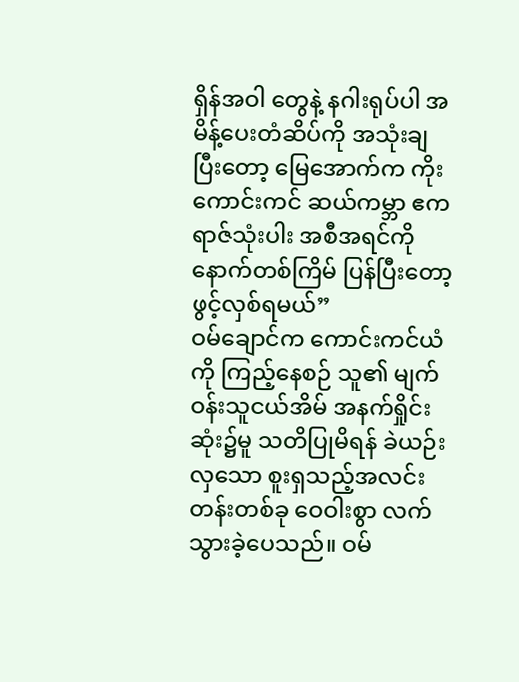ရှိန်အဝါ တွေနဲ့ နဂါးရုပ်ပါ အမိန့်ပေးတံဆိပ်ကို အသုံးချပြီးတော့ မြေအောက်က ကိုးကောင်းကင် ဆယ်ကမ္ဘာ ဧကရာဇ်သုံးပါး အစီအရင်ကို နောက်တစ်ကြိမ် ပြန်ပြီးတော့ ဖွင့်လှစ်ရမယ်”
ဝမ်ချောင်က ကောင်းကင်ယံကို ကြည့်နေစဉ် သူ၏ မျက်ဝန်းသူငယ်အိမ် အနက်ရှိုင်းဆုံး၌မူ သတိပြုမိရန် ခဲယဉ်းလှသော စူးရှသည့်အလင်းတန်းတစ်ခု ဝေဝါးစွာ လက်သွားခဲ့ပေသည်။ ဝမ်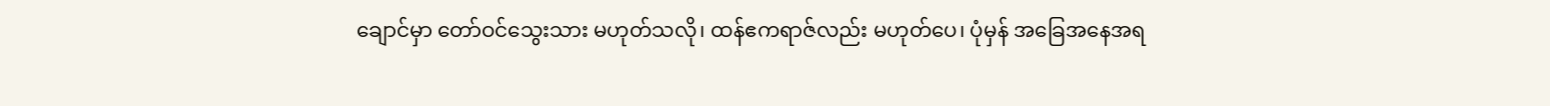ချောင်မှာ တော်ဝင်သွေးသား မဟုတ်သလို၊ ထန်ဧကရာဇ်လည်း မဟုတ်ပေ၊ ပုံမှန် အခြေအနေအရ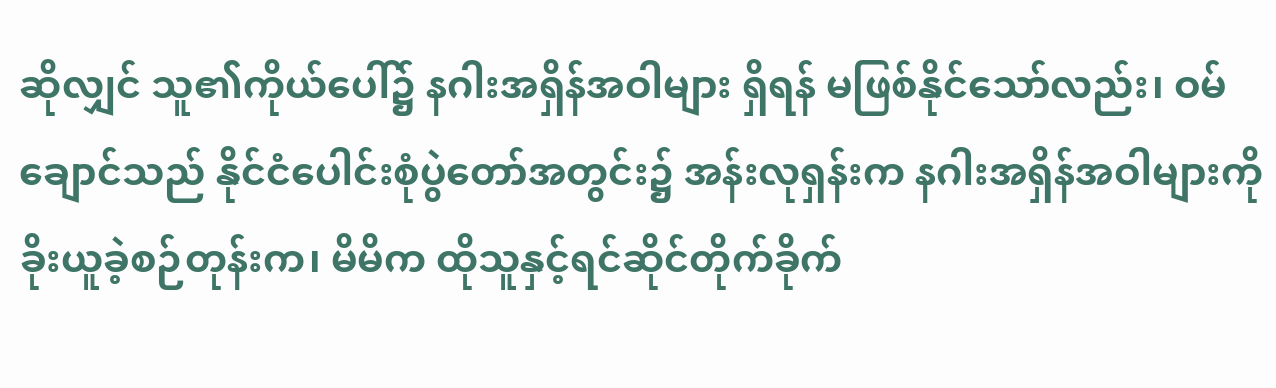ဆိုလျှင် သူ၏ကိုယ်ပေါ်၌ နဂါးအရှိန်အဝါများ ရှိရန် မဖြစ်နိုင်သော်လည်း၊ ဝမ်ချောင်သည် နိုင်ငံပေါင်းစုံပွဲတော်အတွင်း၌ အန်းလုရှန်းက နဂါးအရှိန်အဝါများကို ခိုးယူခဲ့စဉ်တုန်းက၊ မိမိက ထိုသူနှင့်ရင်ဆိုင်တိုက်ခိုက်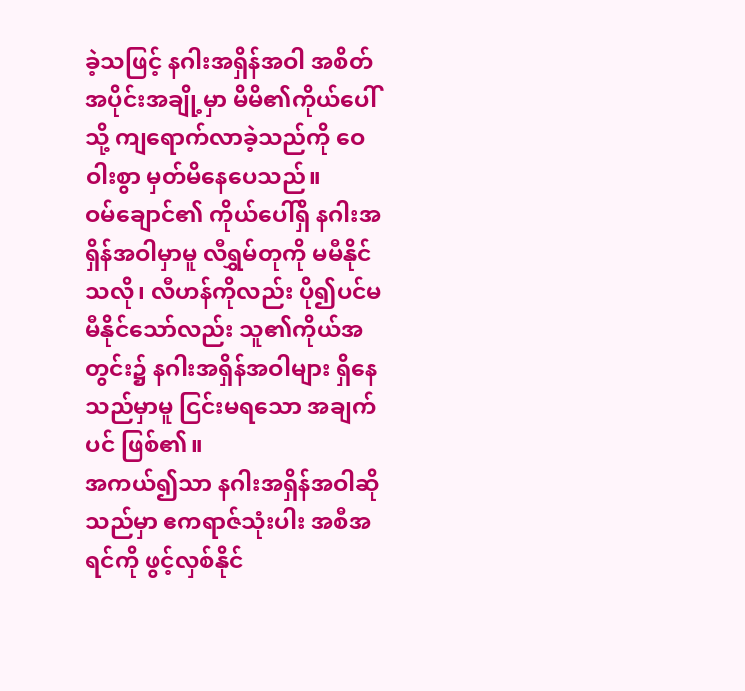ခဲ့သဖြင့် နဂါးအရှိန်အဝါ အစိတ်အပိုင်းအချို့မှာ မိမိ၏ကိုယ်ပေါ်သို့ ကျရောက်လာခဲ့သည်ကို ဝေဝါးစွာ မှတ်မိနေပေသည်။
ဝမ်ချောင်၏ ကိုယ်ပေါ်ရှိ နဂါးအရှိန်အဝါမှာမူ လီရွှမ်တုကို မမီနိုင်သလို၊ လီဟန်ကိုလည်း ပို၍ပင်မမီနိုင်သော်လည်း သူ၏ကိုယ်အတွင်း၌ နဂါးအရှိန်အဝါများ ရှိနေသည်မှာမူ ငြင်းမရသော အချက်ပင် ဖြစ်၏။
အကယ်၍သာ နဂါးအရှိန်အဝါဆိုသည်မှာ ဧကရာဇ်သုံးပါး အစီအရင်ကို ဖွင့်လှစ်နိုင်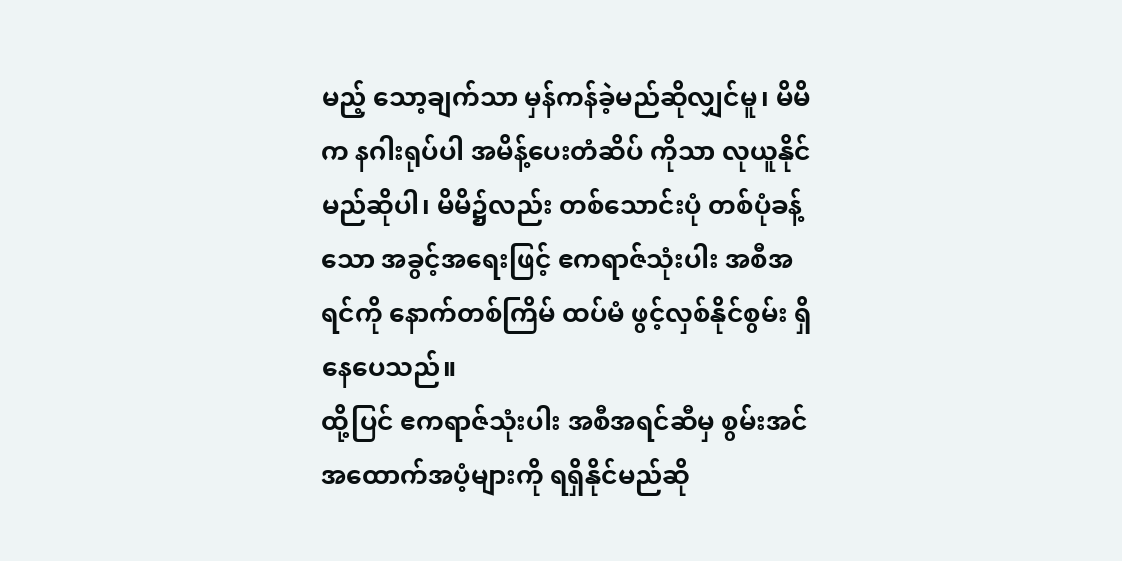မည့် သော့ချက်သာ မှန်ကန်ခဲ့မည်ဆိုလျှင်မူ၊ မိမိက နဂါးရုပ်ပါ အမိန့်ပေးတံဆိပ် ကိုသာ လုယူနိုင်မည်ဆိုပါ၊ မိမိ၌လည်း တစ်သောင်းပုံ တစ်ပုံခန့်သော အခွင့်အရေးဖြင့် ဧကရာဇ်သုံးပါး အစီအရင်ကို နောက်တစ်ကြိမ် ထပ်မံ ဖွင့်လှစ်နိုင်စွမ်း ရှိနေပေသည်။
ထို့ပြင် ဧကရာဇ်သုံးပါး အစီအရင်ဆီမှ စွမ်းအင် အထောက်အပံ့များကို ရရှိနိုင်မည်ဆို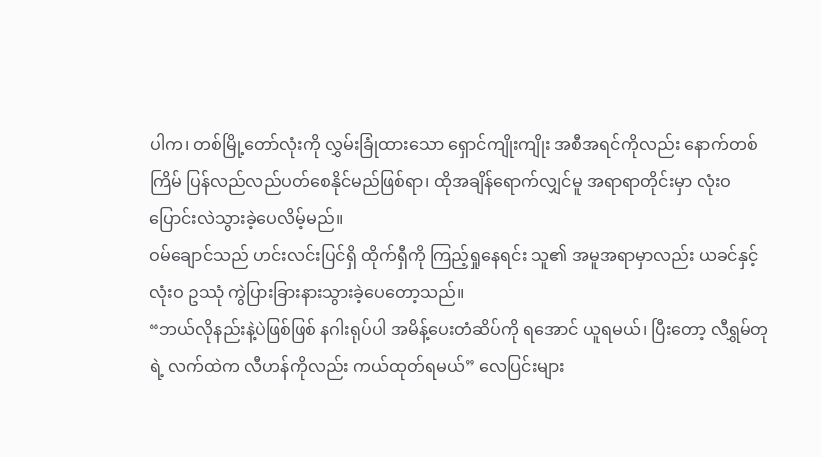ပါက၊ တစ်မြို့တော်လုံးကို လွှမ်းခြုံထားသော ရှောင်ကျိုးကျိုး အစီအရင်ကိုလည်း နောက်တစ်ကြိမ် ပြန်လည်လည်ပတ်စေနိုင်မည်ဖြစ်ရာ၊ ထိုအချိန်ရောက်လျှင်မူ အရာရာတိုင်းမှာ လုံးဝပြောင်းလဲသွားခဲ့ပေလိမ့်မည်။
ဝမ်ချောင်သည် ဟင်းလင်းပြင်ရှိ ထိုက်ရှီကို ကြည့်ရှုနေရင်း သူ၏ အမူအရာမှာလည်း ယခင်နှင့် လုံးဝ ဥဿုံ ကွဲပြားခြားနားသွားခဲ့ပေတော့သည်။
“ဘယ်လိုနည်းနဲ့ပဲဖြစ်ဖြစ် နဂါးရုပ်ပါ အမိန့်ပေးတံဆိပ်ကို ရအောင် ယူရမယ်၊ ပြီးတော့ လီရွှမ်တုရဲ့ လက်ထဲက လီဟန်ကိုလည်း ကယ်ထုတ်ရမယ်” လေပြင်းများ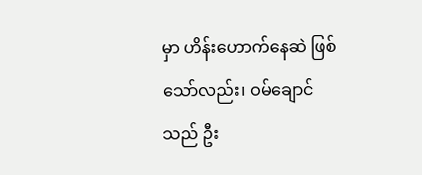မှာ ဟိန်းဟောက်နေဆဲ ဖြစ်သော်လည်း၊ ဝမ်ချောင်သည် ဦး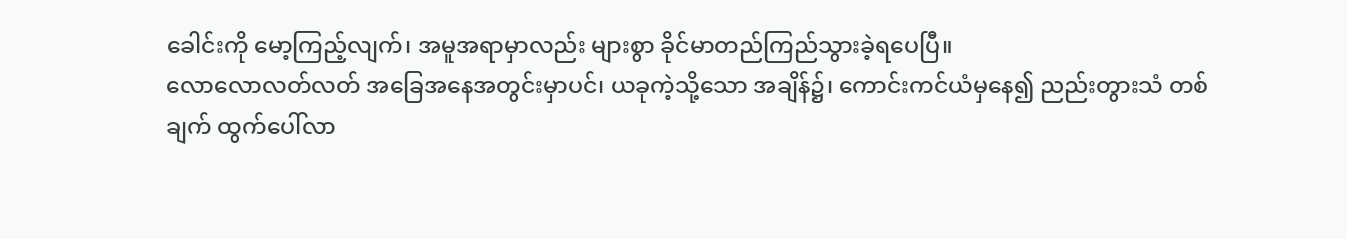ခေါင်းကို မော့ကြည့်လျက်၊ အမူအရာမှာလည်း များစွာ ခိုင်မာတည်ကြည်သွားခဲ့ရပေပြီ။
လောလောလတ်လတ် အခြေအနေအတွင်းမှာပင်၊ ယခုကဲ့သို့သော အချိန်၌၊ ကောင်းကင်ယံမှနေ၍ ညည်းတွားသံ တစ်ချက် ထွက်ပေါ်လာ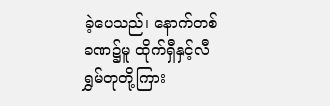ခဲ့ပေသည်၊ နောက်တစ်ခဏ၌မူ ထိုက်ရှီနှင့်လီရွှမ်တုတို့ကြား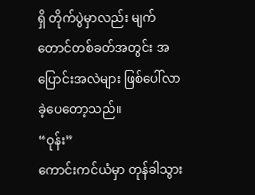ရှိ တိုက်ပွဲမှာလည်း မျက်တောင်တစ်ခတ်အတွင်း အပြောင်းအလဲများ ဖြစ်ပေါ်လာခဲ့ပေတော့သည်။
“ဝုန်း”
ကောင်းကင်ယံမှာ တုန်ခါသွား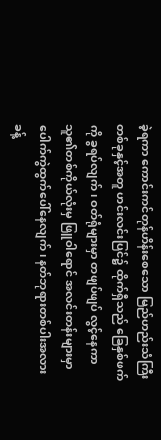ခဲ့ရကာ ကောင်းကင်တုန်ဟိန်းစေသော မြည်ဟည်းသံကြီး တစ်ခုနှင့်အတူ ဟင်းလင်းပြင်၌ ထိုက်ရှီသည် ခြေနှစ်ဖက်ကို ခွရပ်လျက်၊ ဝတ်ရုံများမှာ တဖျပ်ဖျပ် လွင့်နေကာ သူ၏တစ်ကိုယ်လုံးမှ ဖြူဝါရောင် အလင်းတန်းများမှာ ပေါက်ကွဲထွက်ပေါ်နေလျက်၊ နတ်ဘုရားတစ်ပါးအလား ခန့်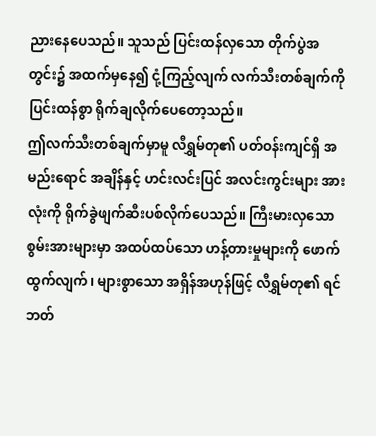ညားနေပေသည်။ သူသည် ပြင်းထန်လှသော တိုက်ပွဲအတွင်း၌ အထက်မှနေ၍ ငုံ့ကြည့်လျက် လက်သီးတစ်ချက်ကို ပြင်းထန်စွာ ရိုက်ချလိုက်ပေတော့သည်။
ဤလက်သီးတစ်ချက်မှာမူ လီရွှမ်တု၏ ပတ်ဝန်းကျင်ရှိ အမည်းရောင် အချိန်နှင့် ဟင်းလင်းပြင် အလင်းကွင်းများ အားလုံးကို ရိုက်ခွဲဖျက်ဆီးပစ်လိုက်ပေသည်။ ကြီးမားလှသော စွမ်းအားများမှာ အထပ်ထပ်သော ဟန့်တားမှုများကို ဖောက်ထွက်လျက်၊ များစွာသော အရှိန်အဟုန်ဖြင့် လီရွှမ်တု၏ ရင်ဘတ်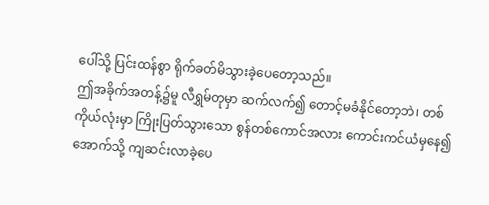ပေါ်သို့ ပြင်းထန်စွာ ရိုက်ခတ်မိသွားခဲ့ပေတော့သည်။
ဤအခိုက်အတန့်၌မူ လီရွှမ်တုမှာ ဆက်လက်၍ တောင့်မခံနိုင်တော့ဘဲ၊ တစ်ကိုယ်လုံးမှာ ကြိုးပြတ်သွားသော စွန်တစ်ကောင်အလား ကောင်းကင်ယံမှနေ၍ အောက်သို့ ကျဆင်းလာခဲ့ပေ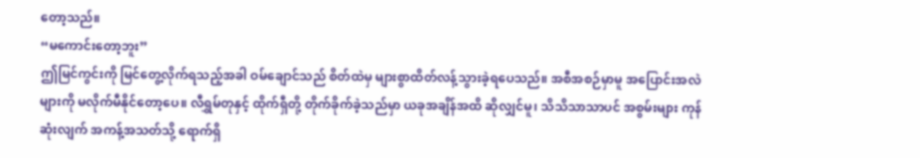တော့သည်။
“မကောင်းတော့ဘူး”
ဤမြင်ကွင်းကို မြင်တွေ့လိုက်ရသည့်အခါ ဝမ်ချောင်သည် စိတ်ထဲမှ များစွာထိတ်လန့်သွားခဲ့ရပေသည်။ အစီအစဉ်မှာမူ အပြောင်းအလဲများကို မလိုက်မီနိုင်တော့ပေ။ လီရွှမ်တုနှင့် ထိုက်ရှီတို့ တိုက်ခိုက်ခဲ့သည်မှာ ယခုအချိန်အထိ ဆိုလျှင်မူ၊ သိသိသာသာပင် အစွမ်းများ ကုန်ဆုံးလျက် အကန့်အသတ်သို့ ရောက်ရှိ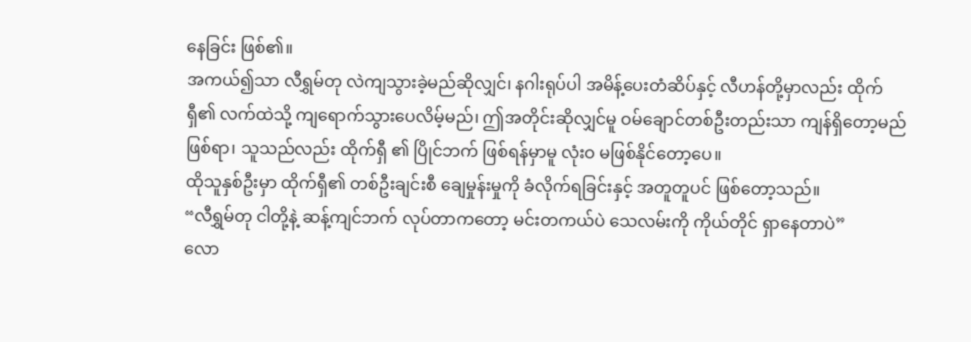နေခြင်း ဖြစ်၏။
အကယ်၍သာ လီရွှမ်တု လဲကျသွားခဲ့မည်ဆိုလျှင်၊ နဂါးရုပ်ပါ အမိန့်ပေးတံဆိပ်နှင့် လီဟန်တို့မှာလည်း ထိုက်ရှီ၏ လက်ထဲသို့ ကျရောက်သွားပေလိမ့်မည်၊ ဤအတိုင်းဆိုလျှင်မူ ဝမ်ချောင်တစ်ဦးတည်းသာ ကျန်ရှိတော့မည်ဖြစ်ရာ၊ သူသည်လည်း ထိုက်ရှီ ၏ ပြိုင်ဘက် ဖြစ်ရန်မှာမူ လုံးဝ မဖြစ်နိုင်တော့ပေ။
ထိုသူနှစ်ဦးမှာ ထိုက်ရှီ၏ တစ်ဦးချင်းစီ ချေမှုန်းမှုကို ခံလိုက်ရခြင်းနှင့် အတူတူပင် ဖြစ်တော့သည်။
“လီရွှမ်တု ငါတို့နဲ့ ဆန့်ကျင်ဘက် လုပ်တာကတော့ မင်းတကယ်ပဲ သေလမ်းကို ကိုယ်တိုင် ရှာနေတာပဲ”
လော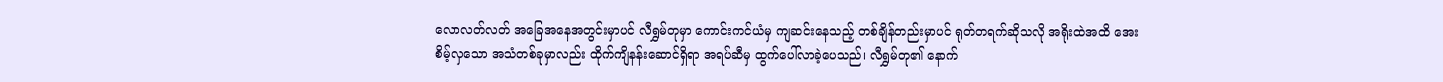လောလတ်လတ် အခြေအနေအတွင်းမှာပင် လီရွှမ်တုမှာ ကောင်းကင်ယံမှ ကျဆင်းနေသည့် တစ်ချိန်တည်းမှာပင် ရုတ်တရက်ဆိုသလို အရိုးထဲအထိ အေးစိမ့်လှသော အသံတစ်ခုမှာလည်း ထိုက်ကျိနန်းဆောင်ရှိရာ အရပ်ဆီမှ ထွက်ပေါ်လာခဲ့ပေသည်၊ လီရွှမ်တု၏ နောက်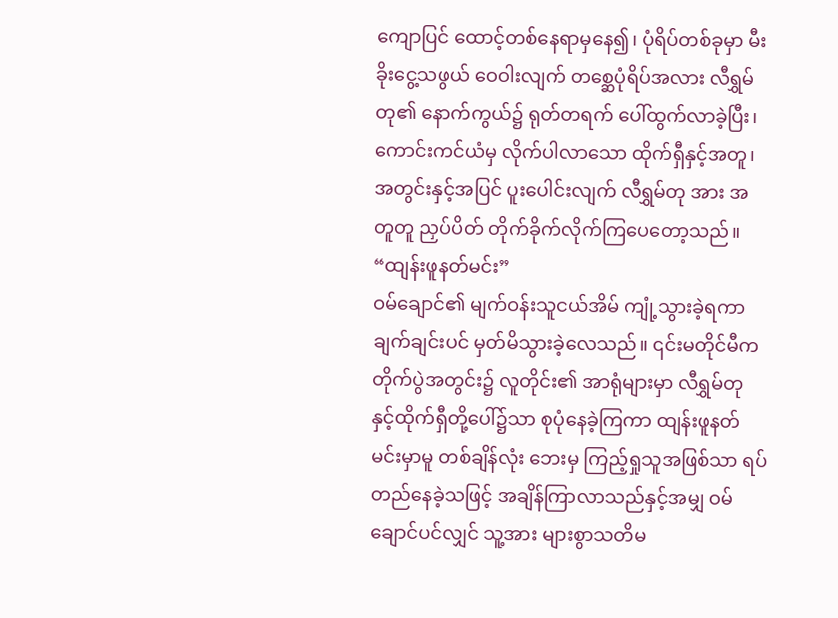ကျောပြင် ထောင့်တစ်နေရာမှနေ၍၊ ပုံရိပ်တစ်ခုမှာ မီးခိုးငွေ့သဖွယ် ဝေဝါးလျက် တစ္ဆေပုံရိပ်အလား လီရွှမ်တု၏ နောက်ကွယ်၌ ရုတ်တရက် ပေါ်ထွက်လာခဲ့ပြီး၊ ကောင်းကင်ယံမှ လိုက်ပါလာသော ထိုက်ရှီနှင့်အတူ၊ အတွင်းနှင့်အပြင် ပူးပေါင်းလျက် လီရွှမ်တု အား အတူတူ ညှပ်ပိတ် တိုက်ခိုက်လိုက်ကြပေတော့သည်။
“ထျန်းဖူနတ်မင်း”
ဝမ်ချောင်၏ မျက်ဝန်းသူငယ်အိမ် ကျုံ့သွားခဲ့ရကာ ချက်ချင်းပင် မှတ်မိသွားခဲ့လေသည်။ ၎င်းမတိုင်မီက တိုက်ပွဲအတွင်း၌ လူတိုင်း၏ အာရုံများမှာ လီရွှမ်တုနှင့်ထိုက်ရှီတို့ပေါ်၌သာ စုပုံနေခဲ့ကြကာ ထျန်းဖူနတ်မင်းမှာမူ တစ်ချိန်လုံး ဘေးမှ ကြည့်ရှုသူအဖြစ်သာ ရပ်တည်နေခဲ့သဖြင့် အချိန်ကြာလာသည်နှင့်အမျှ ဝမ်ချောင်ပင်လျှင် သူ့အား များစွာသတိမ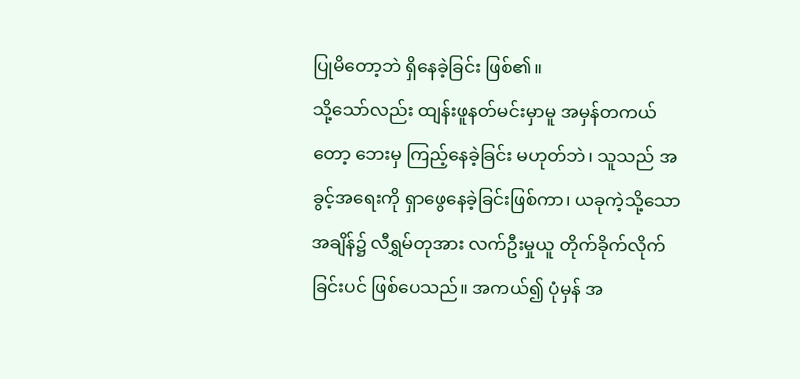ပြုမိတော့ဘဲ ရှိနေခဲ့ခြင်း ဖြစ်၏။
သို့သော်လည်း ထျန်းဖူနတ်မင်းမှာမူ အမှန်တကယ်တော့ ဘေးမှ ကြည့်နေခဲ့ခြင်း မဟုတ်ဘဲ၊ သူသည် အခွင့်အရေးကို ရှာဖွေနေခဲ့ခြင်းဖြစ်ကာ၊ ယခုကဲ့သို့သော အချိန်၌ လီရွှမ်တုအား လက်ဦးမှုယူ တိုက်ခိုက်လိုက်ခြင်းပင် ဖြစ်ပေသည်။ အကယ်၍ ပုံမှန် အ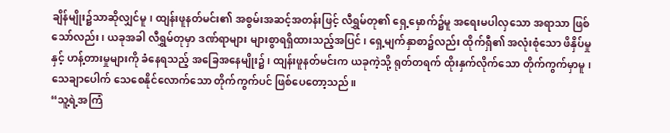ချိန်မျိုး၌သာဆိုလျှင်မူ၊ ထျန်းဖူနတ်မင်း၏ အစွမ်းအဆင့်အတန်းဖြင့် လီရွှမ်တု၏ ရှေ့မှောက်၌မူ အရေးမပါလှသော အရာသာ ဖြစ်သော်လည်း၊ ယခုအခါ လီရွှမ်တုမှာ ဒဏ်ရာများ များစွာရရှိထားသည့်အပြင်၊ ရှေ့မျက်နှာစာ၌လည်း ထိုက်ရှီ၏ အလုံးစုံသော ဖိနှိပ်မှုနှင့် ဟန့်တားမှုများကို ခံနေရသည့် အခြေအနေမျိုး၌၊ ထျန်းဖူနတ်မင်းက ယခုကဲ့သို့ ရုတ်တရက် ထိုးနှက်လိုက်သော တိုက်ကွက်မှာမူ၊ သေချာပေါက် သေစေနိုင်လောက်သော တိုက်ကွက်ပင် ဖြစ်ပေတော့သည်။
“သူ့ရဲ့အကြံ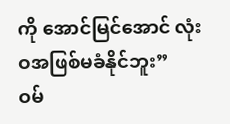ကို အောင်မြင်အောင် လုံးဝအဖြစ်မခံနိုင်ဘူး”
ဝမ်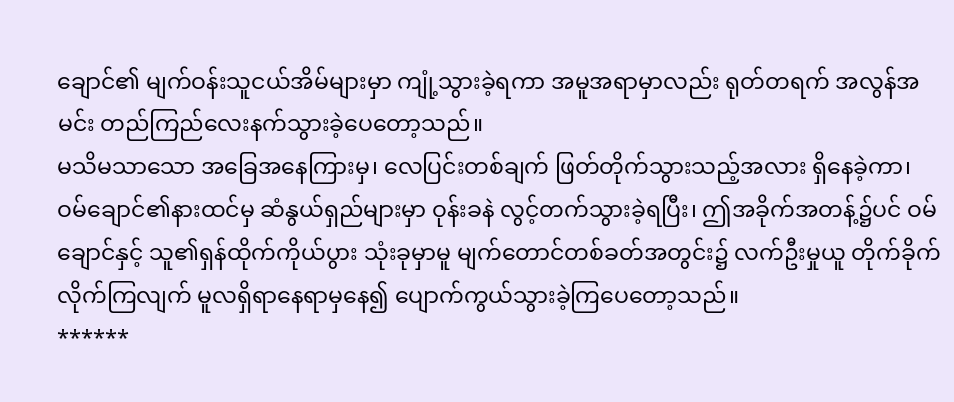ချောင်၏ မျက်ဝန်းသူငယ်အိမ်များမှာ ကျုံ့သွားခဲ့ရကာ အမူအရာမှာလည်း ရုတ်တရက် အလွန်အမင်း တည်ကြည်လေးနက်သွားခဲ့ပေတော့သည်။
မသိမသာသော အခြေအနေကြားမှ၊ လေပြင်းတစ်ချက် ဖြတ်တိုက်သွားသည့်အလား ရှိနေခဲ့ကာ၊ ဝမ်ချောင်၏နားထင်မှ ဆံနွယ်ရှည်များမှာ ဝုန်းခနဲ လွင့်တက်သွားခဲ့ရပြီး၊ ဤအခိုက်အတန့်၌ပင် ဝမ်ချောင်နှင့် သူ၏ရှန်ထိုက်ကိုယ်ပွား သုံးခုမှာမူ မျက်တောင်တစ်ခတ်အတွင်း၌ လက်ဦးမှုယူ တိုက်ခိုက်လိုက်ကြလျက် မူလရှိရာနေရာမှနေ၍ ပျောက်ကွယ်သွားခဲ့ကြပေတော့သည်။
******